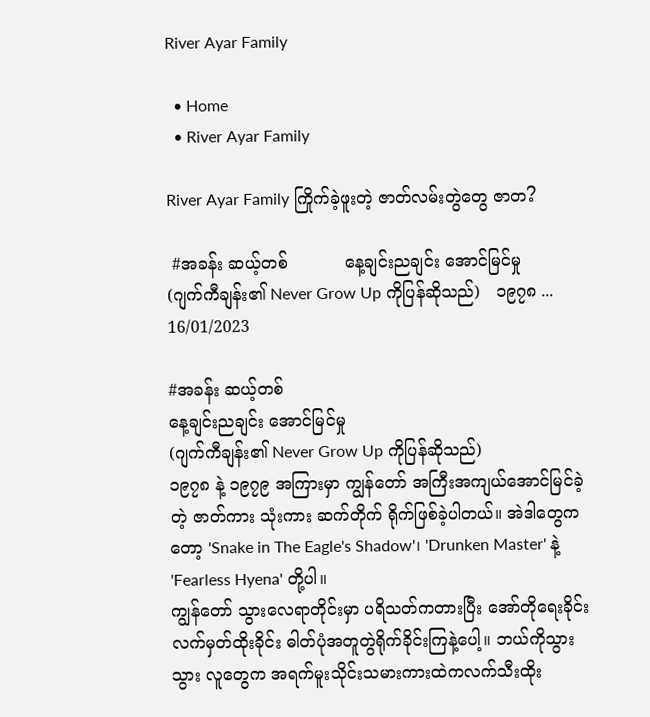River Ayar Family

  • Home
  • River Ayar Family

River Ayar Family ကြိုက်ခဲ့ဖူးတဲ့ ဇာတ်လမ်းတွဲတွေ ဇာတ?

 #အခန်း ဆယ့်တစ်           နေ့ချင်းညချင်း အောင်မြင်မှု                 (ဂျက်ကီချန်း၏ Never Grow Up ကိုပြန်ဆိုသည်)   ၁၉၇၈ ...
16/01/2023

#အခန်း ဆယ့်တစ်
နေ့ချင်းညချင်း အောင်မြင်မှု
(ဂျက်ကီချန်း၏ Never Grow Up ကိုပြန်ဆိုသည်)
၁၉၇၈ နဲ့ ၁၉၇၉ အကြားမှာ ကျွန်တော် အကြီးအကျယ်အောင်မြင်ခဲ့တဲ့ ဇာတ်ကား သုံးကား ဆက်တိုက် ရိုက်ဖြစ်ခဲ့ပါတယ်။ အဲဒါတွေကတော့ 'Snake in The Eagle's Shadow'၊ 'Drunken Master' နဲ့ 'Fearless Hyena' တို့ပါ။
ကျွန်တော် သွားလေရာတိုင်းမှာ ပရိသတ်ကတားပြီး အော်တိုရေးခိုင်း လက်မှတ်ထိုးခိုင်း ဓါတ်ပုံအတူတွဲရိုက်ခိုင်းကြနဲ့ပေါ့။ ဘယ်ကိုသွားသွား လူတွေက အရက်မူးသိုင်းသမားကားထဲကလက်သီးထိုး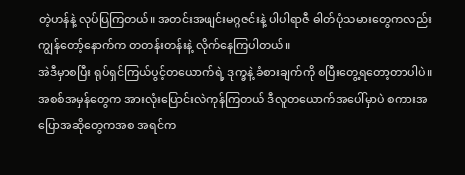တဲ့ဟန်နဲ့ လုပ်ပြကြတယ်။ အတင်းအဖျင်းမဂ္ဂဇင်းနဲ့ ပါပါရာဇီ ဓါတ်ပုံသမားတွေကလည်း ကျွန်တော့်နောက်က တတန်းတန်းနဲ့ လိုက်နေကြပါတယ်။
အဲဒီမှာစပြီး ရုပ်ရှင်ကြယ်ပွင့်တယောက်ရဲ့ ဒုက္ခနဲ့ ခံစားချက်ကို စပြီးတွေ့ရတော့တာပါပဲ။ အစစ်အမှန်တွေက အားလုံးပြောင်းလဲကုန်ကြတယ် ဒီလူတယောက်အပေါ်မှာပဲ စကားအပြောအဆိုတွေကအစ အရင်က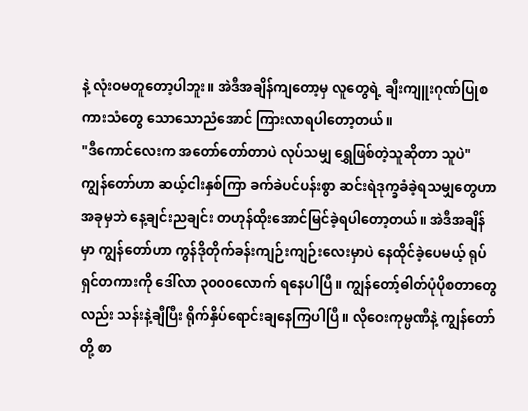နဲ့ လုံးဝမတူတော့ပါဘူး။ အဲဒီအချိန်ကျတော့မှ လူတွေရဲ့ ချီးကျူးဂုဏ်ပြုစကားသံတွေ သောသောညံအောင် ကြားလာရပါတော့တယ်။
"ဒီကောင်လေးက အတော်တော်တာပဲ လုပ်သမျှ ရွှေဖြစ်တဲ့သူဆိုတာ သူပဲ"
ကျွန်တော်ဟာ ဆယ့်ငါးနှစ်ကြာ ခက်ခဲပင်ပန်းစွာ ဆင်းရဲဒုက္ခခံခဲ့ရသမျှတွေဟာ အခုမှဘဲ နေ့ချင်းညချင်း တဟုန်ထိုးအောင်မြင်ခဲ့ရပါတော့တယ်။ အဲဒီအချိန်မှာ ကျွန်တော်ဟာ ကွန်ဒိုတိုက်ခန်းကျဉ်းကျဉ်းလေးမှာပဲ နေထိုင်ခဲ့ပေမယ့် ရုပ်ရှင်တကားကို ဒေါ်လာ ၃၀၀၀လောက် ရနေပါပြီ။ ကျွန်တော့်ဓါတ်ပုံပိုစတာတွေလည်း သန်းနဲ့ချီပြီး ရိုက်နှိပ်ရောင်းချနေကြပါပြီ။ လိုဝေးကုမ္ပဏီနဲ့ ကျွန်တော်တို့ စာ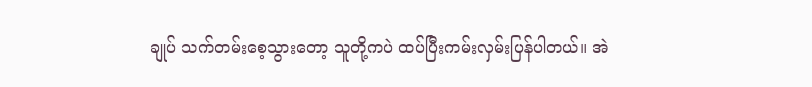ချုပ် သက်တမ်းစေ့သွားတော့ သူတို့ကပဲ ထပ်ပြီးကမ်းလှမ်းပြန်ပါတယ်။ အဲ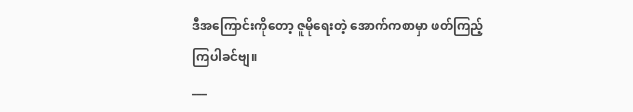ဒီအကြောင်းကိုတော့ ဇူမိုရေးတဲ့ အောက်ကစာမှာ ဖတ်ကြည့်ကြပါခင်ဗျ။
___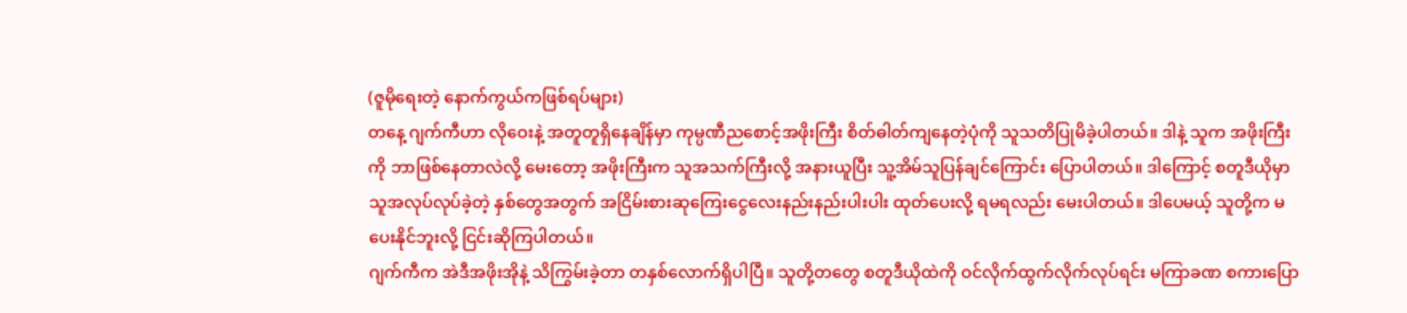(ဇူမိုရေးတဲ့ နောက်ကွယ်ကဖြစ်ရပ်များ)
တနေ့ ဂျက်ကီဟာ လိုဝေးနဲ့ အတူတူရှိနေချိန်မှာ ကုမ္ပဏီညစောင့်အဖိုးကြီး စိတ်ဓါတ်ကျနေတဲ့ပုံကို သူသတိပြုမိခဲ့ပါတယ်။ ဒါနဲ့ သူက အဖိုးကြီးကို ဘာဖြစ်နေတာလဲလို့ မေးတော့ အဖိုးကြီးက သူအသက်ကြီးလို့ အနားယူပြီး သူ့အိမ်သူပြန်ချင်ကြောင်း ပြောပါတယ်။ ဒါကြောင့် စတူဒီယိုမှာ သူအလုပ်လုပ်ခဲ့တဲ့ နှစ်တွေအတွက် အငြိမ်းစားဆုကြေးငွေလေးနည်းနည်းပါးပါး ထုတ်ပေးလို့ ရမရလည်း မေးပါတယ်။ ဒါပေမယ့် သူတို့က မပေးနိုင်ဘူးလို့ ငြင်းဆိုကြပါတယ်။
ဂျက်ကီက အဲဒီအဖိုးအိုနဲ့ သိကြွမ်းခဲ့တာ တနှစ်လောက်ရှိပါပြီ။ သူတို့တတွေ စတူဒီယိုထဲကို ဝင်လိုက်ထွက်လိုက်လုပ်ရင်း မကြာခဏ စကားပြော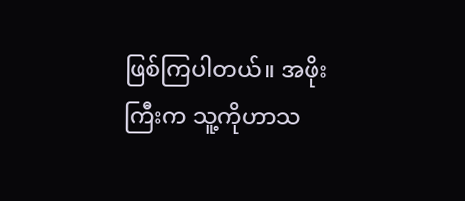ဖြစ်ကြပါတယ်။ အဖိုးကြီးက သူ့ကိုဟာသ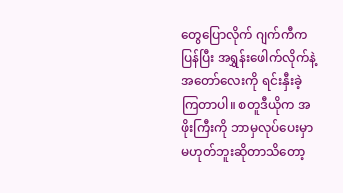တွေပြောလိုက် ဂျက်ကီကပြန်ပြီး အရွှန်းဖေါက်လိုက်နဲ့ အတော်လေးကို ရင်းနှီးခဲ့ကြတာပါ။ စတူဒီယိုက အဖိုးကြီးကို ဘာမှလုပ်ပေးမှာမဟုတ်ဘူးဆိုတာသိတော့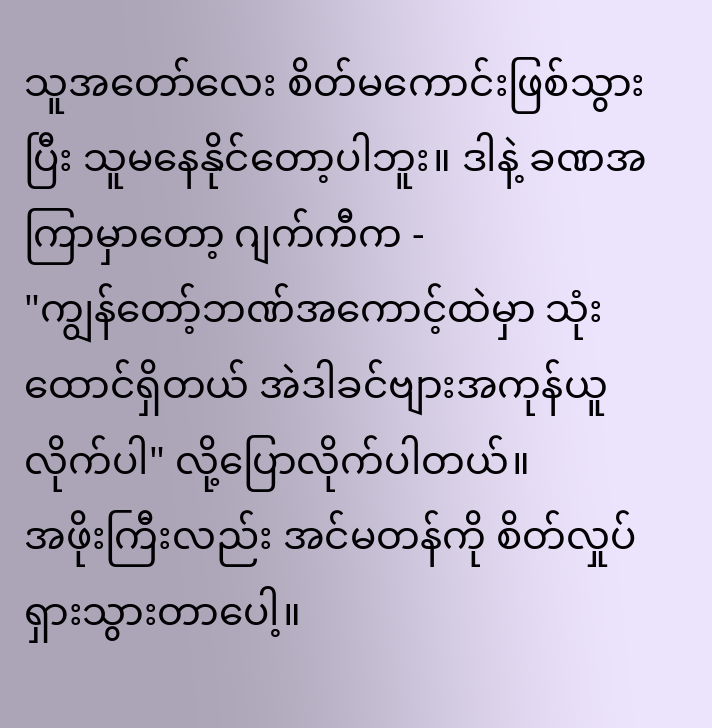သူအတော်လေး စိတ်မကောင်းဖြစ်သွားပြီး သူမနေနိုင်တော့ပါဘူး။ ဒါနဲ့ ခဏအကြာမှာတော့ ဂျက်ကီက -
"ကျွန်တော့်ဘဏ်အကောင့်ထဲမှာ သုံးထောင်ရှိတယ် အဲဒါခင်ဗျားအကုန်ယူလိုက်ပါ" လို့ပြောလိုက်ပါတယ်။
အဖိုးကြီးလည်း အင်မတန်ကို စိတ်လှုပ်ရှားသွားတာပေါ့။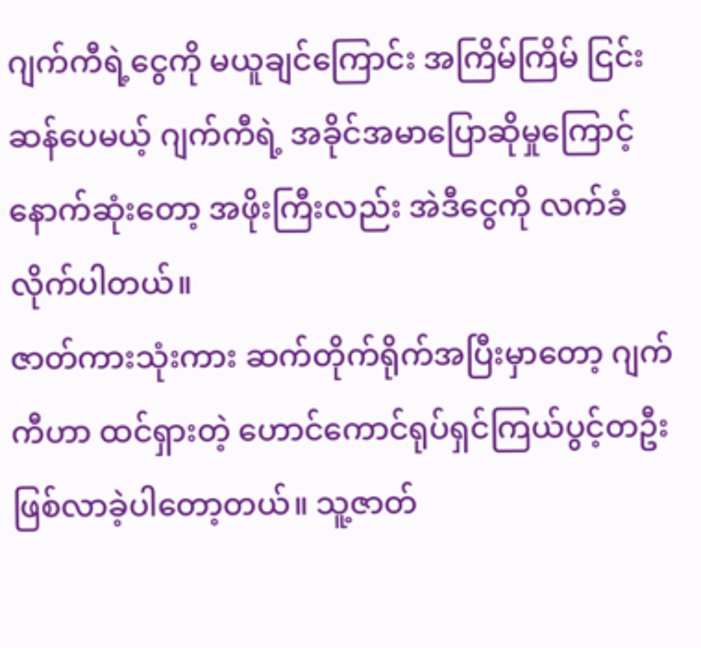ဂျက်ကီရဲ့ငွေကို မယူချင်ကြောင်း အကြိမ်ကြိမ် ငြင်းဆန်ပေမယ့် ဂျက်ကီရဲ့ အခိုင်အမာပြောဆိုမှုကြောင့် နောက်ဆုံးတော့ အဖိုးကြီးလည်း အဲဒီငွေကို လက်ခံလိုက်ပါတယ်။
ဇာတ်ကားသုံးကား ဆက်တိုက်ရိုက်အပြီးမှာတော့ ဂျက်ကီဟာ ထင်ရှားတဲ့ ဟောင်ကောင်ရုပ်ရှင်ကြယ်ပွင့်တဦး ဖြစ်လာခဲ့ပါတော့တယ်။ သူ့ဇာတ်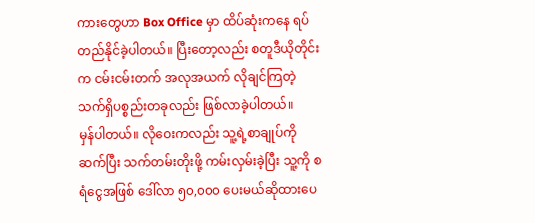ကားတွေဟာ Box Office မှာ ထိပ်ဆုံးကနေ ရပ်တည်နိုင်ခဲ့ပါတယ်။ ပြီးတော့လည်း စတူဒီယိုတိုင်းက ငမ်းငမ်းတက် အလုအယက် လိုချင်ကြတဲ့ သက်ရှိပစ္စည်းတခုလည်း ဖြစ်လာခဲ့ပါတယ်။
မှန်ပါတယ်။ လိုဝေးကလည်း သူ့ရဲ့စာချုပ်ကို ဆက်ပြီး သက်တမ်းတိုးဖို့ ကမ်းလှမ်းခဲ့ပြီး သူ့ကို စရံငွေအဖြစ် ဒေါ်လာ ၅၀,၀၀၀ ပေးမယ်ဆိုထားပေ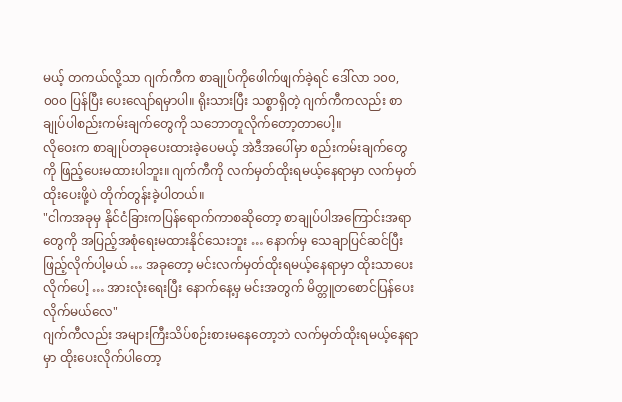မယ့် တကယ်လို့သာ ဂျက်ကီက စာချုပ်ကိုဖေါက်ဖျက်ခဲ့ရင် ဒေါ်လာ ၁၀၀, ၀၀၀ ပြန်ပြီး ပေးလျော်ရမှာပါ။ ရိုးသားပြီး သစ္စာရှိတဲ့ ဂျက်ကီကလည်း စာချုပ်ပါစည်းကမ်းချက်တွေကို သဘောတူလိုက်တော့တာပေါ့။
လိုဝေးက စာချုပ်တခုပေးထားခဲ့ပေမယ့် အဲဒီအပေါ်မှာ စည်းကမ်းချက်တွေကို ဖြည့်ပေးမထားပါဘူး။ ဂျက်ကီကို လက်မှတ်ထိုးရမယ့်နေရာမှာ လက်မှတ်ထိုးပေးဖို့ပဲ တိုက်တွန်းခဲ့ပါတယ်။
"ငါကအခုမှ နိုင်ငံခြားကပြန်ရောက်ကာစဆိုတော့ စာချုပ်ပါအကြောင်းအရာတွေကို အပြည့်အစုံရေးမထားနိုင်သေးဘူး … နောက်မှ သေချာပြင်ဆင်ပြီး ဖြည့်လိုက်ပါ့မယ် … အခုတော့ မင်းလက်မှတ်ထိုးရမယ့်နေရာမှာ ထိုးသာပေးလိုက်ပေါ့ … အားလုံးရေးပြီး နောက်နေ့မှ မင်းအတွက် မိတ္တူတစောင်ပြန်ပေးလိုက်မယ်လေ"
ဂျက်ကီလည်း အများကြီးသိပ်စဉ်းစားမနေတော့ဘဲ လက်မှတ်ထိုးရမယ့်နေရာမှာ ထိုးပေးလိုက်ပါတော့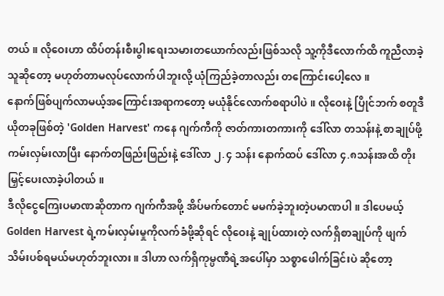တယ်။ လိုဝေးဟာ ထိပ်တန်းစီးပွါးရေးသမားတယောက်လည်းဖြစ်သလို သူ့ကိုဒီလောက်ထိ ကူညီလာခဲ့သူဆိုတော့ မဟုတ်တာမလုပ်လောက်ပါဘူးလို့ ယုံကြည်ခဲ့တာလည်း တကြောင်းပေါ့လေ။
နောက်ဖြစ်ပျက်လာမယ့်အကြောင်းအရာကတော့ မယုံနိုင်လောက်စရာပါပဲ။ လိုဝေးနဲ့ ပြိုင်ဘက် စတူဒီယိုတခုဖြစ်တဲ့ 'Golden Harvest' ကနေ ဂျက်ကီကို ဇာတ်ကားတကားကို ဒေါ်လာ တသန်းနဲ့ စာချုပ်ဖို့ ကမ်းလှမ်းလာပြီး နောက်တဖြည်းဖြည်းနဲ့ ဒေါ်လာ ၂.၄ သန်း နောက်ထပ် ဒေါ်လာ ၄.၈သန်းအထိ တိုးမြှင့်ပေးလာခဲ့ပါတယ်။
ဒီလိုငွေကြေးပမာဏဆိုတာက ဂျက်ကီအဖို့ အိပ်မက်တောင် မမက်ခဲ့ဘူးတဲ့ပမာဏပါ။ ဒါပေမယ့် Golden Harvest ရဲ့ကမ်းလှမ်းမှုကိုလက်ခံဖို့ဆိုရင် လိုဝေးနဲ့ ချုပ်ထားတဲ့ လက်ရှိစာချုပ်ကို ဖျက်သိမ်းပစ်ရမယ်မဟုတ်ဘူးလား။ ဒါဟာ လက်ရှိကုမ္ပဏီရဲ့အပေါ်မှာ သစ္စာဖေါက်ခြင်းပဲ ဆိုတော့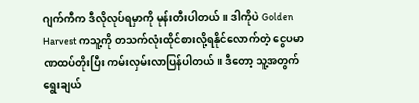ဂျက်ကီက ဒီလိုလုပ်ရမှာကို မုန်းတီးပါတယ်။ ဒါကိုပဲ Golden Harvest ကသူ့ကို တသက်လုံးထိုင်စားလို့ရနိုင်လောက်တဲ့ ငွေပမာဏထပ်တိုးပြီး ကမ်းလှမ်းလာပြန်ပါတယ်။ ဒီတော့ သူ့အတွက် ရွေးချယ်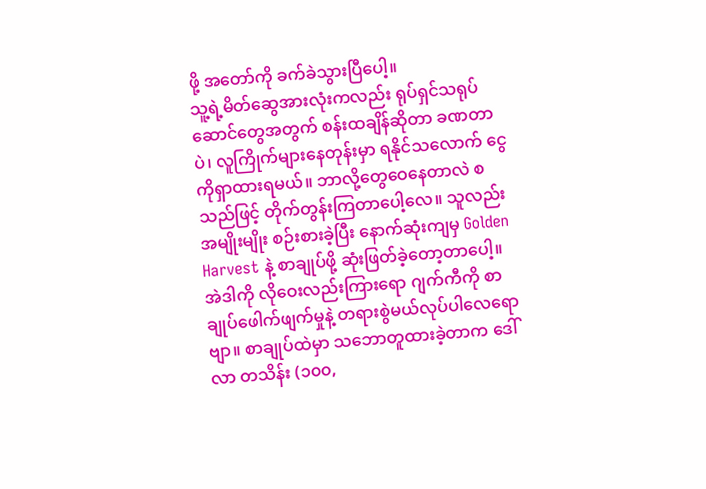ဖို့ အတော်ကို ခက်ခဲသွားပြီပေါ့။
သူ့ရဲ့မိတ်ဆွေအားလုံးကလည်း ရုပ်ရှင်သရုပ်ဆောင်တွေအတွက် စန်းထချိန်ဆိုတာ ခဏတာပဲ၊ လူကြိုက်များနေတုန်းမှာ ရနိုင်သလောက် ငွေကိုရှာထားရမယ်။ ဘာလို့တွေဝေနေတာလဲ စသည်ဖြင့် တိုက်တွန်းကြတာပေါ့လေ။ သူလည်း အမျိုးမျိုး စဉ်းစားခဲ့ပြီး နောက်ဆုံးကျမှ Golden Harvest နဲ့ စာချုပ်ဖို့ ဆုံးဖြတ်ခဲ့တော့တာပေါ့။
အဲဒါကို လိုဝေးလည်းကြားရော ဂျက်ကီကို စာချုပ်ဖေါက်ဖျက်မှုနဲ့ တရားစွဲမယ်လုပ်ပါလေရောဗျာ။ စာချုပ်ထဲမှာ သဘောတူထားခဲ့တာက ဒေါ်လာ တသိန်း (၁၀၀,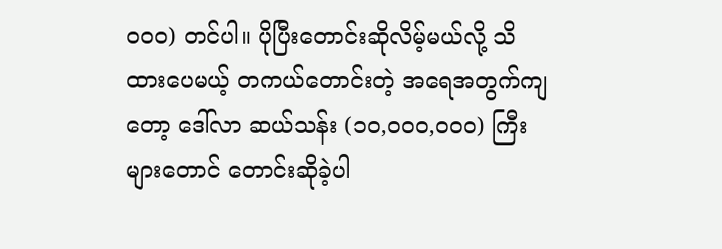၀၀၀) တင်ပါ။ ပိုပြီးတောင်းဆိုလိမ့်မယ်လို့ သိထားပေမယ့် တကယ်တောင်းတဲ့ အရေအတွက်ကျတော့ ဒေါ်လာ ဆယ်သန်း (၁၀,၀၀၀,၀၀၀) ကြီးများတောင် တောင်းဆိုခဲ့ပါ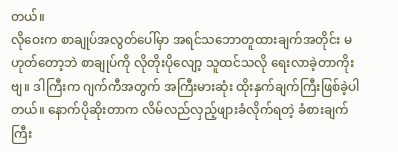တယ်။
လိုဝေးက စာချုပ်အလွတ်ပေါ်မှာ အရင်သဘောတူထားချက်အတိုင်း မဟုတ်တော့ဘဲ စာချုပ်ကို လိုတိုးပိုလျော့ သူထင်သလို ရေးလာခဲ့တာကိုးဗျ။ ဒါကြီးက ဂျက်ကီအတွက် အကြီးမားဆုံး ထိုးနှက်ချက်ကြီးဖြစ်ခဲ့ပါတယ်။ နောက်ပိုဆိုးတာက လိမ်လည်လှည့်ဖျားခံလိုက်ရတဲ့ ခံစားချက်ကြီး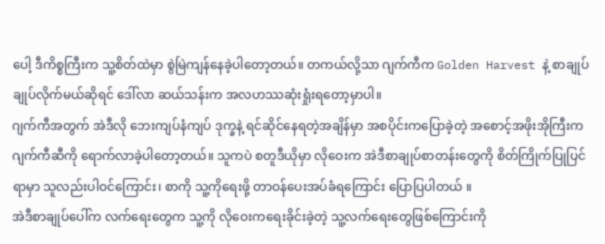ပေါ့ ဒီကိစ္စကြီးက သူ့စိတ်ထဲမှာ စွဲမြဲကျန်နေခဲ့ပါတော့တယ်။ တကယ်လို့သာ ဂျက်ကီက Golden Harvest နဲ့ စာချုပ်ချုပ်လိုက်မယ်ဆိုရင် ဒေါ်လာ ဆယ်သန်းက အလဟဿဆုံးရှုံးရတော့မှာပါ။
ဂျက်ကီအတွက် အဲဒီလို ဘေးကျပ်နံကျပ် ဒုက္ခနဲ့ ရင်ဆိုင်နေရတဲ့အချိန်မှာ အစပိုင်းကပြောခဲ့တဲ့ အစောင့်အဖိုးအိုကြီးက ဂျက်ကီဆီကို ရောက်လာခဲ့ပါတော့တယ်။ သူကပဲ စတူဒီယိုမှာ လိုဝေးက အဲဒီစာချုပ်စာတန်းတွေကို စိတ်ကြိုက်ပြုပြင်ရာမှာ သူလည်းပါဝင်ကြောင်း၊ စာကို သူ့ကိုရေးဖို့ တာဝန်ပေးအပ်ခံရကြောင်း ပြောပြပါတယ် ။
အဲဒီစာချုပ်ပေါ်က လက်ရေးတွေက သူ့ကို လိုဝေးကရေးခိုင်းခဲ့တဲ့ သူ့လက်ရေးတွေဖြစ်ကြောင်းကို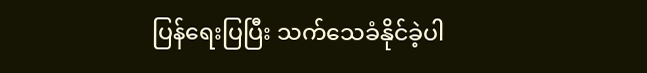ပြန်ရေးပြပြီး သက်သေခံနိုင်ခဲ့ပါ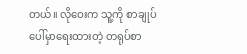တယ်။ လိုဝေးက သူ့ကို စာချုပ်ပေါ်မှာရေးထားတဲ့ တရုပ်စာ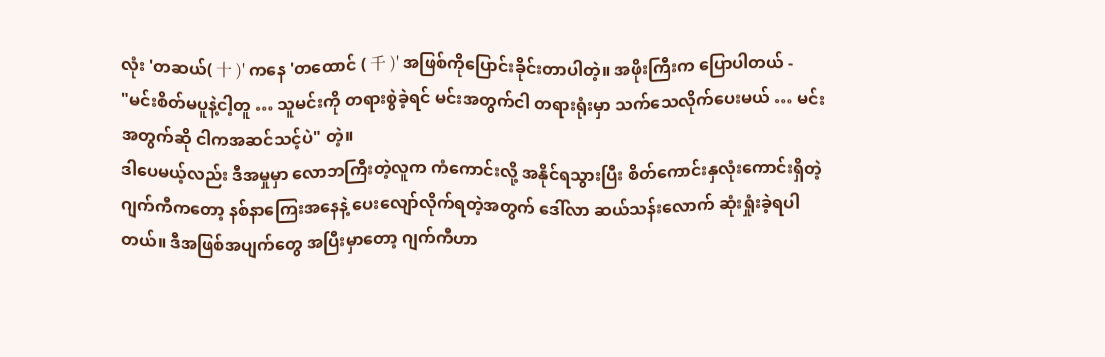လုံး 'တဆယ်( 十 )' ကနေ 'တထောင် ( 千 )' အဖြစ်ကိုပြောင်းခိုင်းတာပါတဲ့။ အဖိုးကြီးက ပြောပါတယ် -
"မင်းစိတ်မပူနဲ့ငါ့တူ … သူမင်းကို တရားစွဲခဲ့ရင် မင်းအတွက်ငါ တရားရုံးမှာ သက်သေလိုက်ပေးမယ် … မင်းအတွက်ဆို ငါကအဆင်သင့်ပဲ" တဲ့။
ဒါပေမယ့်လည်း ဒီအမှုမှာ လောဘကြီးတဲ့လူက ကံကောင်းလို့ အနိုင်ရသွားပြီး စိတ်ကောင်းနှလုံးကောင်းရှိတဲ့ ဂျက်ကီကတော့ နစ်နာကြေးအနေနဲ့ ပေးလျော်လိုက်ရတဲ့အတွက် ဒေါ်လာ ဆယ်သန်းလောက် ဆုံးရှုံးခဲ့ရပါတယ်။ ဒီအဖြစ်အပျက်တွေ အပြီးမှာတော့ ဂျက်ကီဟာ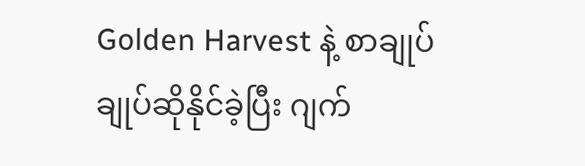Golden Harvest နဲ့ စာချုပ်ချုပ်ဆိုနိုင်ခဲ့ပြီး ဂျက်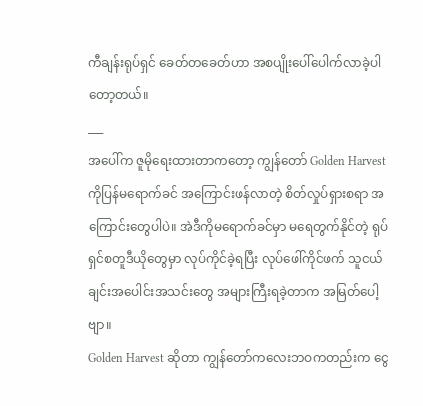ကီချန်းရုပ်ရှင် ခေတ်တခေတ်ဟာ အစပျိုးပေါ်ပေါက်လာခဲ့ပါတော့တယ်။
___
အပေါ်က ဇူမိုရေးထားတာကတော့ ကျွန်တော် Golden Harvest ကိုပြန်မရောက်ခင် အကြောင်းဖန်လာတဲ့ စိတ်လှုပ်ရှားစရာ အကြောင်းတွေပါပဲ။ အဲဒီကိုမရောက်ခင်မှာ မရေတွက်နိုင်တဲ့ ရုပ်ရှင်စတူဒီယိုတွေမှာ လုပ်ကိုင်ခဲ့ရပြီး လုပ်ဖေါ်ကိုင်ဖက် သူငယ်ချင်းအပေါင်းအသင်းတွေ အများကြီးရခဲ့တာက အမြတ်ပေါ့ဗျာ။
Golden Harvest ဆိုတာ ကျွန်တော်ကလေးဘဝကတည်းက ငွေ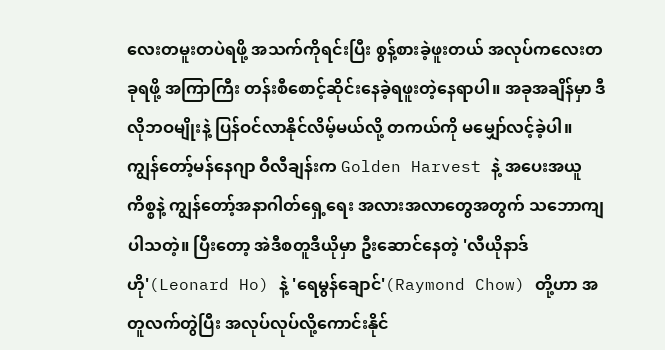လေးတမူးတပဲရဖို့ အသက်ကိုရင်းပြီး စွန့်စားခဲ့ဖူးတယ် အလုပ်ကလေးတခုရဖို့ အကြာကြီး တန်းစီစောင့်ဆိုင်းနေခဲ့ရဖူးတဲ့နေရာပါ။ အခုအချိန်မှာ ဒီလိုဘဝမျိုးနဲ့ ပြန်ဝင်လာနိုင်လိမ့်မယ်လို့ တကယ်ကို မမျှော်လင့်ခဲ့ပါ။
ကျွန်တော့်မန်နေဂျာ ဝီလီချန်းက Golden Harvest နဲ့ အပေးအယူကိစ္စနဲ့ ကျွန်တော့်အနာဂါတ်ရှေ့ရေး အလားအလာတွေအတွက် သဘောကျပါသတဲ့။ ပြီးတော့ အဲဒီစတူဒီယိုမှာ ဦးဆောင်နေတဲ့ 'လီယိုနာဒ်ဟို'(Leonard Ho) နဲ့ 'ရေမွန်ချောင်'(Raymond Chow) တို့ဟာ အတူလက်တွဲပြီး အလုပ်လုပ်လို့ကောင်းနိုင်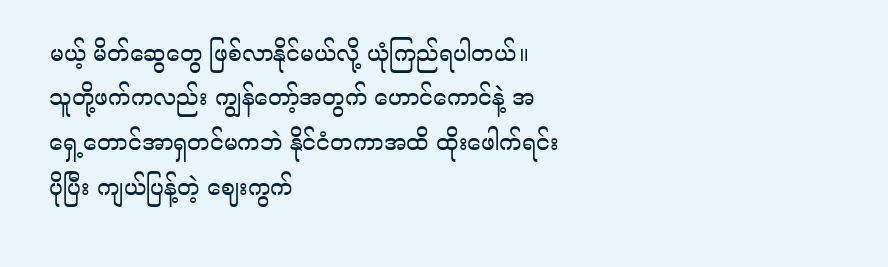မယ့် မိတ်ဆွေတွေ ဖြစ်လာနိုင်မယ်လို့ ယုံကြည်ရပါတယ်။
သူတို့ဖက်ကလည်း ကျွန်တော့်အတွက် ဟောင်ကောင်နဲ့ အရှေ့တောင်အာရှတင်မကဘဲ နိုင်ငံတကာအထိ ထိုးဖေါက်ရင်း ပိုပြီး ကျယ်ပြန့်တဲ့ ဈေးကွက်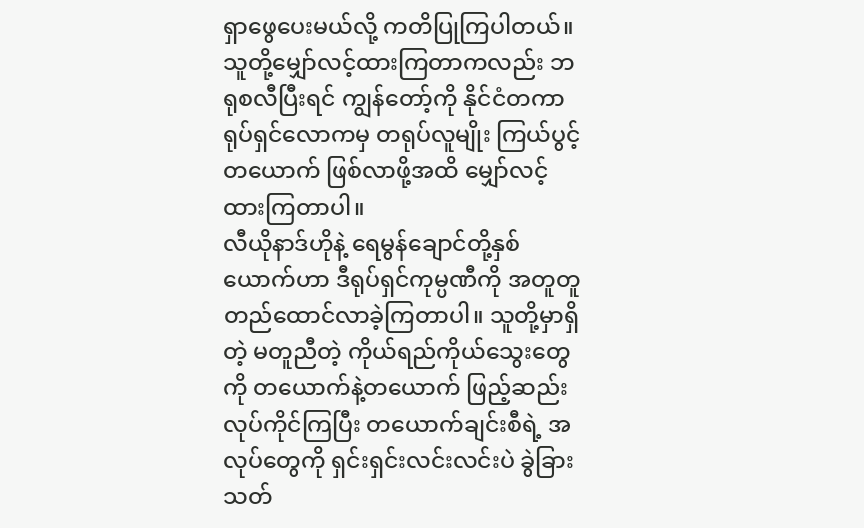ရှာဖွေပေးမယ်လို့ ကတိပြုကြပါတယ်။ သူတို့မျှော်လင့်ထားကြတာကလည်း ဘရုစလီပြီးရင် ကျွန်တော့်ကို နိုင်ငံတကာရုပ်ရှင်လောကမှ တရုပ်လူမျိုး ကြယ်ပွင့်တယောက် ဖြစ်လာဖို့အထိ မျှော်လင့်ထားကြတာပါ။
လီယိုနာဒ်ဟိုနဲ့ ရေမွန်ချောင်တို့နှစ်ယောက်ဟာ ဒီရုပ်ရှင်ကုမ္ပဏီကို အတူတူတည်ထောင်လာခဲ့ကြတာပါ။ သူတို့မှာရှိတဲ့ မတူညီတဲ့ ကိုယ်ရည်ကိုယ်သွေးတွေကို တယောက်နဲ့တယောက် ဖြည့်ဆည်းလုပ်ကိုင်ကြပြီး တယောက်ချင်းစီရဲ့ အလုပ်တွေကို ရှင်းရှင်းလင်းလင်းပဲ ခွဲခြားသတ်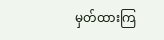မှတ်ထားကြ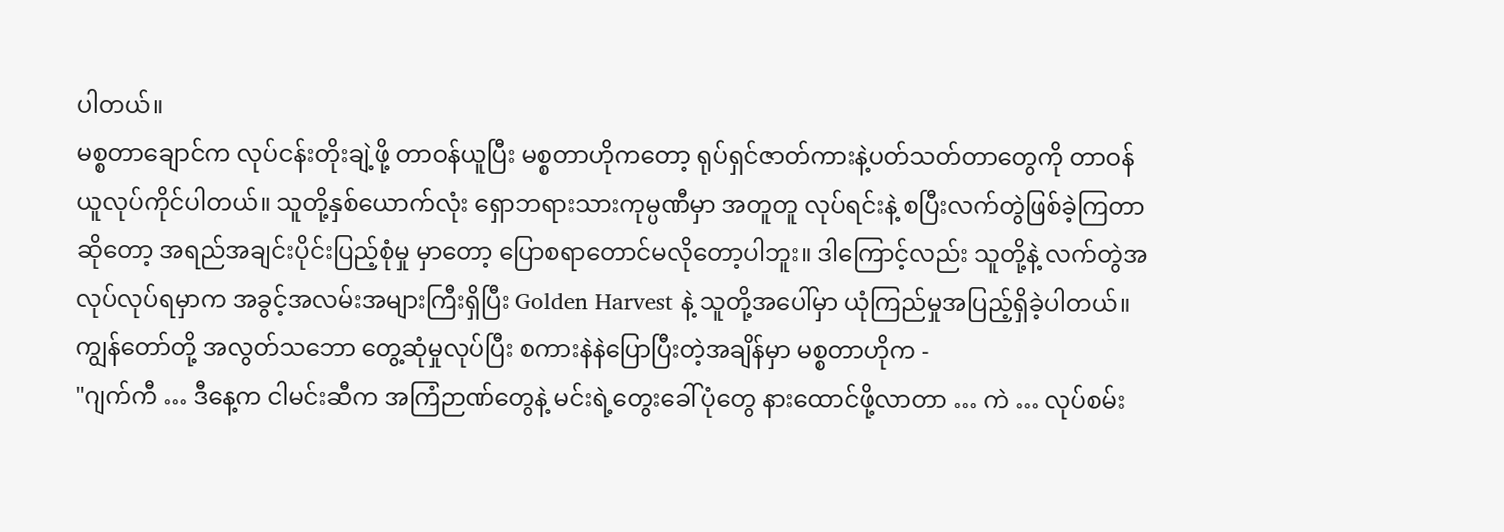ပါတယ်။
မစ္စတာချောင်က လုပ်ငန်းတိုးချဲ့ဖို့ တာဝန်ယူပြီး မစ္စတာဟိုကတော့ ရုပ်ရှင်ဇာတ်ကားနဲ့ပတ်သတ်တာတွေကို တာဝန်ယူလုပ်ကိုင်ပါတယ်။ သူတို့နှစ်ယောက်လုံး ရှောဘရားသားကုမ္ပဏီမှာ အတူတူ လုပ်ရင်းနဲ့ စပြီးလက်တွဲဖြစ်ခဲ့ကြတာဆိုတော့ အရည်အချင်းပိုင်းပြည့်စုံမှု မှာတော့ ပြောစရာတောင်မလိုတော့ပါဘူး။ ဒါကြောင့်လည်း သူတို့နဲ့ လက်တွဲအလုပ်လုပ်ရမှာက အခွင့်အလမ်းအများကြီးရှိပြီး Golden Harvest နဲ့ သူတို့အပေါ်မှာ ယုံကြည်မှုအပြည့်ရှိခဲ့ပါတယ်။
ကျွန်တော်တို့ အလွတ်သဘော တွေ့ဆုံမှုလုပ်ပြီး စကားနဲနဲပြောပြီးတဲ့အချိန်မှာ မစ္စတာဟိုက -
"ဂျက်ကီ … ဒီနေ့က ငါမင်းဆီက အကြံဉာဏ်တွေနဲ့ မင်းရဲ့တွေးခေါ်ပုံတွေ နားထောင်ဖို့လာတာ … ကဲ … လုပ်စမ်း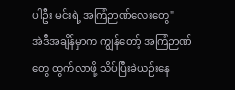ပါဦး မင်းရဲ့ အကြံဉာဏ်လေးတွေ"
အဲဒီအချိန်မှာက ကျွန်တော့် အကြံဉာဏ်တွေ ထွက်လာဖို့ သိပ်ပြီးခဲယဉ်းနေ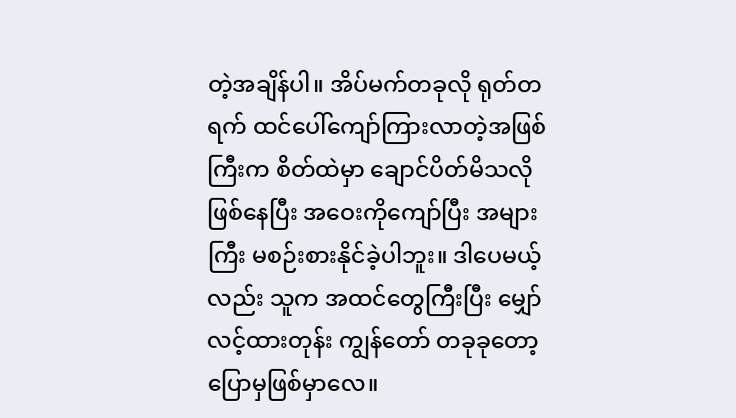တဲ့အချိန်ပါ။ အိပ်မက်တခုလို ရုတ်တရက် ထင်ပေါ်ကျော်ကြားလာတဲ့အဖြစ်ကြီးက စိတ်ထဲမှာ ချောင်ပိတ်မိသလိုဖြစ်နေပြီး အဝေးကိုကျော်ပြီး အများကြီး မစဉ်းစားနိုင်ခဲ့ပါဘူး။ ဒါပေမယ့်လည်း သူက အထင်တွေကြီးပြီး မျှော်လင့်ထားတုန်း ကျွန်တော် တခုခုတော့ပြောမှဖြစ်မှာလေ။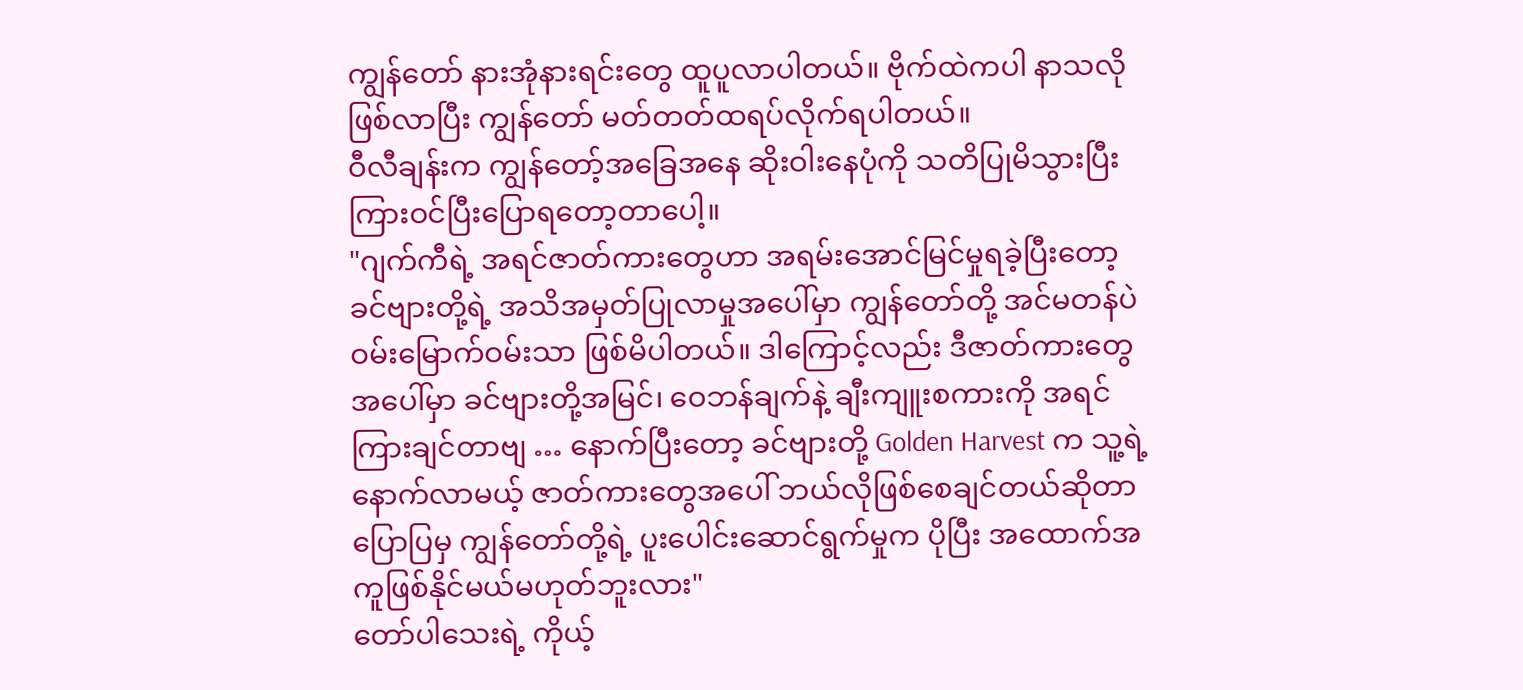ကျွန်တော် နားအုံနားရင်းတွေ ထူပူလာပါတယ်။ ဗိုက်ထဲကပါ နာသလိုဖြစ်လာပြီး ကျွန်တော် မတ်တတ်ထရပ်လိုက်ရပါတယ်။
ဝီလီချန်းက ကျွန်တော့်အခြေအနေ ဆိုးဝါးနေပုံကို သတိပြုမိသွားပြီး ကြားဝင်ပြီးပြောရတော့တာပေါ့။
"ဂျက်ကီရဲ့ အရင်ဇာတ်ကားတွေဟာ အရမ်းအောင်မြင်မှုရခဲ့ပြီးတော့ ခင်ဗျားတို့ရဲ့ အသိအမှတ်ပြုလာမှုအပေါ်မှာ ကျွန်တော်တို့ အင်မတန်ပဲ ဝမ်းမြောက်ဝမ်းသာ ဖြစ်မိပါတယ်။ ဒါကြောင့်လည်း ဒီဇာတ်ကားတွေအပေါ်မှာ ခင်ဗျားတို့အမြင်၊ ဝေဘန်ချက်နဲ့ ချီးကျူးစကားကို အရင်ကြားချင်တာဗျ … နောက်ပြီးတော့ ခင်ဗျားတို့ Golden Harvest က သူ့ရဲ့နောက်လာမယ့် ဇာတ်ကားတွေအပေါ် ဘယ်လိုဖြစ်စေချင်တယ်ဆိုတာ ပြောပြမှ ကျွန်တော်တို့ရဲ့ ပူးပေါင်းဆောင်ရွက်မှုက ပိုပြီး အထောက်အကူဖြစ်နိုင်မယ်မဟုတ်ဘူးလား"
တော်ပါသေးရဲ့ ကိုယ့်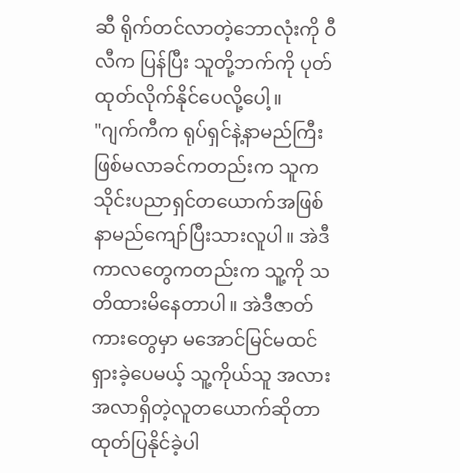ဆီ ရိုက်တင်လာတဲ့ဘောလုံးကို ဝီလီက ပြန်ပြီး သူတို့ဘက်ကို ပုတ်ထုတ်လိုက်နိုင်ပေလို့ပေါ့။
"ဂျက်ကီက ရုပ်ရှင်နဲ့နာမည်ကြီးဖြစ်မလာခင်ကတည်းက သူကသိုင်းပညာရှင်တယောက်အဖြစ် နာမည်ကျော်ပြီးသားလူပါ။ အဲဒီကာလတွေကတည်းက သူ့ကို သတိထားမိနေတာပါ။ အဲဒီဇာတ်ကားတွေမှာ မအောင်မြင်မထင်ရှားခဲ့ပေမယ့် သူ့ကိုယ်သူ အလားအလာရှိတဲ့လူတယောက်ဆိုတာ ထုတ်ပြနိုင်ခဲ့ပါ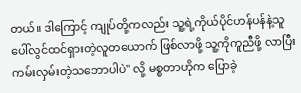တယ်။ ဒါကြောင့် ကျုပ်တို့ကလည်း သူ့ရဲ့ကိုယ်ပိုင်ဟန်ပန်နဲ့သူ ပေါ်လွင်ထင်ရှားတဲ့လူတယောက် ဖြစ်လာဖို့ သူ့ကိုကူညီဖို့ လာပြီးကမ်းလှမ်းတဲ့သဘောပါပဲ" လို့ မစ္စတာဟိုက ပြောခဲ့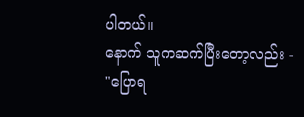ပါတယ်။
နောက် သူကဆက်ပြီးတော့လည်း -
"ပြောရ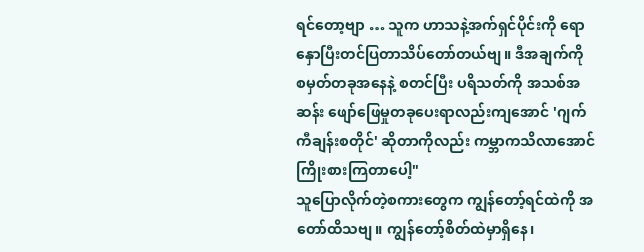ရင်တော့ဗျာ … သူက ဟာသနဲ့အက်ရှင်ပိုင်းကို ရောနှောပြီးတင်ပြတာသိပ်တော်တယ်ဗျ။ ဒီအချက်ကို စမှတ်တခုအနေနဲ့ စတင်ပြီး ပရိသတ်ကို အသစ်အဆန်း ဖျော်ဖြေမှုတခုပေးရာလည်းကျအောင် 'ဂျက်ကီချန်းစတိုင်' ဆိုတာကိုလည်း ကမ္ဘာကသိလာအောင် ကြိုးစားကြတာပေါ့"
သူပြောလိုက်တဲ့စကားတွေက ကျွန်တော့်ရင်ထဲကို အတော်ထိသဗျ။ ကျွန်တော့်စိတ်ထဲမှာရှိနေ၊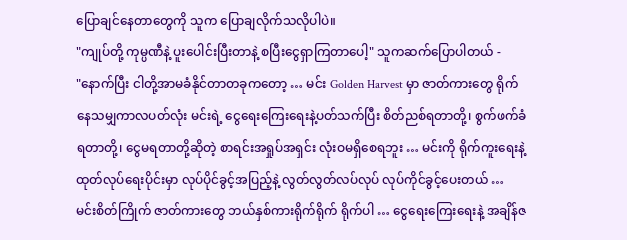ပြောချင်နေတာတွေကို သူက ပြောချလိုက်သလိုပါပဲ။
"ကျုပ်တို့ ကုမ္ပဏီနဲ့ ပူးပေါင်းပြီးတာနဲ့ စပြီးငွေရှာကြတာပေါ့" သူကဆက်ပြောပါတယ် -
"နောက်ပြီး ငါတို့အာမခံနိုင်တာတခုကတော့ … မင်း Golden Harvest မှာ ဇာတ်ကားတွေ ရိုက်နေသမျှကာလပတ်လုံး မင်းရဲ့ ငွေရေးကြေးရေးနဲ့ပတ်သက်ပြီး စိတ်ညစ်ရတာတို့၊ စွက်ဖက်ခံရတာတို့၊ ငွေမရတာတို့ဆိုတဲ့ စာရင်းအရှုပ်အရှင်း လုံးဝမရှိစေရဘူး … မင်းကို ရိုက်ကူးရေးနဲ့ ထုတ်လုပ်ရေးပိုင်းမှာ လုပ်ပိုင်ခွင့်အပြည့်နဲ့ လွတ်လွတ်လပ်လုပ် လုပ်ကိုင်ခွင့်ပေးတယ် … မင်းစိတ်ကြိုက် ဇာတ်ကားတွေ ဘယ်နှစ်ကားရိုက်ရိုက် ရိုက်ပါ … ငွေရေးကြေးရေးနဲ့ အချိန်ဇ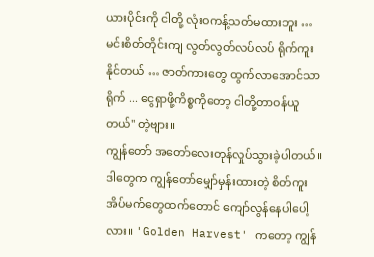ယားပိုင်းကို ငါတို့ လုံးဝကန့်သတ်မထားဘူး … မင်းစိတ်တိုင်းကျ လွတ်လွတ်လပ်လပ် ရိုက်ကူးနိုင်တယ် … ဇာတ်ကားတွေ ထွက်လာအောင်သာရိုက် ... ငွေရှာဖို့ကိစ္စကိုတော့ ငါတို့တာဝန်ယူတယ်" တဲ့ဗျား။
ကျွန်တော် အတော်လေးတုန်လှုပ်သွားခဲ့ပါတယ်။ ဒါတွေက ကျွန်တော်မျှော်မှန်းထားတဲ့ စိတ်ကူးအိပ်မက်တွေထက်တောင် ကျော်လွန်နေပါပေါ့လား။ 'Golden Harvest' ကတော့ ကျွန်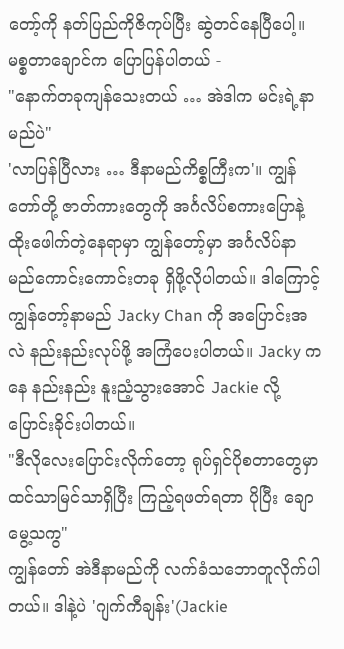တော့်ကို နတ်ပြည်ကိုဇိကုပ်ပြီး ဆွဲတင်နေပြီပေါ့။ မစ္စတာချောင်က ပြောပြန်ပါတယ် -
"နောက်တခုကျန်သေးတယ် … အဲဒါက မင်းရဲ့နာမည်ပဲ"
'လာပြန်ပြီလား … ဒီနာမည်ကိစ္စကြီးက'။ ကျွန်တော်တို့ ဇာတ်ကားတွေကို အင်္ဂလိပ်စကားပြောနဲ့ ထိုးဖေါက်တဲ့နေရာမှာ ကျွန်တော့်မှာ အင်္ဂလိပ်နာမည်ကောင်းကောင်းတခု ရှိဖို့လိုပါတယ်။ ဒါကြောင့် ကျွန်တော့်နာမည် Jacky Chan ကို အပြောင်းအလဲ နည်းနည်းလုပ်ဖို့ အကြံပေးပါတယ်။ Jacky ကနေ နည်းနည်း နူးညံ့သွားအောင် Jackie လို့ပြောင်းခိုင်းပါတယ်။
"ဒီလိုလေးပြောင်းလိုက်တော့ ရုပ်ရှင်ပိုစတာတွေမှာ ထင်သာမြင်သာရှိပြီး ကြည့်ရဖတ်ရတာ ပိုပြီး ချောမွေ့သကွ"
ကျွန်တော် အဲဒီနာမည်ကို လက်ခံသဘောတူလိုက်ပါတယ်။ ဒါနဲ့ပဲ 'ဂျက်ကီချန်း'(Jackie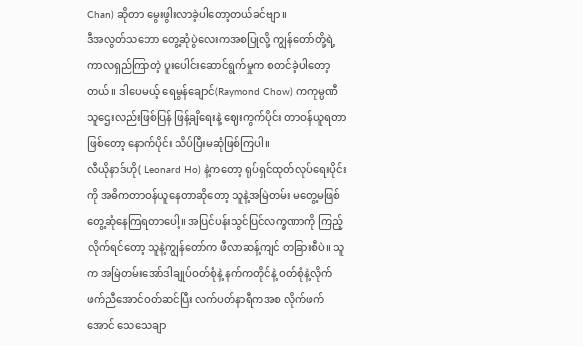Chan) ဆိုတာ မွေးဖွါးလာခဲ့ပါတော့တယ်ခင်ဗျာ။
ဒီအလွတ်သဘော တွေ့ဆုံပွဲလေးကအစပြုလို့ ကျွန်တော်တို့ရဲ့ ကာလရှည်ကြာတဲ့ ပူးပေါင်းဆောင်ရွက်မှုက စတင်ခဲ့ပါတော့တယ်။ ဒါပေမယ့် ရေမွန်ချောင်(Raymond Chow) ကကုမ္ပဏီသူဌေးလည်းဖြစ်ပြန် ဖြန့်ချိရေးနဲ့ ဈေးကွက်ပိုင်း တာဝန်ယူရတာဖြစ်တော့ နောက်ပိုင်း သိပ်ပြီးမဆုံဖြစ်ကြပါ။
လီယိုနာဒ်ဟို( Leonard Ho) နဲ့ကတော့ ရုပ်ရှင်ထုတ်လုပ်ရေးပိုင်းကို အဓိကတာဝန်ယူနေတာဆိုတော့ သူနဲ့အမြဲတမ်း မတွေ့မဖြစ် တွေ့ဆုံနေကြရတာပေါ့။ အပြင်ပန်းသွင်ပြင်လက္ခဏာကို ကြည့်လိုက်ရင်တော့ သူနဲ့ကျွန်တော်က ဖီလာဆန့်ကျင် တခြားစီပဲ။ သူက အမြဲတမ်းအော်ဒါချုပ်ဝတ်စုံနဲ့ နက်ကတိုင်နဲ့ ဝတ်စုံနဲ့လိုက်ဖက်ညီအောင်ဝတ်ဆင်ပြီး လက်ပတ်နာရီကအစ လိုက်ဖက်အောင် သေသေချာ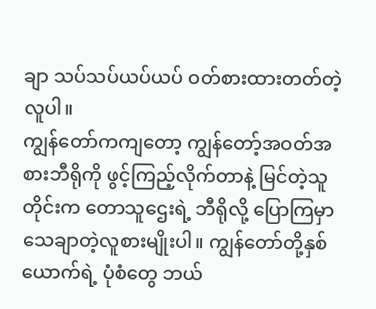ချာ သပ်သပ်ယပ်ယပ် ဝတ်စားထားတတ်တဲ့လူပါ။
ကျွန်တော်ကကျတော့ ကျွန်တော့်အဝတ်အစားဘီရိုကို ဖွင့်ကြည့်လိုက်တာနဲ့ မြင်တဲ့သူတိုင်းက တောသူဌေးရဲ့ ဘီရိုလို့ ပြောကြမှာ သေချာတဲ့လူစားမျိုးပါ။ ကျွန်တော်တို့နှစ်ယောက်ရဲ့ ပုံစံတွေ ဘယ်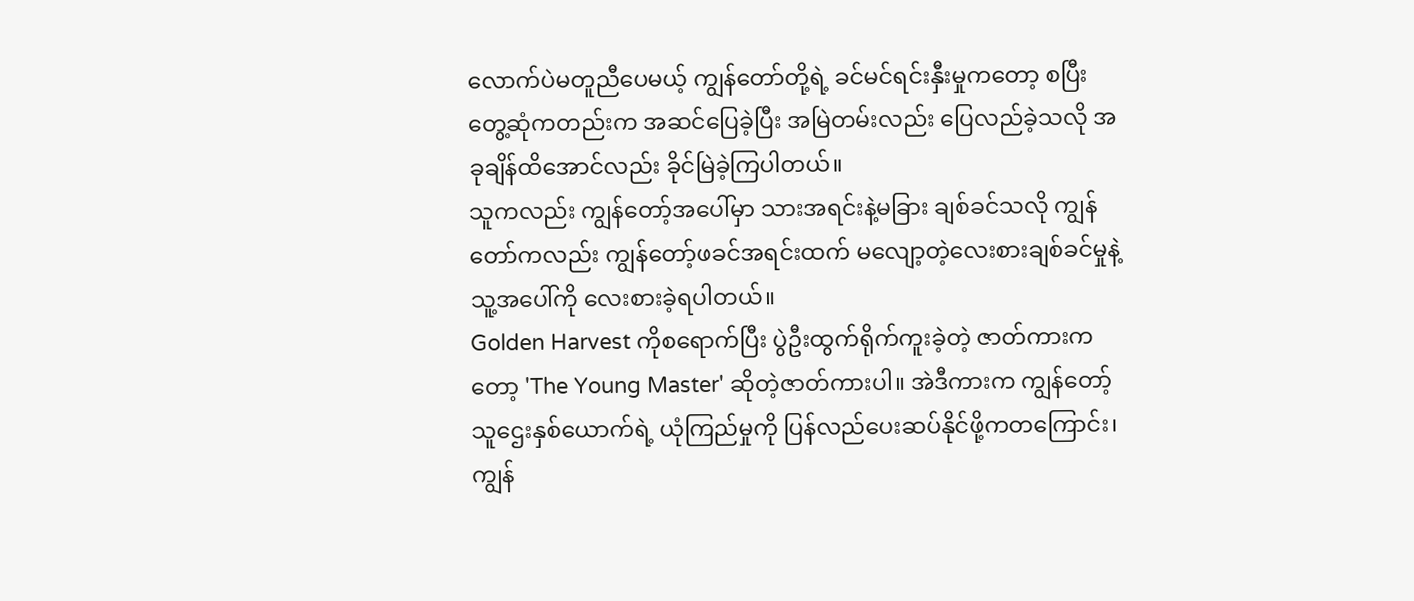လောက်ပဲမတူညီပေမယ့် ကျွန်တော်တို့ရဲ့ ခင်မင်ရင်းနှီးမှုကတော့ စပြီးတွေ့ဆုံကတည်းက အဆင်ပြေခဲ့ပြီး အမြဲတမ်းလည်း ပြေလည်ခဲ့သလို အခုချိန်ထိအောင်လည်း ခိုင်မြဲခဲ့ကြပါတယ်။
သူကလည်း ကျွန်တော့်အပေါ်မှာ သားအရင်းနဲ့မခြား ချစ်ခင်သလို ကျွန်တော်ကလည်း ကျွန်တော့်ဖခင်အရင်းထက် မလျော့တဲ့လေးစားချစ်ခင်မှုနဲ့ သူ့အပေါ်ကို လေးစားခဲ့ရပါတယ်။
Golden Harvest ကိုစရောက်ပြီး ပွဲဦးထွက်ရိုက်ကူးခဲ့တဲ့ ဇာတ်ကားကတော့ 'The Young Master' ဆိုတဲ့ဇာတ်ကားပါ။ အဲဒီကားက ကျွန်တော့်သူဌေးနှစ်ယောက်ရဲ့ ယုံကြည်မှုကို ပြန်လည်ပေးဆပ်နိုင်ဖို့ကတကြောင်း၊ ကျွန်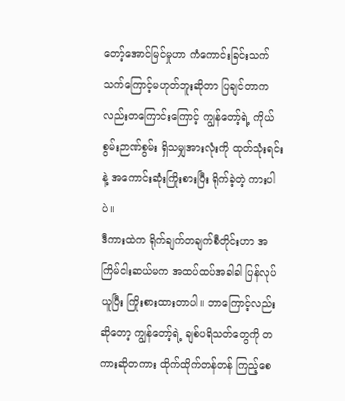တော့်အောင်မြင်မှုဟာ ကံကောင်းခြင်းသက်သက်ကြောင့်မဟုတ်ဘူးဆိုတာ ပြချင်တာကလည်းတကြောင်းကြောင့် ကျွန်တော့်ရဲ့ ကိုယ်စွမ်းဉာဏ်စွမ်း ရှိသမျှအားလုံးကို ထုတ်သုံးရင်းနဲ့ အကောင်းဆုံးကြိုးစားပြီး ရိုက်ခဲ့တဲ့ ကားပါပဲ။
ဒီကားထဲက ရိုက်ချက်တချက်စီတိုင်းဟာ အကြိမ်ငါးဆယ်မက အထပ်ထပ်အခါခါ ပြန်လုပ်ယူပြီး ကြိုးစားထားတာပါ။ ဘာကြောင့်လည်းဆိုတော့ ကျွန်တော့်ရဲ့ ချစ်ပရိသတ်တွေကို တကားဆိုတကား ထိုက်ထိုက်တန်တန် ကြည့်စေ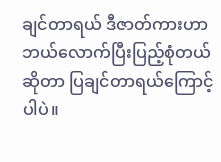ချင်တာရယ် ဒီဇာတ်ကားဟာ ဘယ်လောက်ပြီးပြည့်စုံတယ်ဆိုတာ ပြချင်တာရယ်ကြောင့်ပါပဲ။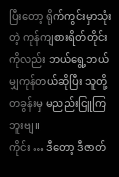ပြီးတော့ ရိုက်ကွင်းမှာသုံးတဲ့ ကုန်ကျစားရိတ်တိုင်းကိုလည်း ဘယ်ရွေ့ဘယ်မျှကုန်တယ်ဆိုပြီး သူတို့ တခွန်းမှ မညည်းငြူကြဘူးဗျ။
ကိုင်း … ဒီတော့ ဒီဇာတ်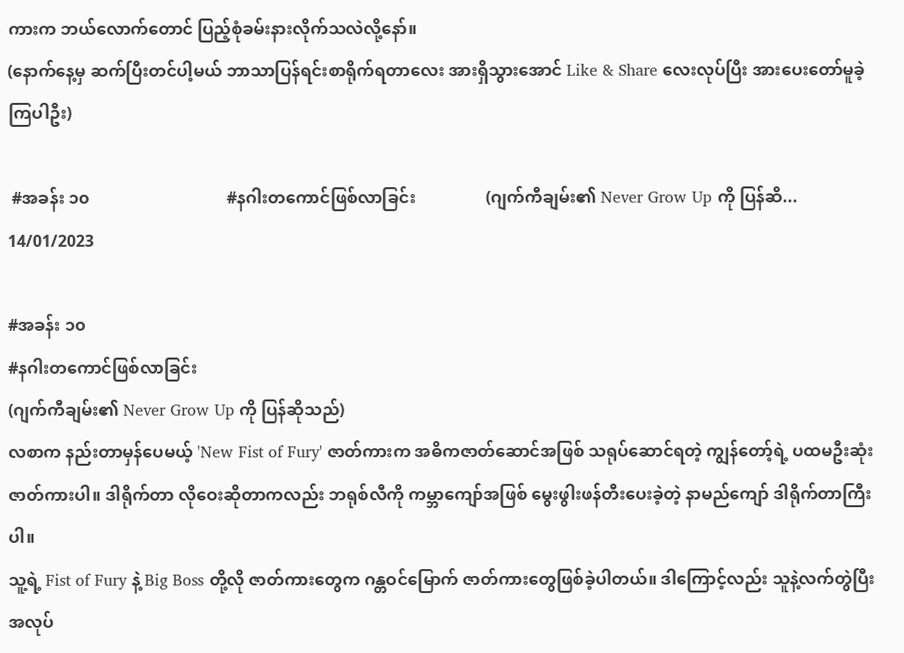ကားက ဘယ်လောက်တောင် ပြည့်စုံခမ်းနားလိုက်သလဲလို့နော်။
(နောက်နေ့မှ ဆက်ပြီးတင်ပါ့မယ် ဘာသာပြန်ရင်းစာရိုက်ရတာလေး အားရှိသွားအောင် Like & Share လေးလုပ်ပြီး အားပေးတော်မူခဲ့ကြပါဦး)

 #အခန်း ၁၀                                 #နဂါးတကောင်ဖြစ်လာခြင်း                 (ဂျက်ကီချမ်း၏ Never Grow Up ကို ပြန်ဆိ...
14/01/2023

#အခန်း ၁၀
#နဂါးတကောင်ဖြစ်လာခြင်း
(ဂျက်ကီချမ်း၏ Never Grow Up ကို ပြန်ဆိုသည်)
လစာက နည်းတာမှန်ပေမယ့် 'New Fist of Fury' ဇာတ်ကားက အဓိကဇာတ်ဆောင်အဖြစ် သရုပ်ဆောင်ရတဲ့ ကျွန်တော့်ရဲ့ ပထမဦးဆုံးဇာတ်ကားပါ။ ဒါရိုက်တာ လိုဝေးဆိုတာကလည်း ဘရုစ်လီကို ကမ္ဘာကျော်အဖြစ် မွေးဖွါးဖန်တီးပေးခဲ့တဲ့ နာမည်ကျော် ဒါရိုက်တာကြီးပါ။
သူ့ရဲ့ Fist of Fury နဲ့ Big Boss တို့လို ဇာတ်ကားတွေက ဂန္တဝင်မြောက် ဇာတ်ကားတွေဖြစ်ခဲ့ပါတယ်။ ဒါကြောင့်လည်း သူနဲ့လက်တွဲပြီး အလုပ်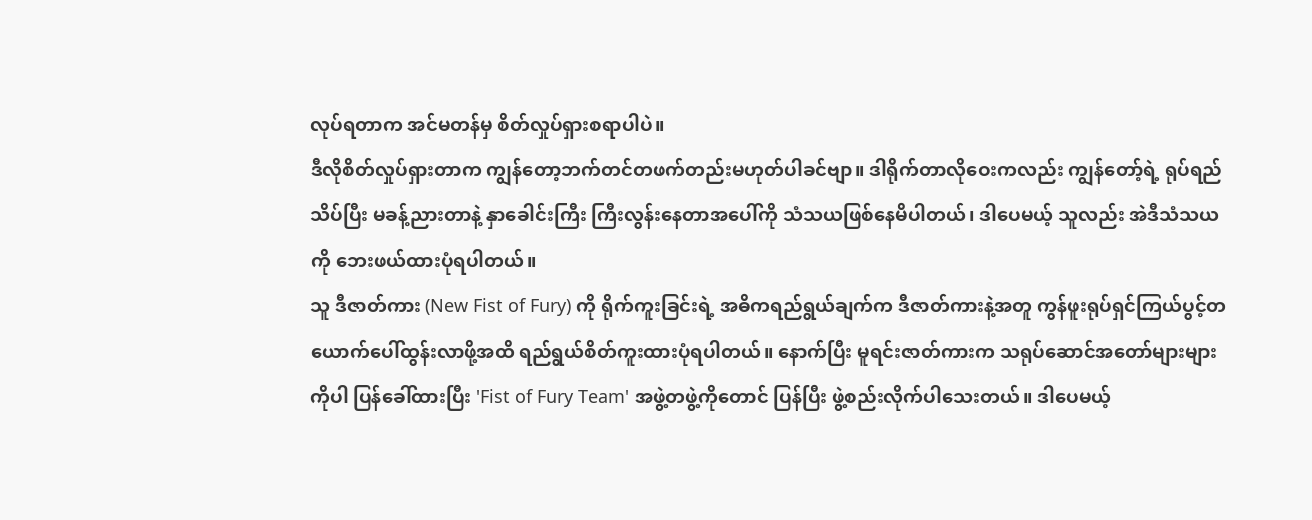လုပ်ရတာက အင်မတန်မှ စိတ်လှုပ်ရှားစရာပါပဲ။
ဒီလိုစိတ်လှုပ်ရှားတာက ကျွန်တော့ဘက်တင်တဖက်တည်းမဟုတ်ပါခင်ဗျာ။ ဒါရိုက်တာလိုဝေးကလည်း ကျွန်တော့်ရဲ့ ရုပ်ရည် သိပ်ပြီး မခန့်ညားတာနဲ့ နှာခေါင်းကြီး ကြီးလွန်းနေတာအပေါ်ကို သံသယဖြစ်နေမိပါတယ်၊ ဒါပေမယ့် သူလည်း အဲဒီသံသယကို ဘေးဖယ်ထားပုံရပါတယ်။
သူ ဒီဇာတ်ကား (New Fist of Fury) ကို ရိုက်ကူးခြင်းရဲ့ အဓိကရည်ရွယ်ချက်က ဒီဇာတ်ကားနဲ့အတူ ကွန်ဖူးရုပ်ရှင်ကြယ်ပွင့်တယောက်ပေါ်ထွန်းလာဖို့အထိ ရည်ရွယ်စိတ်ကူးထားပုံရပါတယ်။ နောက်ပြီး မူရင်းဇာတ်ကားက သရုပ်ဆောင်အတော်များများကိုပါ ပြန်ခေါ်ထားပြီး 'Fist of Fury Team' အဖွဲ့တဖွဲ့ကိုတောင် ပြန်ပြီး ဖွဲ့စည်းလိုက်ပါသေးတယ်။ ဒါပေမယ့်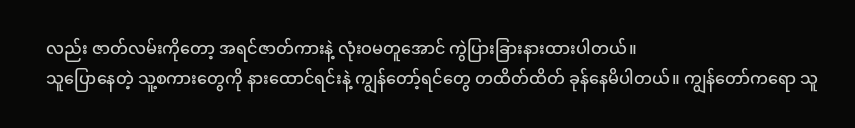လည်း ဇာတ်လမ်းကိုတော့ အရင်ဇာတ်ကားနဲ့ လုံးဝမတူအောင် ကွဲပြားခြားနားထားပါတယ်။
သူပြောနေတဲ့ သူ့စကားတွေကို နားထောင်ရင်းနဲ့ ကျွန်တော့်ရင်တွေ တထိတ်ထိတ် ခုန်နေမိပါတယ်။ ကျွန်တော်ကရော သူ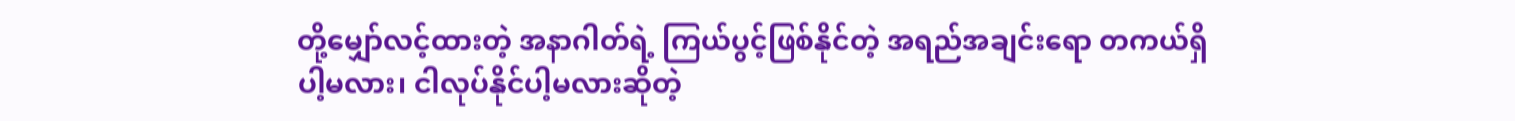တို့မျှော်လင့်ထားတဲ့ အနာဂါတ်ရဲ့ ကြယ်ပွင့်ဖြစ်နိုင်တဲ့ အရည်အချင်းရော တကယ်ရှိပါ့မလား၊ ငါလုပ်နိုင်ပါ့မလားဆိုတဲ့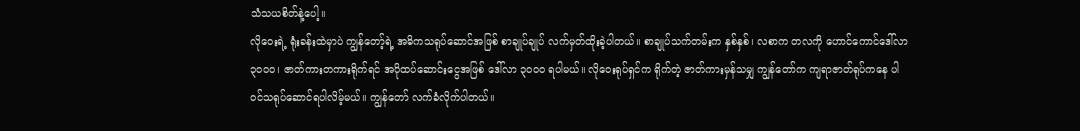သံသယစိတ်နဲ့ပေါ့။
လိုဝေးရဲ့ ရုံးခန်းထဲမှာပဲ ကျွန်တော့်ရဲ့ အဓိကသရုပ်ဆောင်အဖြစ် စာချုပ်ချုပ် လက်မှတ်ထိုးခဲ့ပါတယ်။ စာချုပ်သက်တမ်းက နှစ်နှစ်၊ လစာက တလကို ဟောင်ကောင်ဒေါ်လာ ၃၀၀၀၊ ဇာတ်ကားတကားရိုက်ရင် အပိုထပ်ဆောင်းငွေအဖြစ် ဒေါ်လာ ၃၀၀၀ ရပါမယ်။ လိုဝေးရုပ်ရှင်က ရိုက်တဲ့ ဇာတ်ကားမှန်သမျှ ကျွန်တော်က ကျရာဇာတ်ရုပ်ကနေ ပါဝင်သရုပ်ဆောင်ရပါလိမ့်မယ်။ ကျွန်တော် လက်ခံလိုက်ပါတယ်။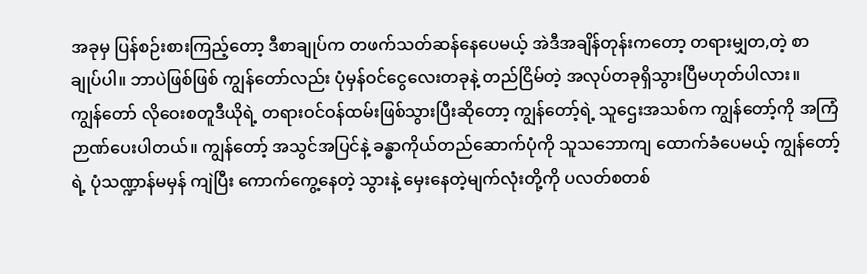အခုမှ ပြန်စဉ်းစားကြည့်တော့ ဒီစာချုပ်က တဖက်သတ်ဆန်နေပေမယ့် အဲဒီအချိန်တုန်းကတော့ တရားမျှတ,တဲ့ စာချုပ်ပါ။ ဘာပဲဖြစ်ဖြစ် ကျွန်တော်လည်း ပုံမှန်ဝင်ငွေလေးတခုနဲ့ တည်ငြိမ်တဲ့ အလုပ်တခုရှိသွားပြီမဟုတ်ပါလား။
ကျွန်တော် လိုဝေးစတူဒီယိုရဲ့ တရားဝင်ဝန်ထမ်းဖြစ်သွားပြီးဆိုတော့ ကျွန်တော့်ရဲ့ သူဌေးအသစ်က ကျွန်တော့်ကို အကြံဉာဏ်ပေးပါတယ်။ ကျွန်တော့် အသွင်အပြင်နဲ့ ခန္ဓာကိုယ်တည်ဆောက်ပုံကို သူသဘောကျ ထောက်ခံပေမယ့် ကျွန်တော့်ရဲ့ ပုံသဏ္ဍာန်မမှန် ကျဲပြီး ကောက်ကွေ့နေတဲ့ သွားနဲ့ မှေးနေတဲ့မျက်လုံးတို့ကို ပလတ်စတစ်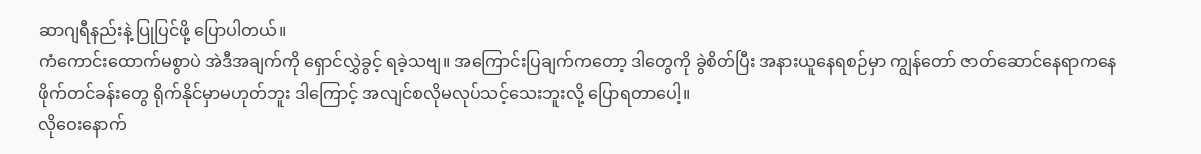ဆာဂျရီနည်းနဲ့ ပြုပြင်ဖို့ ပြောပါတယ်။
ကံကောင်းထောက်မစွာပဲ အဲဒီအချက်ကို ရှောင်လွှဲခွင့် ရခဲ့သဗျ။ အကြောင်းပြချက်ကတော့ ဒါတွေကို ခွဲစိတ်ပြီး အနားယူနေရစဉ်မှာ ကျွန်တော် ဇာတ်ဆောင်နေရာကနေ ဖိုက်တင်ခန်းတွေ ရိုက်နိုင်မှာမဟုတ်ဘူး ဒါကြောင့် အလျင်စလိုမလုပ်သင့်သေးဘူးလို့ ပြောရတာပေါ့။
လိုဝေးနောက်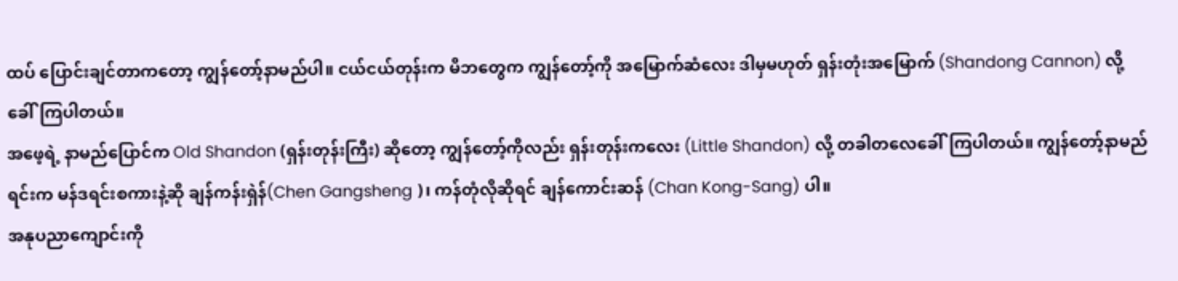ထပ် ပြောင်းချင်တာကတော့ ကျွန်တော့်နာမည်ပါ။ ငယ်ငယ်တုန်းက မိဘတွေက ကျွန်တော့်ကို အမြောက်ဆံလေး ဒါမှမဟုတ် ရှန်းတုံးအမြောက် (Shandong Cannon) လို့ခေါ်ကြပါတယ်။
အဖေ့ရဲ့ နာမည်ပြောင်က Old Shandon (ရှန်းတုန်းကြီး) ဆိုတော့ ကျွန်တော့်ကိုလည်း ရှန်းတုန်းကလေး (Little Shandon) လို့ တခါတလေခေါ်ကြပါတယ်။ ကျွန်တော့်နာမည်ရင်းက မန်ဒရင်းစကားနဲ့ဆို ချန်ကန်းရှဲန်(Chen Gangsheng )၊ ကန်တုံလိုဆိုရင် ချန်ကောင်းဆန် (Chan Kong-Sang) ပါ။
အနုပညာကျောင်းကို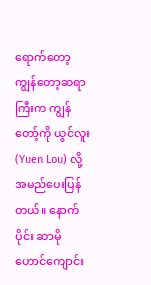ရောက်တော့ ကျွန်တော့ဆရာကြီးက ကျွန်တော့်ကို ယွင်လူး (Yuen Lou) လို့အမည်ပေးပြန်တယ်။ နောက်ပိုင်း ဆာမိုဟောင်ကျောင်း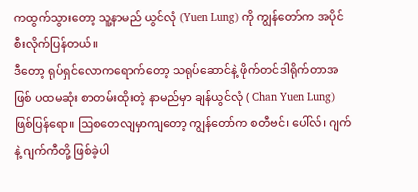ကထွက်သွားတော့ သူ့နာမည် ယွင်လုံ (Yuen Lung) ကို ကျွန်တော်က အပိုင်စီးလိုက်ပြန်တယ်။
ဒီတော့ ရုပ်ရှင်လောကရောက်တော့ သရုပ်ဆောင်နဲ့ ဖိုက်တင်ဒါရိုက်တာအဖြစ် ပထမဆုံး စာတမ်းထိုးတဲ့ နာမည်မှာ ချန်ယွင်လုံ ( Chan Yuen Lung) ဖြစ်ပြန်ရော။ ဩစတေလျမှာကျတော့ ကျွန်တော်က စတီဗင်၊ ပေါ်လ်၊ ဂျက် နဲ့ ဂျက်ကီတို့ ဖြစ်ခဲ့ပါ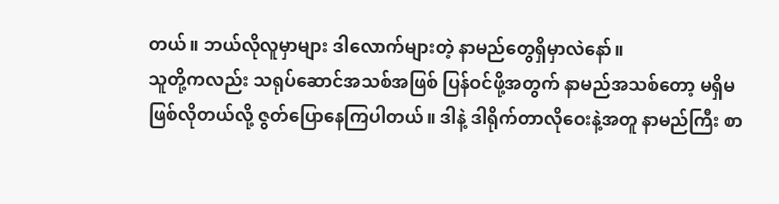တယ်။ ဘယ်လိုလူမှာများ ဒါလောက်များတဲ့ နာမည်တွေရှိမှာလဲနော်။
သူတို့ကလည်း သရုပ်ဆောင်အသစ်အဖြစ် ပြန်ဝင်ဖို့အတွက် နာမည်အသစ်တော့ မရှိမဖြစ်လိုတယ်လို့ ဇွတ်ပြောနေကြပါတယ်။ ဒါနဲ့ ဒါရိုက်တာလိုဝေးနဲ့အတူ နာမည်ကြီး စာ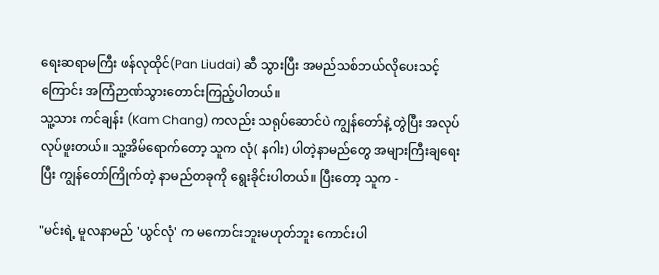ရေးဆရာမကြီး ဖန်လုထိုင်(Pan Liudai) ဆီ သွားပြီး အမည်သစ်ဘယ်လိုပေးသင့်ကြောင်း အကြံဉာဏ်သွားတောင်းကြည့်ပါတယ်။
သူ့သား ကင်ချန်း (Kam Chang) ကလည်း သရုပ်ဆောင်ပဲ ကျွန်တော်နဲ့ တွဲပြီး အလုပ်လုပ်ဖူးတယ်။ သူ့အိမ်ရောက်တော့ သူက လုံ( နဂါး) ပါတဲ့နာမည်တွေ အများကြီးချရေးပြီး ကျွန်တော်ကြိုက်တဲ့ နာမည်တခုကို ရွေးခိုင်းပါတယ်။ ပြီးတော့ သူက -

"မင်းရဲ့ မူလနာမည် 'ယွင်လုံ' က မကောင်းဘူးမဟုတ်ဘူး ကောင်းပါ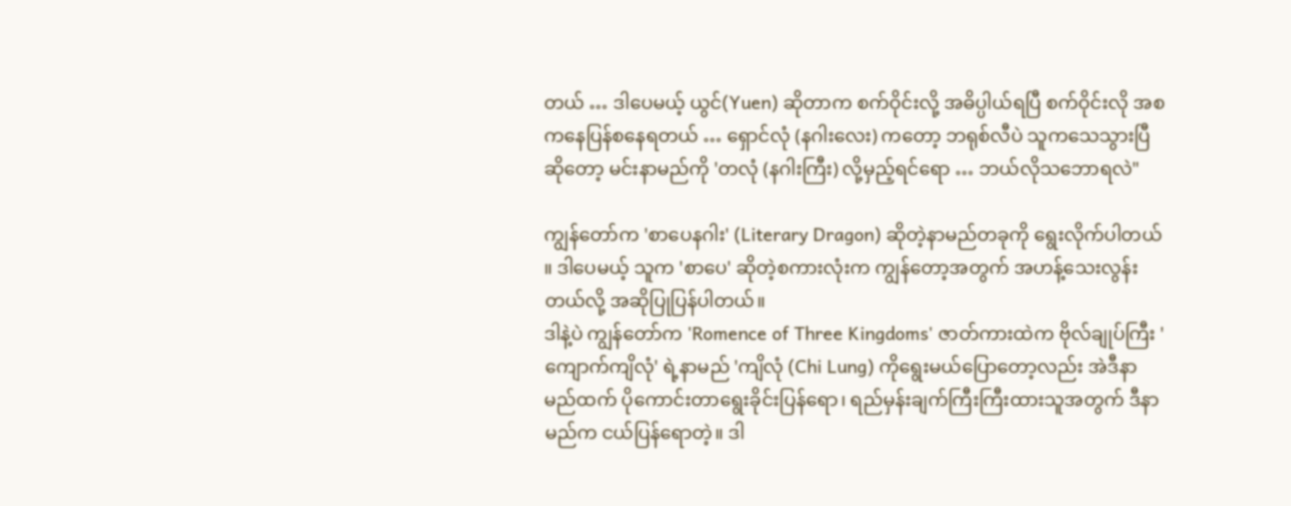တယ် … ဒါပေမယ့် ယွင်(Yuen) ဆိုတာက စက်ဝိုင်းလို့ အဓိပ္ပါယ်ရပြီ စက်ဝိုင်းလို အစကနေပြန်စနေရတယ် … ရှောင်လုံ (နဂါးလေး) ကတော့ ဘရုစ်လီပဲ သူကသေသွားပြီဆိုတော့ မင်းနာမည်ကို 'တလုံ (နဂါးကြီး) လို့မှည့်ရင်ရော … ဘယ်လိုသဘောရလဲ"

ကျွန်တော်က 'စာပေနဂါး' (Literary Dragon) ဆိုတဲ့နာမည်တခုကို ရွေးလိုက်ပါတယ် ။ ဒါပေမယ့် သူက 'စာပေ' ဆိုတဲ့စကားလုံးက ကျွန်တော့အတွက် အဟန့်သေးလွန်းတယ်လို့ အဆိုပြုပြန်ပါတယ်။
ဒါနဲ့ပဲ ကျွန်တော်က 'Romence of Three Kingdoms' ဇာတ်ကားထဲက ဗိုလ်ချုပ်ကြီး 'ကျောက်ကျိလုံ' ရဲ့နာမည် 'ကျိလုံ (Chi Lung) ကိုရွေးမယ်ပြောတော့လည်း အဲဒီနာမည်ထက် ပိုကောင်းတာရွေးခိုင်းပြန်ရော၊ ရည်မှန်းချက်ကြီးကြီးထားသူအတွက် ဒီနာမည်က ငယ်ပြန်ရောတဲ့။ ဒါ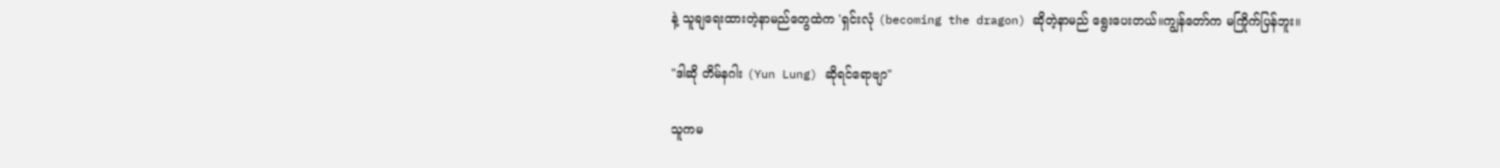နဲ့ သူချရေးထားတဲ့နာမည်တွေထဲက 'ရှင်းလုံ (becoming the dragon) ဆိုတဲ့နာမည် ရွေးပေးတယ်။ကျွန်တော်က မကြိုက်ပြန်ဘူး။

"ဒါဆို တိမ်နဂါး (Yun Lung) ဆိုရင်ရောဗျာ"

သူကမ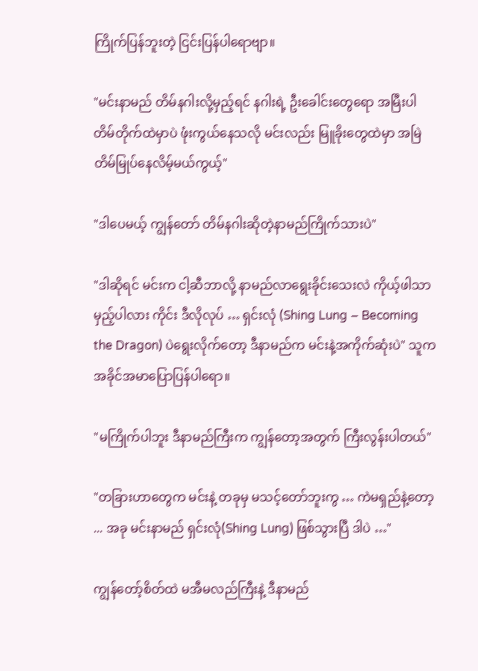ကြိုက်ပြန်ဘူးတဲ့ ငြင်းပြန်ပါရောဗျာ။

"မင်းနာမည် တိမ်နဂါးလို့မှည့်ရင် နဂါးရဲ့ ဦးခေါင်းတွေရော အမြီးပါ တိမ်တိုက်ထဲမှာပဲ ဖုံးကွယ်နေသလို မင်းလည်း မြူခိုးတွေထဲမှာ အမြဲတိမ်မြုပ်နေလိမ့်မယ်ကွယ့်"

"ဒါပေမယ့် ကျွန်တော် တိမ်နဂါးဆိုတဲ့နာမည်ကြိုက်သားပဲ"

"ဒါဆိုရင် မင်းက ငါ့ဆီဘာလို့ နာမည်လာရွေးခိုင်းသေးလဲ ကိုယ့်ဖါသာမှည့်ပါလား ကိုင်း ဒီလိုလုပ် … ရှင်းလုံ (Shing Lung – Becoming the Dragon) ပဲရွေးလိုက်တော့ ဒီနာမည်က မင်းနဲ့အကိုက်ဆုံးပဲ" သူကအခိုင်အမာပြောပြန်ပါရော။

"မကြိုက်ပါဘူး ဒီနာမည်ကြီးက ကျွန်တော့အတွက် ကြီးလွန်းပါတယ်"

"တခြားဟာတွေက မင်းနဲ့ တခုမှ မသင့်တော်ဘူးကွ … ကဲမရှည်နဲ့တော့ ... အခု မင်းနာမည် ရှင်းလုံ(Shing Lung) ဖြစ်သွားပြီ ဒါပဲ …"

ကျွန်တော့်စိတ်ထဲ မအီမလည်ကြီးနဲ့ ဒီနာမည်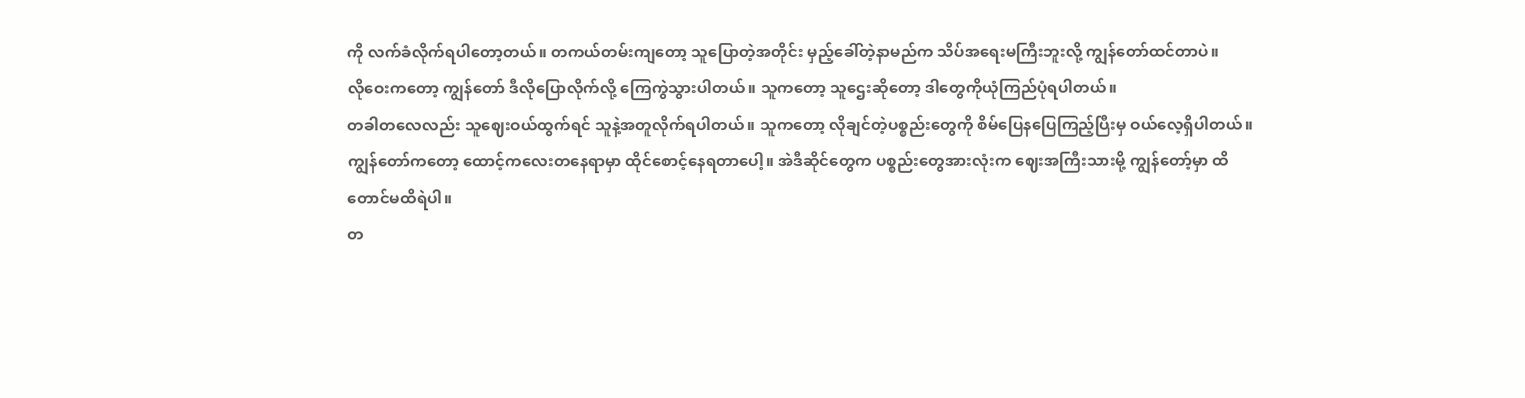ကို လက်ခံလိုက်ရပါတော့တယ်။ တကယ်တမ်းကျတော့ သူပြောတဲ့အတိုင်း မှည့်ခေါ်တဲ့နာမည်က သိပ်အရေးမကြီးဘူးလို့ ကျွန်တော်ထင်တာပဲ။
လိုဝေးကတော့ ကျွန်တော် ဒီလိုပြောလိုက်လို့ ကြေကွဲသွားပါတယ်။ သူကတော့ သူဌေးဆိုတော့ ဒါတွေကိုယုံကြည်ပုံရပါတယ်။
တခါတလေလည်း သူဈေးဝယ်ထွက်ရင် သူနဲ့အတူလိုက်ရပါတယ်။ သူကတော့ လိုချင်တဲ့ပစ္စည်းတွေကို စိမ်ပြေနပြေကြည့်ပြီးမှ ဝယ်လေ့ရှိပါတယ်။ ကျွန်တော်ကတော့ ထောင့်ကလေးတနေရာမှာ ထိုင်စောင့်နေရတာပေါ့။ အဲဒီဆိုင်တွေက ပစ္စည်းတွေအားလုံးက ဈေးအကြီးသားမို့ ကျွန်တော့်မှာ ထိတောင်မထိရဲပါ။
တ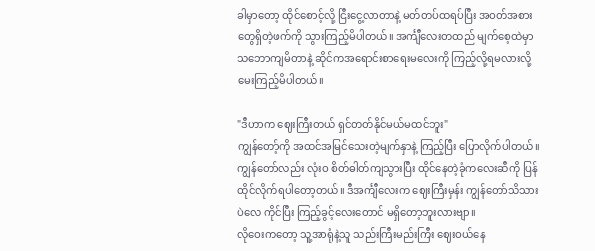ခါမှာတော့ ထိုင်စောင့်လို့ ငြီးငွေ့လာတာနဲ့ မတ်တပ်ထရပ်ပြီး အဝတ်အစားတွေရှိတဲ့ဖက်ကို သွားကြည့်မိပါတယ်။ အင်္ကျီလေးတထည် မျက်စေ့ထဲမှာ သဘောကျမိတာနဲ့ ဆိုင်ကအရောင်းစာရေးမလေးကို ကြည့်လို့ရမလားလို့ မေးကြည့်မိပါတယ်။

"ဒီဟာက ဈေးကြီးတယ် ရှင်တတ်နိုင်မယ်မထင်ဘူး"
ကျွန်တော့်ကို အထင်အမြင်သေးတဲ့မျက်နှာနဲ့ ကြည့်ပြီး ပြောလိုက်ပါတယ်။ ကျွန်တော်လည်း လုံးဝ စိတ်ဓါတ်ကျသွားပြီး ထိုင်နေတဲ့ခုံကလေးဆီကို ပြန်ထိုင်လိုက်ရပါတော့တယ်။ ဒီအင်္ကျီလေးက ဈေးကြီးမှန်း ကျွန်တော်သိသားပဲလေ ကိုင်ပြီး ကြည့်ခွင့်လေးတောင် မရှိတော့ဘူးလားဗျာ။
လိုဝေးကတော့ သူ့အာရုံနဲ့သူ သည်းကြီးမည်းကြီး ဈေးဝယ်နေ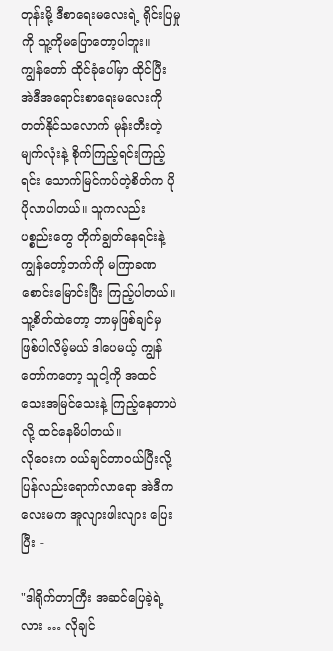တုန်းမို့ ဒီစာရေးမလေးရဲ့ ရိုင်းပြမှုကို သူ့ကိုမပြောတော့ပါဘူး။
ကျွန်တော် ထိုင်ခုံပေါ်မှာ ထိုင်ပြီး အဲဒီအရောင်းစာရေးမလေးကို တတ်နိုင်သလောက် မုန်းတီးတဲ့ မျက်လုံးနဲ့ စိုက်ကြည့်ရင်းကြည့်ရင်း သောက်မြင်ကပ်တဲ့စိတ်က ပိုပိုလာပါတယ်။ သူကလည်း ပစ္စည်းတွေ တိုက်ချွတ်နေရင်းနဲ့ ကျွန်တော့်ဘက်ကို မကြာခဏ စောင်းမြောင်းပြီး ကြည့်ပါတယ်။
သူ့စိတ်ထဲတော့ ဘာမှဖြစ်ချင်မှ ဖြစ်ပါလိမ့်မယ် ဒါပေမယ့် ကျွန်တော်ကတော့ သူငါ့ကို အထင်သေးအမြင်သေးနဲ့ ကြည့်နေတာပဲလို့ ထင်နေမိပါတယ်။
လိုဝေးက ဝယ်ချင်တာဝယ်ပြီးလို့ ပြန်လည်းရောက်လာရော အဲဒီကလေးမက အူလျားဖါးလျား ပြေးပြီး -

"ဒါရိုက်တာကြီး အဆင်ပြေခဲ့ရဲ့လား … လိုချင်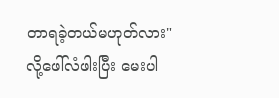တာရခဲ့တယ်မဟုတ်လား"
လို့ဖေါ်လံဖါးပြီး မေးပါ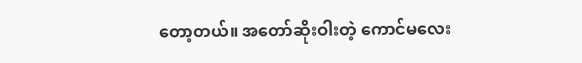တော့တယ်။ အတော်ဆိုးဝါးတဲ့ ကောင်မလေး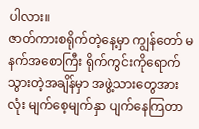ပါလား။
ဇာတ်ကားစရိုက်တဲ့နေ့မှာ ကျွန်တော် မနက်အစောကြီး ရိုက်ကွင်းကိုရောက်သွားတဲ့အချိန်မှာ အဖွဲ့သားတွေအားလုံး မျက်စေ့မျက်နှာ ပျက်နေကြတာ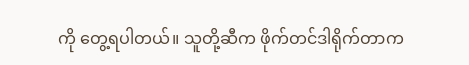ကို တွေ့ရပါတယ်။ သူတို့ဆီက ဖိုက်တင်ဒါရိုက်တာက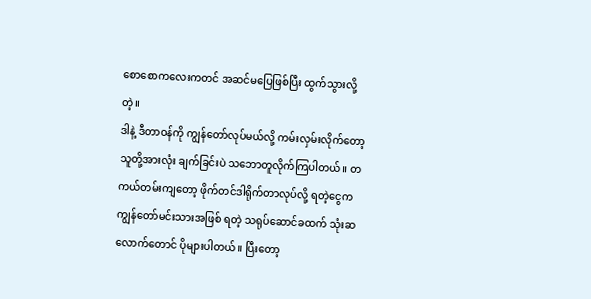စောစောကလေးကတင် အဆင်မပြေဖြစ်ပြီး ထွက်သွားလို့တဲ့။
ဒါနဲ့ ဒီတာဝန်ကို ကျွန်တော်လုပ်မယ်လို့ ကမ်းလှမ်းလိုက်တော့ သူတို့အားလုံး ချက်ခြင်းပဲ သဘောတူလိုက်ကြပါတယ်။ တကယ်တမ်းကျတော့ ဖိုက်တင်ဒါရိုက်တာလုပ်လို့ ရတဲ့ငွေက ကျွန်တော်မင်းသားအဖြစ် ရတဲ့ သရုပ်ဆောင်ခထက် သုံးဆလောက်တောင် ပိုများပါတယ်။ ပြီးတော့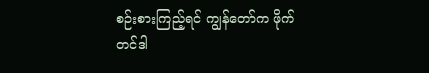စဉ်းစားကြည့်ရင် ကျွန်တော်က ဖိုက်တင်ဒါ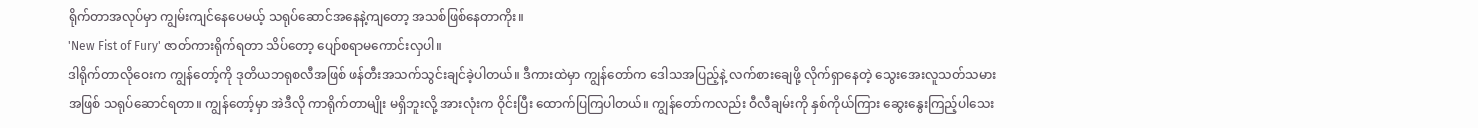ရိုက်တာအလုပ်မှာ ကျွမ်းကျင်နေပေမယ့် သရုပ်ဆောင်အနေနဲ့ကျတော့ အသစ်ဖြစ်နေတာကိုး။
'New Fist of Fury' ဇာတ်ကားရိုက်ရတာ သိပ်တော့ ပျော်စရာမကောင်းလှပါ။
ဒါရိုက်တာလိုဝေးက ကျွန်တော့်ကို ဒုတိယဘရုစလီအဖြစ် ဖန်တီးအသက်သွင်းချင်ခဲ့ပါတယ်။ ဒီကားထဲမှာ ကျွန်တော်က ဒေါသအပြည့်နဲ့ လက်စားချေဖို့ လိုက်ရှာနေတဲ့ သွေးအေးလူသတ်သမားအဖြစ် သရုပ်ဆောင်ရတာ။ ကျွန်တော့်မှာ အဲဒီလို ကာရိုက်တာမျိုး မရှိဘူးလို့ အားလုံးက ဝိုင်းပြီး ထောက်ပြကြပါတယ်။ ကျွန်တော်ကလည်း ဝီလီချမ်းကို နှစ်ကိုယ်ကြား ဆွေးနွေးကြည့်ပါသေး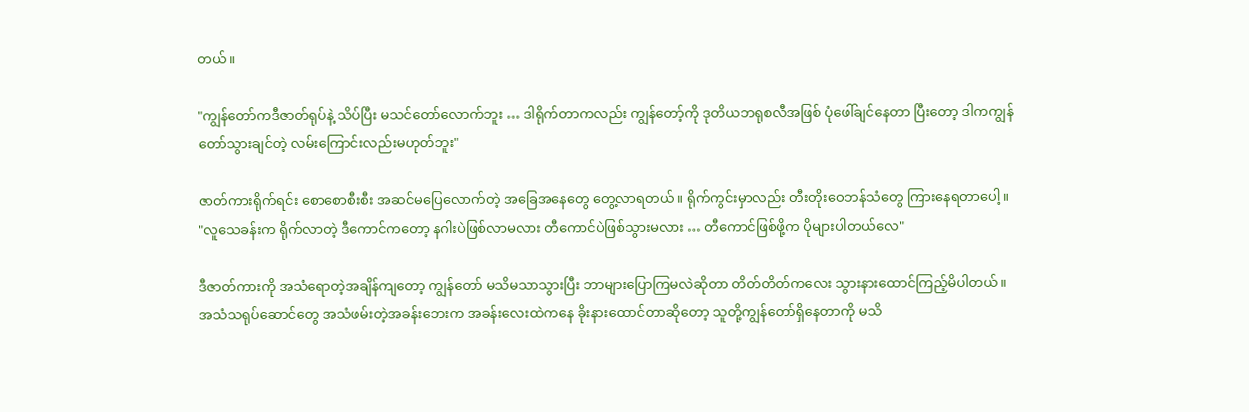တယ်။

"ကျွန်တော်ကဒီဇာတ်ရုပ်နဲ့ သိပ်ပြီး မသင်တော်လောက်ဘူး … ဒါရိုက်တာကလည်း ကျွန်တော့်ကို ဒုတိယဘရုစလီအဖြစ် ပုံဖေါ်ချင်နေတာ ပြီးတော့ ဒါကကျွန်တော်သွားချင်တဲ့ လမ်းကြောင်းလည်းမဟုတ်ဘူး"

ဇာတ်ကားရိုက်ရင်း စောစောစီးစီး အဆင်မပြေလောက်တဲ့ အခြေအနေတွေ တွေ့လာရတယ်။ ရိုက်ကွင်းမှာလည်း တီးတိုးဝေဘန်သံတွေ ကြားနေရတာပေါ့။
"လူသေခန်းက ရိုက်လာတဲ့ ဒီကောင်ကတော့ နဂါးပဲဖြစ်လာမလား တီကောင်ပဲဖြစ်သွားမလား … တီကောင်ဖြစ်ဖို့က ပိုများပါတယ်လေ"

ဒီဇာတ်ကားကို အသံရောတဲ့အချိန်ကျတော့ ကျွန်တော် မသိမသာသွားပြီး ဘာများပြောကြမလဲဆိုတာ တိတ်တိတ်ကလေး သွားနားထောင်ကြည့်မိပါတယ်။
အသံသရုပ်ဆောင်တွေ အသံဖမ်းတဲ့အခန်းဘေးက အခန်းလေးထဲကနေ ခိုးနားထောင်တာဆိုတော့ သူတို့ကျွန်တော်ရှိနေတာကို မသိ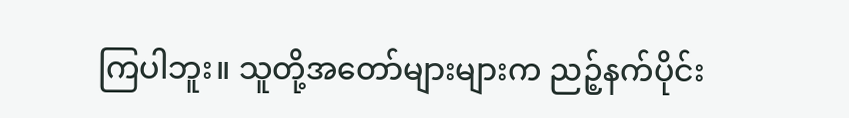ကြပါဘူး။ သူတို့အတော်များများက ညဉ့်နက်ပိုင်း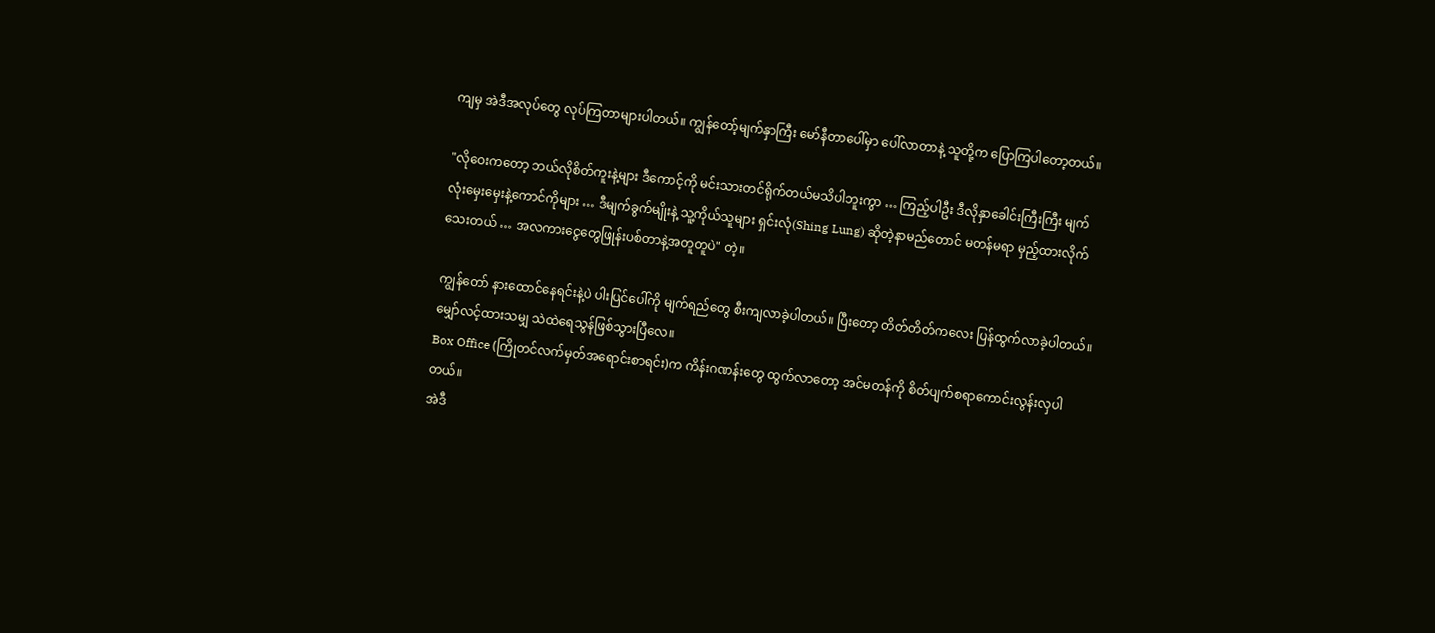ကျမှ အဲဒီအလုပ်တွေ လုပ်ကြတာများပါတယ်။ ကျွန်တော့်မျက်နှာကြီး မော်နီတာပေါ်မှာ ပေါ်လာတာနဲ့ သူတို့က ပြောကြပါတော့တယ်။

"လိုဝေးကတော့ ဘယ်လိုစိတ်ကူးနဲ့များ ဒီကောင့်ကို မင်းသားတင်ရိုက်တယ်မသိပါဘူးကွာ … ကြည့်ပါဦး ဒီလိုနှာခေါင်းကြီးကြီး မျက်လုံးမှေးမှေးနဲ့ကောင်ကိုများ … ဒီမျက်ခွက်မျိုးနဲ့ သူ့ကိုယ်သူများ ရှင်းလုံ(Shing Lung) ဆိုတဲ့နာမည်တောင် မတန်မရာ မှည့်ထားလိုက်သေးတယ် … အလကားငွေတွေဖြုန်းပစ်တာနဲ့အတူတူပဲ" တဲ့။

ကျွန်တော် နားထောင်နေရင်းနဲ့ပဲ ပါးပြင်ပေါ်ကို မျက်ရည်တွေ စီးကျလာခဲ့ပါတယ်။ ပြီးတော့ တိတ်တိတ်ကလေး ပြန်ထွက်လာခဲ့ပါတယ်။ မျှော်လင့်ထားသမျှ သဲထဲရေသွန်ဖြစ်သွားပြီလေ။
Box Office (ကြိုတင်လက်မှတ်အရောင်းစာရင်း)က ကိန်းဂဏန်းတွေ ထွက်လာတော့ အင်မတန်ကို စိတ်ပျက်စရာကောင်းလွန်းလှပါတယ်။
အဲဒီ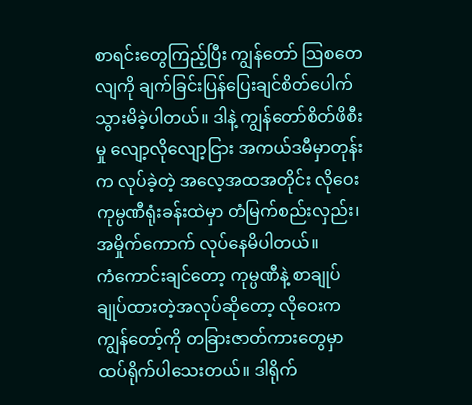စာရင်းတွေကြည့်ပြီး ကျွန်တော် ဩစတေလျကို ချက်ခြင်းပြန်ပြေးချင်စိတ်ပေါက်သွားမိခဲ့ပါတယ်။ ဒါနဲ့ ကျွန်တော်စိတ်ဖိစီးမှု လျော့လိုလျော့ငြား အကယ်ဒမီမှာတုန်းက လုပ်ခဲ့တဲ့ အလေ့အထအတိုင်း လိုဝေးကုမ္ပဏီရုံးခန်းထဲမှာ တံမြက်စည်းလှည်း၊ အမှိုက်ကောက် လုပ်နေမိပါတယ်။
ကံကောင်းချင်တော့ ကုမ္ပဏီနဲ့ စာချုပ်ချုပ်ထားတဲ့အလုပ်ဆိုတော့ လိုဝေးက ကျွန်တော့်ကို တခြားဇာတ်ကားတွေမှာ ထပ်ရိုက်ပါသေးတယ်။ ဒါရိုက်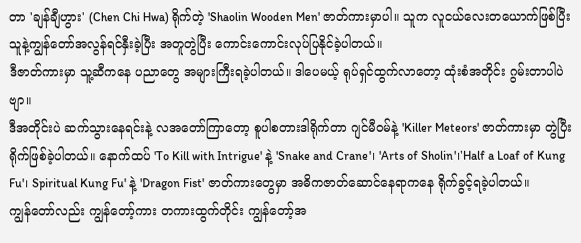တာ 'ချန်ချီဟွား' (Chen Chi Hwa) ရိုက်တဲ့ 'Shaolin Wooden Men' ဇာတ်ကားမှာပါ။ သူက လူငယ်လေးတယောက်ဖြစ်ပြီး သူနဲ့ကျွန်တော်အလွန်ရင်နှီးခဲ့ပြီး အတူတွဲပြီး ကောင်းကောင်းလုပ်ပြနိုင်ခဲ့ပါတယ်။
ဒီဇာတ်ကားမှာ သူ့ဆီကနေ ပညာတွေ အများကြီးရခဲ့ပါတယ်။ ဒါပေမယ့် ရုပ်ရှင်ထွက်လာတော့ ထုံးစံအတိုင်း ဂွမ်းတာပါပဲဗျာ။
ဒီအတိုင်းပဲ ဆက်သွားနေရင်းနဲ့ လအတော်ကြာတော့ စူပါစတားဒါရိုက်တာ ဂျင်မီဝမ်နဲ့ 'Killer Meteors' ဇာတ်ကားမှာ တွဲပြီးရိုက်ဖြစ်ခဲ့ပါတယ်။ နောက်ထပ် 'To Kill with Intrigue' နဲ့ 'Snake and Crane'၊ 'Arts of Sholin'၊'Half a Loaf of Kung Fu'၊ Spiritual Kung Fu' နဲ့ 'Dragon Fist' ဇာတ်ကားတွေမှာ အဓိကဇာတ်ဆောင်နေရာကနေ ရိုက်ခွင့်ရခဲ့ပါတယ်။
ကျွန်တော်လည်း ကျွန်တော့်ကား တကားထွက်တိုင်း ကျွန်တော့်အ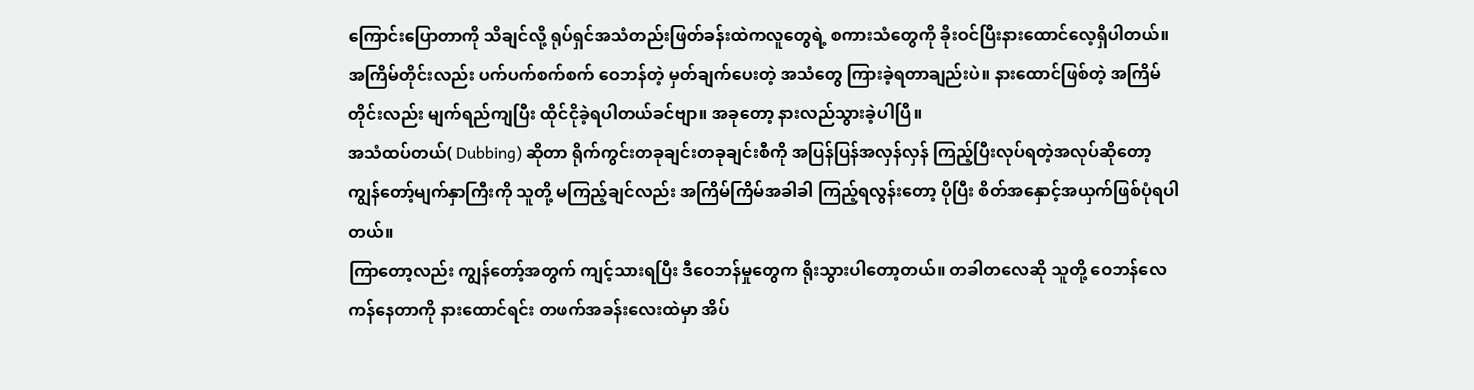ကြောင်းပြောတာကို သိချင်လို့ ရုပ်ရှင်အသံတည်းဖြတ်ခန်းထဲကလူတွေရဲ့ စကားသံတွေကို ခိုးဝင်ပြီးနားထောင်လေ့ရှိပါတယ်။
အကြိမ်တိုင်းလည်း ပက်ပက်စက်စက် ဝေဘန်တဲ့ မှတ်ချက်ပေးတဲ့ အသံတွေ ကြားခဲ့ရတာချည်းပဲ။ နားထောင်ဖြစ်တဲ့ အကြိမ်တိုင်းလည်း မျက်ရည်ကျပြီး ထိုင်ငိုခဲ့ရပါတယ်ခင်ဗျာ။ အခုတော့ နားလည်သွားခဲ့ပါပြီ။
အသံထပ်တယ်( Dubbing) ဆိုတာ ရိုက်ကွင်းတခုချင်းတခုချင်းစီကို အပြန်ပြန်အလှန်လှန် ကြည့်ပြီးလုပ်ရတဲ့အလုပ်ဆိုတော့ ကျွန်တော့်မျက်နှာကြီးကို သူတို့ မကြည့်ချင်လည်း အကြိမ်ကြိမ်အခါခါ ကြည့်ရလွန်းတော့ ပိုပြီး စိတ်အနှောင့်အယှက်ဖြစ်ပုံရပါတယ်။
ကြာတော့လည်း ကျွန်တော့်အတွက် ကျင့်သားရပြီး ဒီဝေဘန်မှုတွေက ရိုးသွားပါတော့တယ်။ တခါတလေဆို သူတို့ ဝေဘန်လေကန်နေတာကို နားထောင်ရင်း တဖက်အခန်းလေးထဲမှာ အိပ်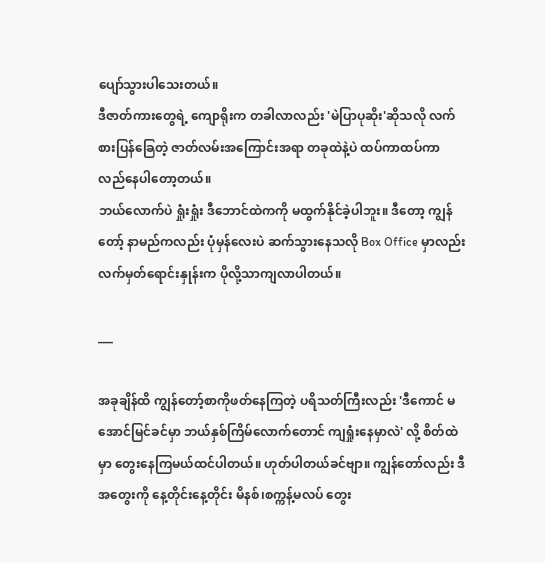ပျော်သွားပါသေးတယ်။
ဒီဇာတ်ကားတွေရဲ့ ကျောရိုးက တခါလာလည်း 'မဲပြာပုဆိုး'ဆိုသလို လက်စားပြန်ခြေတဲ့ ဇာတ်လမ်းအကြောင်းအရာ တခုထဲနဲ့ပဲ ထပ်ကာထပ်ကာ လည်နေပါတော့တယ်။
ဘယ်လောက်ပဲ ရှုံးရှုံး ဒီဘောင်ထဲကကို မထွက်နိုင်ခဲ့ပါဘူး။ ဒီတော့ ကျွန်တော့် နာမည်ကလည်း ပုံမှန်လေးပဲ ဆက်သွားနေသလို Box Office မှာလည်း လက်မှတ်ရောင်းနှုန်းက ပိုလို့သာကျလာပါတယ်။

___

အခုချိန်ထိ ကျွန်တော့်စာကိုဖတ်နေကြတဲ့ ပရိသတ်ကြီးလည်း 'ဒီကောင် မအောင်မြင်ခင်မှာ ဘယ်နှစ်ကြိမ်လောက်တောင် ကျရှုံးနေမှာလဲ' လို့ စိတ်ထဲမှာ တွေးနေကြမယ်ထင်ပါတယ်။ ဟုတ်ပါတယ်ခင်ဗျာ။ ကျွန်တော်လည်း ဒီအတွေးကို နေ့တိုင်းနေ့တိုင်း မိနစ်၊စက္ကန့်မလပ် တွေး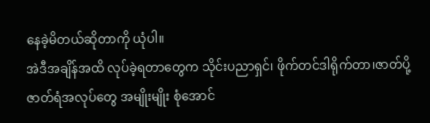နေခဲ့မိတယ်ဆိုတာကို ယုံပါ။
အဲဒီအချိန်အထိ လုပ်ခဲ့ရတာတွေက သိုင်းပညာရှင်၊ ဖိုက်တင်ဒါရိုက်တာ၊ဇာတ်ပို့ ဇာတ်ရံအလုပ်တွေ အမျိုးမျိုး စုံအောင်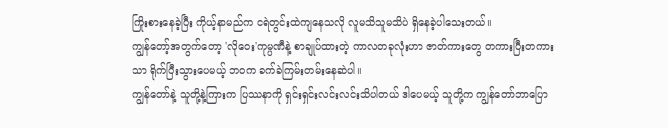ကြိုးစားနေခဲ့ပြီး ကိုယ့်နာမည်က ငရဲတွင်းထဲကျနေသလို လူမသိသူမသိပဲ ရှိနေခဲ့ပါသေးတယ်။
ကျွန်တော့်အတွက်တော့ 'လိုဝေး'ကုမ္ပဏီနဲ့ စာချုပ်ထားတဲ့ ကာလတခုလုံးဟာ ဇာတ်ကားတွေ တကားပြီးတကားသာ ရိုက်ပြီးသွားပေမယ့် ဘဝက ခက်ခဲကြမ်းတမ်းနေဆဲပါ။
ကျွန်တော်နဲ့ သူတို့နဲ့ကြားက ပြဿနာကို ရှင်းရှင်းလင်းလင်းသိပါတယ် ဒါပေမယ့် သူတို့က ကျွန်တော်ဘာပြော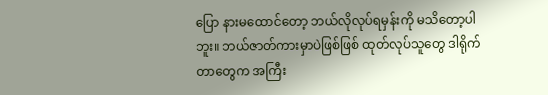ပြော နားမထောင်တော့ ဘယ်လိုလုပ်ရမှန်းကို မသိတော့ပါဘူး။ ဘယ်ဇာတ်ကားမှာပဲဖြစ်ဖြစ် ထုတ်လုပ်သူတွေ ဒါရိုက်တာတွေက အကြီး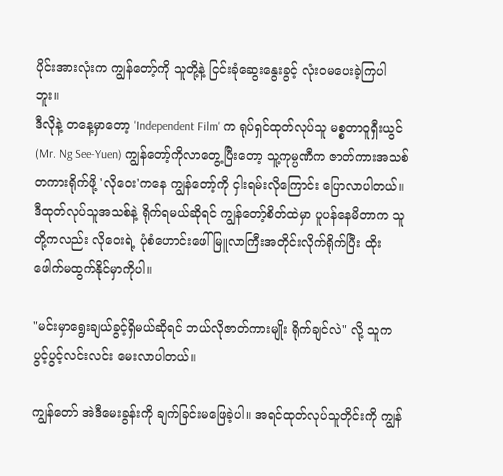ပိုင်းအားလုံးက ကျွန်တော့်ကို သူတို့နဲ့ ငြင်းခုံဆွေးနွေးခွင့် လုံးဝမပေးခဲ့ကြပါဘူး။
ဒီလိုနဲ့ တနေ့မှာတော့ 'Independent Film' က ရုပ်ရှင်ထုတ်လုပ်သူ မစ္စတာဝူရှီးယွင် (Mr. Ng See-Yuen) ကျွန်တော့်ကိုလာတွေ့ပြီးတော့ သူ့ကုမ္ပဏီက ဇာတ်ကားအသစ်တကားရိုက်ဖို့ 'လိုဝေး'ကနေ ကျွန်တော့်ကို ငှါးရမ်းလိုကြောင်း ပြောလာပါတယ်။
ဒီထုတ်လုပ်သူအသစ်နဲ့ ရိုက်ရမယ်ဆိုရင် ကျွန်တော့်စိတ်ထဲမှာ ပူပန်နေမိတာက သူတို့ကလည်း လိုဝေးရဲ့ ပုံစံဟောင်းဖေါ်မြူလာကြီးအတိုင်းလိုက်ရိုက်ပြီး ထိုးဖေါက်မထွက်နိုင်မှာကိုပါ။

"မင်းမှာရွေးချယ်ခွင့်ရှိမယ်ဆိုရင် ဘယ်လိုဇာတ်ကားမျိုး ရိုက်ချင်လဲ" လို့ သူက ပွင့်ပွင့်လင်းလင်း မေးလာပါတယ်။

ကျွန်တော် အဲဒီမေးခွန်းကို ချက်ခြင်းမဖြေခဲ့ပါ။ အရင်ထုတ်လုပ်သူတိုင်းကို ကျွန်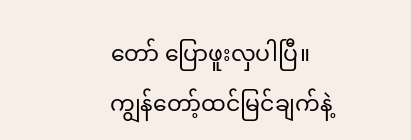တော် ပြောဖူးလှပါပြီ။ ကျွန်တော့်ထင်မြင်ချက်နဲ့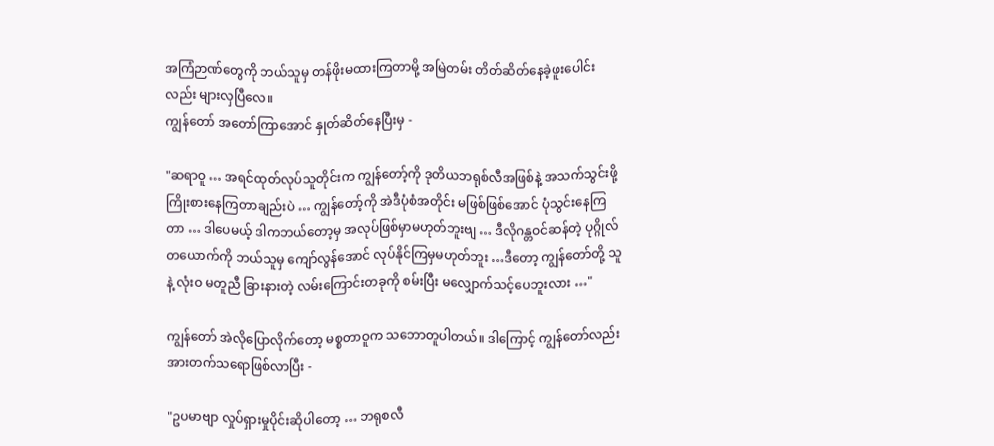အကြံဉာဏ်တွေကို ဘယ်သူမှ တန်ဖိုးမထားကြတာမို့ အမြဲတမ်း တိတ်ဆိတ်နေခဲ့ဖူးပေါင်းလည်း များလှပြီလေ။
ကျွန်တော် အတော်ကြာအောင် နှုတ်ဆိတ်နေပြီးမှ -

"ဆရာဝူ … အရင်ထုတ်လုပ်သူတိုင်းက ကျွန်တော့်ကို ဒုတိယဘရုစ်လီအဖြစ်နဲ့ အသက်သွင်းဖို့ ကြိုးစားနေကြတာချည်းပဲ … ကျွန်တော့်ကို အဲဒီပုံစံအတိုင်း မဖြစ်ဖြစ်အောင် ပုံသွင်းနေကြတာ … ဒါပေမယ့် ဒါကဘယ်တော့မှ အလုပ်ဖြစ်မှာမဟုတ်ဘူးဗျ … ဒီလိုဂန္တဝင်ဆန်တဲ့ ပုဂ္ဂိုလ်တယောက်ကို ဘယ်သူမှ ကျော်လွန်အောင် လုပ်နိုင်ကြမှမဟုတ်ဘူး …ဒီတော့ ကျွန်တော်တို့ သူနဲ့ လုံးဝ မတူညီ ခြားနားတဲ့ လမ်းကြောင်းတခုကို စမ်းပြီး မလျှောက်သင့်ပေဘူးလား …"

ကျွန်တော် အဲလိုပြောလိုက်တော့ မစ္စတာဝူက သဘောတူပါတယ်။ ဒါကြောင့် ကျွန်တော်လည်း အားတက်သရောဖြစ်လာပြီး -

"ဥပမာဗျာ လှုပ်ရှားမှုပိုင်းဆိုပါတော့ … ဘရုစလီ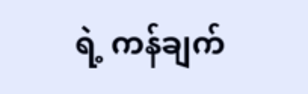ရဲ့ ကန်ချက်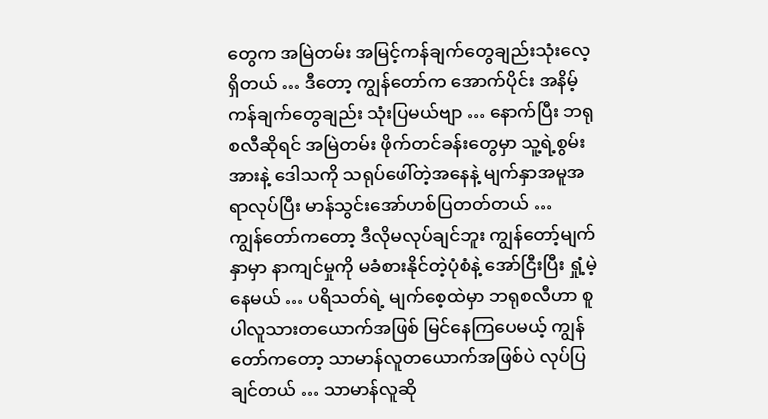တွေက အမြဲတမ်း အမြင့်ကန်ချက်တွေချည်းသုံးလေ့ရှိတယ် … ဒီတော့ ကျွန်တော်က အောက်ပိုင်း အနိမ့်ကန်ချက်တွေချည်း သုံးပြမယ်ဗျာ … နောက်ပြီး ဘရုစလီဆိုရင် အမြဲတမ်း ဖိုက်တင်ခန်းတွေမှာ သူ့ရဲ့စွမ်းအားနဲ့ ဒေါသကို သရုပ်ဖေါ်တဲ့အနေနဲ့ မျက်နှာအမူအရာလုပ်ပြီး မာန်သွင်းအော်ဟစ်ပြတတ်တယ် …
ကျွန်တော်ကတော့ ဒီလိုမလုပ်ချင်ဘူး ကျွန်တော့်မျက်နှာမှာ နာကျင်မှုကို မခံစားနိုင်တဲ့ပုံစံနဲ့ အော်ငြီးပြီး ရှုံ့မဲ့နေမယ် … ပရိသတ်ရဲ့ မျက်စေ့ထဲမှာ ဘရုစလီဟာ စူပါလူသားတယောက်အဖြစ် မြင်နေကြပေမယ့် ကျွန်တော်ကတော့ သာမာန်လူတယောက်အဖြစ်ပဲ လုပ်ပြချင်တယ် … သာမာန်လူဆို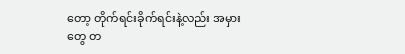တော့ တိုက်ရင်းခိုက်ရင်းနဲ့လည်း အမှားတွေ တ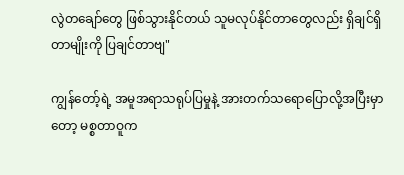လွဲတချော်တွေ ဖြစ်သွားနိုင်တယ် သူမလုပ်နိုင်တာတွေလည်း ရှိချင်ရှိတာမျိုးကို ပြချင်တာဗျ"

ကျွန်တော့်ရဲ့ အမူအရာသရုပ်ပြမှုနဲ့ အားတက်သရောပြောလို့အပြီးမှာတော့ မစ္စတာဝူက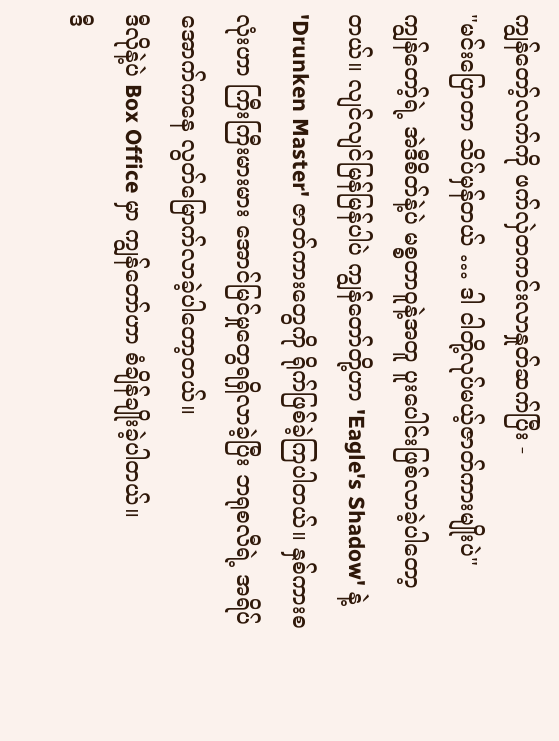ကျွန်တော့်လက်ကို ဖက်လှဲတကင်းလာနှုတ်ဆက်ပြီး -
"မင်းပြောတာ သိပ်မှန်တယ် … ဒါ ငါတို့လုပ်မယ့်ဇာတ်ကားမျိုးပဲ"
ကျွန်တော့်ရဲ့ အဲဒီစိတ်နဲ့ပဲ မစ္စတာဝူနဲ့အတူ ပူးပေါင်းဖြစ်လာခဲ့ပါတော့တယ်။ လျင်လျင်မြန်မြန်ပါပဲ ကျွန်တော်တို့ဟာ 'Eagle's Shadow' နဲ့ 'Drunken Master' ဇာတ်ကားတွေကို ရိုက်ဖြစ်ခဲ့ကြပါတယ်။ နှစ်ကားစလုံးဟာ ကြီးကြီးမားမား အောင်မြင်မှုတွေရရှိလာခဲ့ပြီး ဘရုစလီရဲ့ အရိပ်အောက်ကနေ လွတ်မြောက်လာခဲ့ပါတော့တယ်။
ဒီလိုနဲ့ပဲ Box Office မှာ ကျွန်တော်ဟာ စံချိန်ချိုးခဲ့ပါတယ်။
ဒီ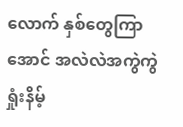လောက် နှစ်တွေကြာအောင် အလဲလဲအကွဲကွဲ ရှုံးနိမ့်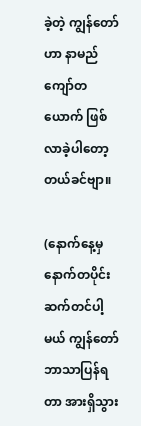ခဲ့တဲ့ ကျွန်တော်ဟာ နာမည်ကျော်တယောက် ဖြစ်လာခဲ့ပါတော့တယ်ခင်ဗျာ။

(နောက်နေ့မှ နောက်တပိုင်း ဆက်တင်ပါ့မယ် ကျွန်တော်ဘာသာပြန်ရတာ အားရှိသွား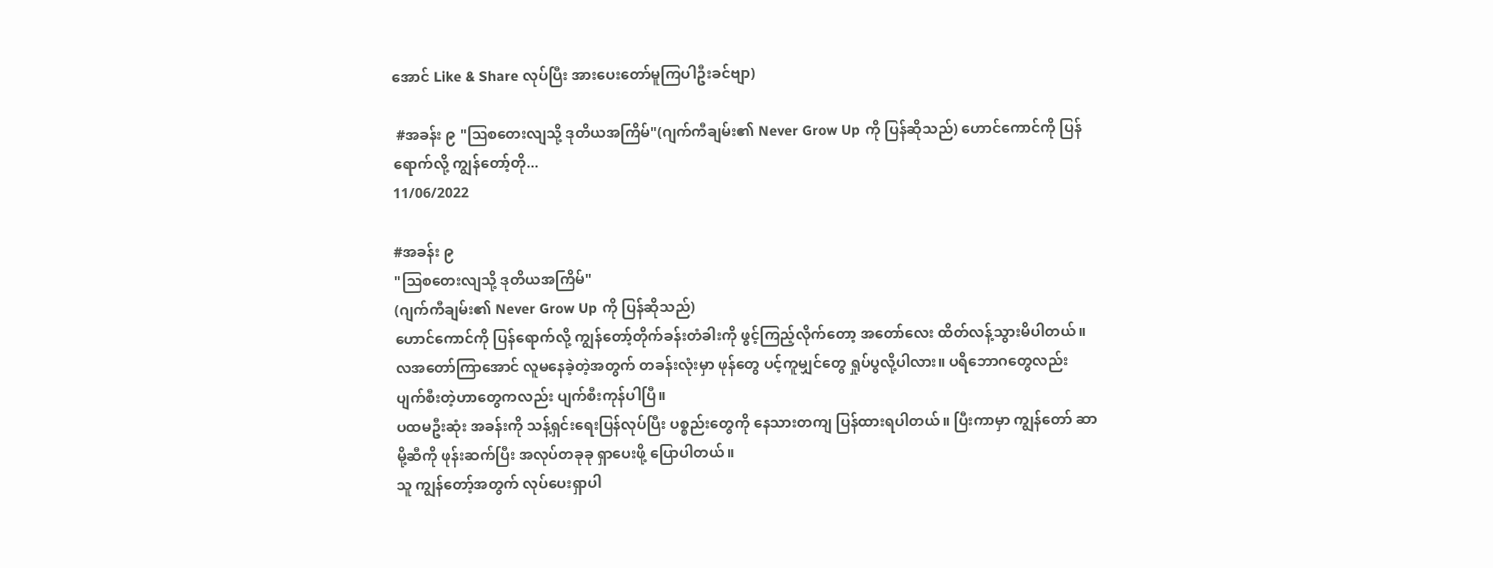အောင် Like & Share လုပ်ပြီး အားပေးတော်မူကြပါဦးခင်ဗျာ)

 #အခန်း ၉ "ဩစတေးလျသို့ ဒုတိယအကြိမ်"(ဂျက်ကီချမ်း၏ Never Grow Up ကို ပြန်ဆိုသည်) ဟောင်ကောင်ကို ပြန်ရောက်လို့ ကျွန်တော့်တို...
11/06/2022

#အခန်း ၉
"ဩစတေးလျသို့ ဒုတိယအကြိမ်"
(ဂျက်ကီချမ်း၏ Never Grow Up ကို ပြန်ဆိုသည်)
ဟောင်ကောင်ကို ပြန်ရောက်လို့ ကျွန်တော့်တိုက်ခန်းတံခါးကို ဖွင့်ကြည့်လိုက်တော့ အတော်လေး ထိတ်လန့်သွားမိပါတယ်။ လအတော်ကြာအောင် လူမနေခဲ့တဲ့အတွက် တခန်းလုံးမှာ ဖုန်တွေ ပင့်ကူမျှင်တွေ ရှုပ်ပွလို့ပါလား။ ပရိဘောဂတွေလည်း ပျက်စီးတဲ့ဟာတွေကလည်း ပျက်စီးကုန်ပါပြီ။
ပထမဦးဆုံး အခန်းကို သန့်ရှင်းရေးပြန်လုပ်ပြီး ပစ္စည်းတွေကို နေသားတကျ ပြန်ထားရပါတယ်။ ပြီးကာမှာ ကျွန်တော် ဆာမို့ဆီကို ဖုန်းဆက်ပြီး အလုပ်တခုခု ရှာပေးဖို့ ပြောပါတယ်။
သူ ကျွန်တော့်အတွက် လုပ်ပေးရှာပါ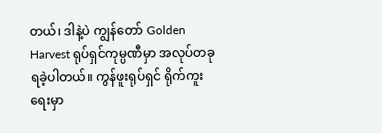တယ်၊ ဒါနဲ့ပဲ ကျွန်တော် Golden Harvest ရုပ်ရှင်ကုမ္ပဏီမှာ အလုပ်တခု ရခဲ့ပါတယ်။ ကွန်ဖူးရုပ်ရှင် ရိုက်ကူးရေးမှာ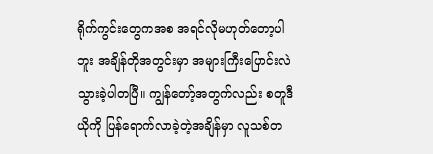ရိုက်ကွင်းတွေကအစ အရင်လိုမဟုတ်တော့ပါဘူး အချိန်တိုအတွင်းမှာ အများကြီးပြောင်းလဲသွားခဲ့ပါတပြီ။ ကျွန်တော့်အတွက်လည်း စတူဒီယိုကို ပြန်ရောက်လာခဲ့တဲ့အချိန်မှာ လူသစ်တ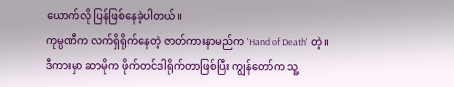ယောက်လို ပြန်ဖြစ်နေခဲ့ပါတယ်။
ကုမ္ပဏီက လက်ရှိရိုက်နေတဲ့ ဇာတ်ကားနာမည်က 'Hand of Death' တဲ့။ ဒီကားမှာ ဆာမိုက ဖိုက်တင်ဒါရိုက်တာဖြစ်ပြီး ကျွန်တော်က သူ့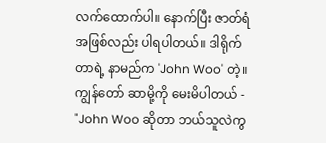လက်ထောက်ပါ။ နောက်ပြီး ဇာတ်ရံအဖြစ်လည်း ပါရပါတယ်။ ဒါရိုက်တာရဲ့ နာမည်က 'John Woo' တဲ့။ ကျွန်တော် ဆာမို့ကို မေးမိပါတယ် -
"John Woo ဆိုတာ ဘယ်သူလဲကွ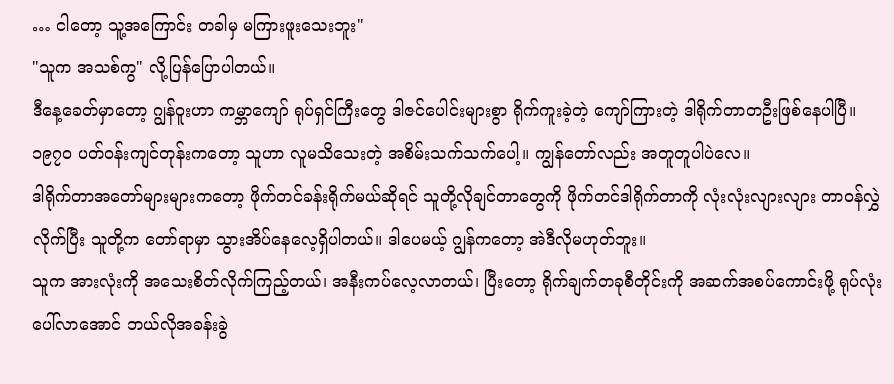… ငါတော့ သူ့အကြောင်း တခါမှ မကြားဖူးသေးဘူး"
"သူက အသစ်ကွ" လို့ပြန်ပြောပါတယ်။
ဒီနေ့ခေတ်မှာတော့ ဂျွန်ဝူးဟာ ကမ္ဘာကျော် ရုပ်ရှင်ကြီးတွေ ဒါဇင်ပေါင်းများစွာ ရိုက်ကူးခဲ့တဲ့ ကျော်ကြားတဲ့ ဒါရိုက်တာတဦးဖြစ်နေပါပြီ။ ၁၉၇၀ ပတ်ဝန်းကျင်တုန်းကတော့ သူဟာ လူမသိသေးတဲ့ အစိမ်းသက်သက်ပေါ့။ ကျွန်တော်လည်း အတူတူပါပဲလေ။
ဒါရိုက်တာအတော်များများကတော့ ဖိုက်တင်ခန်းရိုက်မယ်ဆိုရင် သူတို့လိုချင်တာတွေကို ဖိုက်တင်ဒါရိုက်တာကို လုံးလုံးလျားလျား တာဝန်လွှဲလိုက်ပြီး သူတို့က တော်ရာမှာ သွားအိပ်နေလေ့ရှိပါတယ်။ ဒါပေမယ့် ဂျွန်ကတော့ အဲဒီလိုမဟုတ်ဘူး။
သူက အားလုံးကို အသေးစိတ်လိုက်ကြည့်တယ်၊ အနီးကပ်လေ့လာတယ်၊ ပြီးတော့ ရိုက်ချက်တခုစီတိုင်းကို အဆက်အစပ်ကောင်းဖို့ ရုပ်လုံးပေါ်လာအောင် ဘယ်လိုအခန်းခွဲ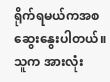ရိုက်ရမယ်ကအစ ဆွေးနွေးပါတယ်။ သူက အားလုံး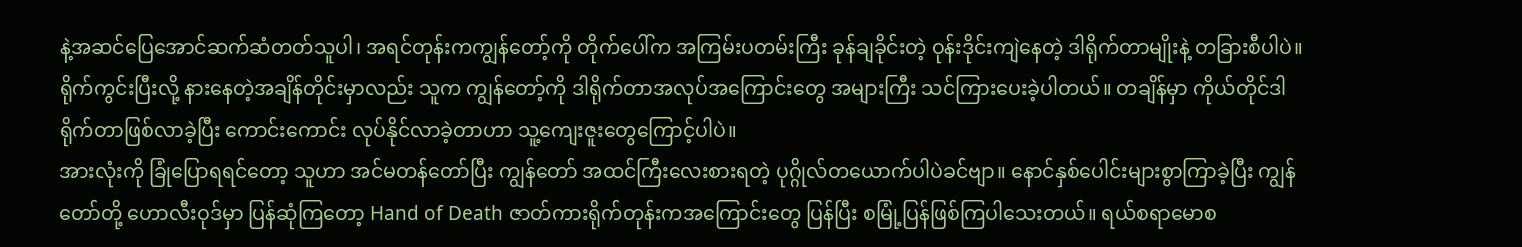နဲ့အဆင်ပြေအောင်ဆက်ဆံတတ်သူပါ၊ အရင်တုန်းကကျွန်တော့်ကို တိုက်ပေါ်က အကြမ်းပတမ်းကြီး ခုန်ချခိုင်းတဲ့ ဝုန်းဒိုင်းကျဲနေတဲ့ ဒါရိုက်တာမျိုးနဲ့ တခြားစီပါပဲ။
ရိုက်ကွင်းပြီးလို့ နားနေတဲ့အချိန်တိုင်းမှာလည်း သူက ကျွန်တော့်ကို ဒါရိုက်တာအလုပ်အကြောင်းတွေ အများကြီး သင်ကြားပေးခဲ့ပါတယ်။ တချိန်မှာ ကိုယ်တိုင်ဒါရိုက်တာဖြစ်လာခဲ့ပြီး ကောင်းကောင်း လုပ်နိုင်လာခဲ့တာဟာ သူ့ကျေးဇူးတွေကြောင့်ပါပဲ။
အားလုံးကို ခြုံပြောရရင်တော့ သူဟာ အင်မတန်တော်ပြီး ကျွန်တော် အထင်ကြီးလေးစားရတဲ့ ပုဂ္ဂိုလ်တယောက်ပါပဲခင်ဗျာ။ နောင်နှစ်ပေါင်းများစွာကြာခဲ့ပြီး ကျွန်တော်တို့ ဟောလီးဝုဒ်မှာ ပြန်ဆုံကြတော့ Hand of Death ဇာတ်ကားရိုက်တုန်းကအကြောင်းတွေ ပြန်ပြီး စမြုံ့ပြန်ဖြစ်ကြပါသေးတယ်။ ရယ်စရာမောစ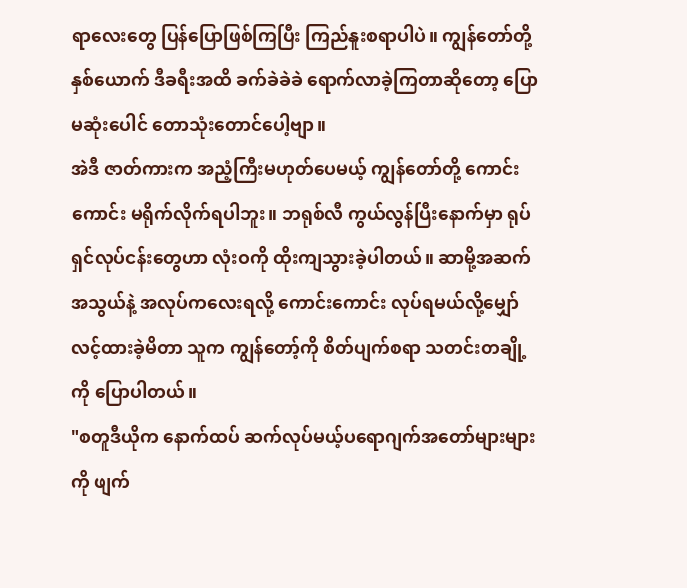ရာလေးတွေ ပြန်ပြောဖြစ်ကြပြီး ကြည်နူးစရာပါပဲ။ ကျွန်တော်တို့နှစ်ယောက် ဒီခရီးအထိ ခက်ခဲခဲခဲ ရောက်လာခဲ့ကြတာဆိုတော့ ပြောမဆုံးပေါင် တောသုံးတောင်ပေါ့ဗျာ။
အဲဒီ ဇာတ်ကားက အညံ့ကြီးမဟုတ်ပေမယ့် ကျွန်တော်တို့ ကောင်းကောင်း မရိုက်လိုက်ရပါဘူး။ ဘရုစ်လီ ကွယ်လွန်ပြီးနောက်မှာ ရုပ်ရှင်လုပ်ငန်းတွေဟာ လုံးဝကို ထိုးကျသွားခဲ့ပါတယ်။ ဆာမို့အဆက်အသွယ်နဲ့ အလုပ်ကလေးရလို့ ကောင်းကောင်း လုပ်ရမယ်လို့မျှော်လင့်ထားခဲ့မိတာ သူက ကျွန်တော့်ကို စိတ်ပျက်စရာ သတင်းတချို့ကို ပြောပါတယ်။
"စတူဒီယိုက နောက်ထပ် ဆက်လုပ်မယ့်ပရောဂျက်အတော်များများကို ဖျက်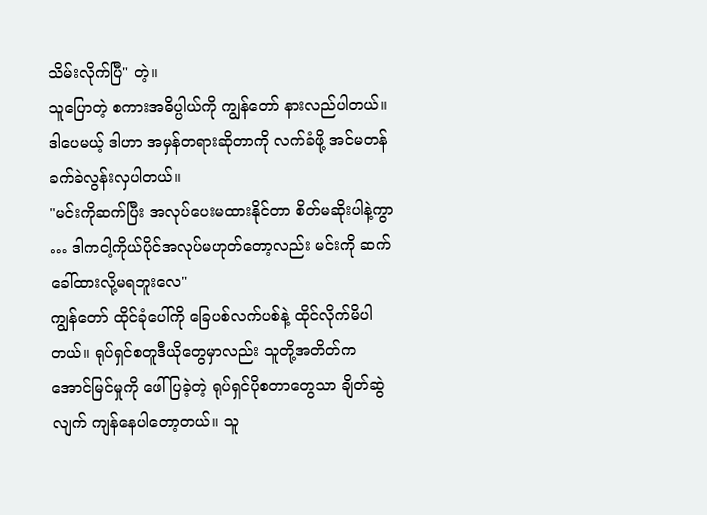သိမ်းလိုက်ပြီ" တဲ့။
သူပြောတဲ့ စကားအဓိပ္ပါယ်ကို ကျွန်တော် နားလည်ပါတယ်။ ဒါပေမယ့် ဒါဟာ အမှန်တရားဆိုတာကို လက်ခံဖို့ အင်မတန်ခက်ခဲလွန်းလှပါတယ်။
"မင်းကိုဆက်ပြီး အလုပ်ပေးမထားနိုင်တာ စိတ်မဆိုးပါနဲ့ကွာ … ဒါကငါ့ကိုယ်ပိုင်အလုပ်မဟုတ်တော့လည်း မင်းကို ဆက်ခေါ်ထားလို့မရဘူးလေ"
ကျွန်တော် ထိုင်ခုံပေါ်ကို ခြေပစ်လက်ပစ်နဲ့ ထိုင်လိုက်မိပါတယ်။ ရုပ်ရှင်စတူဒီယိုတွေမှာလည်း သူတို့အတိတ်က အောင်မြင်မှုကို ဖေါ်ပြခဲ့တဲ့ ရုပ်ရှင်ပိုစတာတွေသာ ချိတ်ဆွဲလျက် ကျန်နေပါတော့တယ်။ သူ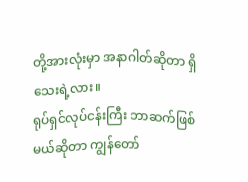တို့အားလုံးမှာ အနာဂါတ်ဆိုတာ ရှိသေးရဲ့လား။
ရုပ်ရှင်လုပ်ငန်းကြီး ဘာဆက်ဖြစ်မယ်ဆိုတာ ကျွန်တော်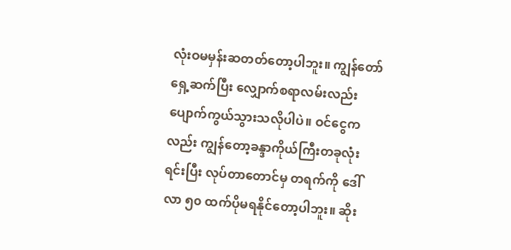လုံးဝမမှန်းဆတတ်တော့ပါဘူး။ ကျွန်တော်ရှေ့ဆက်ပြီး လျှောက်စရာလမ်းလည်း ပျောက်ကွယ်သွားသလိုပါပဲ။ ဝင်ငွေကလည်း ကျွန်တော့ခန္ဒာကိုယ်ကြီးတခုလုံး ရင်းပြီး လုပ်တာတောင်မှ တရက်ကို ဒေါ်လာ ၅၀ ထက်ပိုမရနိုင်တော့ပါဘူး။ ဆိုး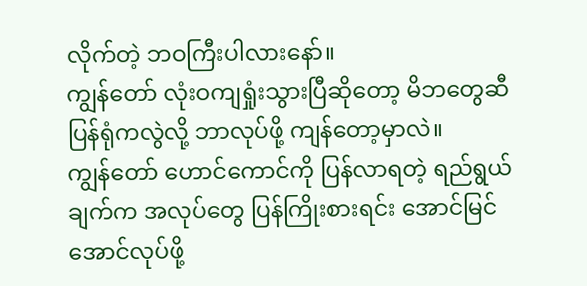လိုက်တဲ့ ဘဝကြီးပါလားနော်။
ကျွန်တော် လုံးဝကျရှုံးသွားပြီဆိုတော့ မိဘတွေဆီ ပြန်ရုံကလွဲလို့ ဘာလုပ်ဖို့ ကျန်တော့မှာလဲ။
ကျွန်တော် ဟောင်ကောင်ကို ပြန်လာရတဲ့ ရည်ရွယ်ချက်က အလုပ်တွေ ပြန်ကြိုးစားရင်း အောင်မြင်အောင်လုပ်ဖို့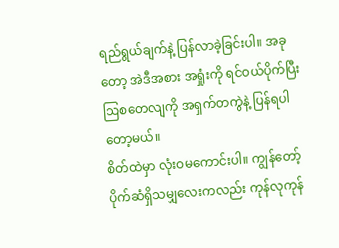ရည်ရွယ်ချက်နဲ့ ပြန်လာခဲ့ခြင်းပါ။ အခုတော့ အဲဒီအစား အရှုံးကို ရင်ဝယ်ပိုက်ပြီး ဩစတေလျကို အရှက်တကွဲနဲ့ ပြန်ရပါတော့မယ်။
စိတ်ထဲမှာ လုံးဝမကောင်းပါ။ ကျွန်တော့် ပိုက်ဆံရှိသမျှလေးကလည်း ကုန်လုကုန်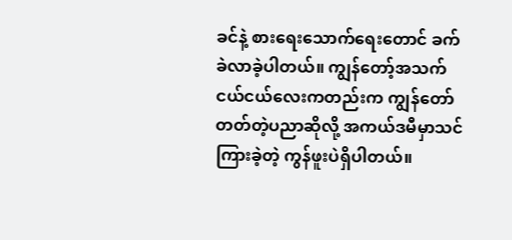ခင်နဲ့ စားရေးသောက်ရေးတောင် ခက်ခဲလာခဲ့ပါတယ်။ ကျွန်တော့်အသက် ငယ်ငယ်လေးကတည်းက ကျွန်တော်တတ်တဲ့ပညာဆိုလို့ အကယ်ဒမီမှာသင်ကြားခဲ့တဲ့ ကွန်ဖူးပဲရှိပါတယ်။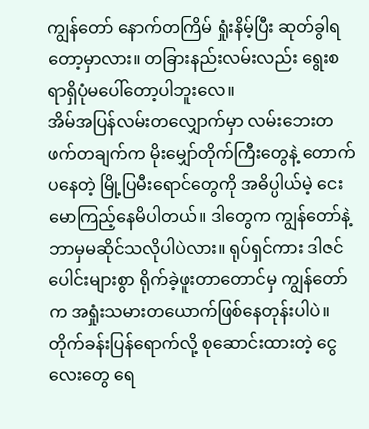ကျွန်တော် နောက်တကြိမ် ရှုံးနိမ့်ပြီး ဆုတ်ခွါရတော့မှာလား။ တခြားနည်းလမ်းလည်း ရွေးစရာရှိပုံမပေါ်တော့ပါဘူးလေ။
အိမ်အပြန်လမ်းတလျှောက်မှာ လမ်းဘေးတဖက်တချက်က မိုးမျှော်တိုက်ကြီးတွေနဲ့ တောက်ပနေတဲ့ မြို့ပြမီးရောင်တွေကို အဓိပ္ပါယ်မဲ့ ငေးမောကြည့်နေမိပါတယ်။ ဒါတွေက ကျွန်တော်နဲ့ ဘာမှမဆိုင်သလိုပါပဲလား။ ရုပ်ရှင်ကား ဒါဇင်ပေါင်းများစွာ ရိုက်ခဲ့ဖူးတာတောင်မှ ကျွန်တော်က အရှုံးသမားတယောက်ဖြစ်နေတုန်းပါပဲ။
တိုက်ခန်းပြန်ရောက်လို့ စုဆောင်းထားတဲ့ ငွေလေးတွေ ရေ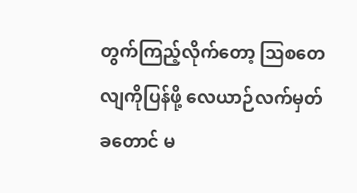တွက်ကြည့်လိုက်တော့ ဩစတေလျကိုပြန်ဖို့ လေယာဉ်လက်မှတ်ခတောင် မ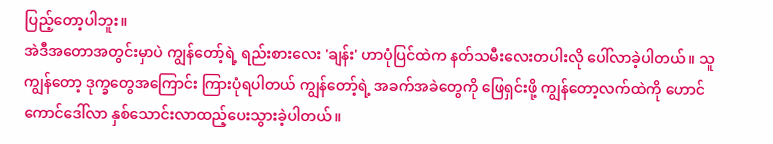ပြည့်တော့ပါဘူး။
အဲဒီအတောအတွင်းမှာပဲ ကျွန်တော့်ရဲ့ ရည်းစားလေး 'ချန်း' ဟာပုံပြင်ထဲက နတ်သမီးလေးတပါးလို ပေါ်လာခဲ့ပါတယ်။ သူ ကျွန်တော့ ဒုက္ခတွေအကြောင်း ကြားပုံရပါတယ် ကျွန်တော့်ရဲ့ အခက်အခဲတွေကို ဖြေရှင်းဖို့ ကျွန်တော့လက်ထဲကို ဟောင်ကောင်ဒေါ်လာ နှစ်သောင်းလာထည့်ပေးသွားခဲ့ပါတယ်။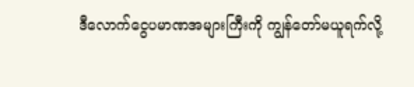ဒီလောက်ငွေပမာဏအများကြီးကို ကျွန်တော်မယူရက်လို့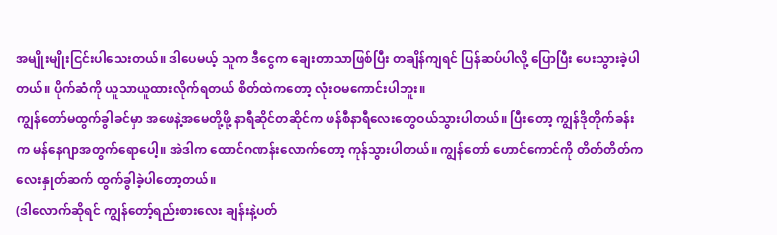အမျိုးမျိုးငြင်းပါသေးတယ်။ ဒါပေမယ့် သူက ဒီငွေက ချေးတာသာဖြစ်ပြီး တချိန်ကျရင် ပြန်ဆပ်ပါလို့ ပြောပြီး ပေးသွားခဲ့ပါတယ်။ ပိုက်ဆံကို ယူသာယူထားလိုက်ရတယ် စိတ်ထဲကတော့ လုံးဝမကောင်းပါဘူး။
ကျွန်တော်မထွက်ခွါခင်မှာ အဖေနဲ့အမေတို့ဖို့ နာရီဆိုင်တဆိုင်က ဖန်စီနာရီလေးတွေဝယ်သွားပါတယ်။ ပြီးတော့ ကျွန်ဒိုတိုက်ခန်းက မန်နေဂျာအတွက်ရောပေါ့။ အဲဒါက ထောင်ဂဏန်းလောက်တော့ ကုန်သွားပါတယ်။ ကျွန်တော် ဟောင်ကောင်ကို တိတ်တိတ်ကလေးနှုတ်ဆက် ထွက်ခွါခဲ့ပါတော့တယ်။
(ဒါလောက်ဆိုရင် ကျွန်တော့်ရည်းစားလေး ချန်းနဲ့ပတ်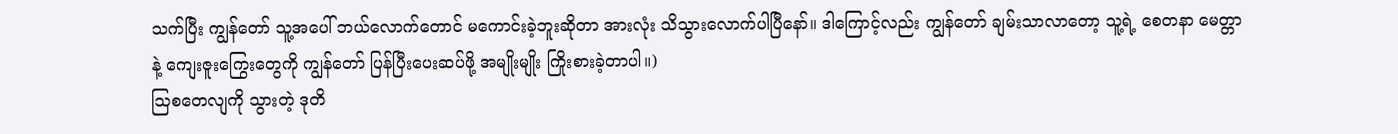သက်ပြီး ကျွန်တော် သူ့အပေါ် ဘယ်လောက်တောင် မကောင်းခဲ့ဘူးဆိုတာ အားလုံး သိသွားလောက်ပါပြီနော်။ ဒါကြောင့်လည်း ကျွန်တော် ချမ်းသာလာတော့ သူ့ရဲ့ စေတနာ မေတ္တာနဲ့ ကျေးဇူးကြွေးတွေကို ကျွန်တော် ပြန်ပြီးပေးဆပ်ဖို့ အမျိုးမျိုး ကြိုးစားခဲ့တာပါ။)
ဩစတေလျကို သွားတဲ့ ဒုတိ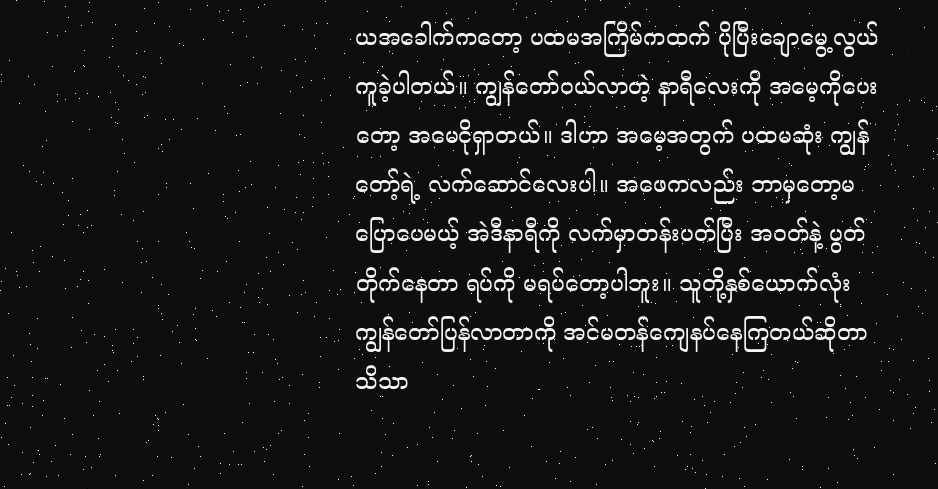ယအခေါက်ကတော့ ပထမအကြိမ်ကထက် ပိုပြီးချောမွေ့လွယ်ကူခဲ့ပါတယ်။ ကျွန်တော်ဝယ်လာတဲ့ နာရီလေးကို အမေ့ကိုပေးတော့ အမေငိုရှာတယ်။ ဒါဟာ အမေ့အတွက် ပထမဆုံး ကျွန်တော့်ရဲ့ လက်ဆောင်လေးပါ။ အဖေကလည်း ဘာမှတော့မပြောပေမယ့် အဲဒီနာရီကို လက်မှာတန်းပတ်ပြီး အဝတ်နဲ့ ပွတ်တိုက်နေတာ ရပ်ကို မရပ်တော့ပါဘူး။ သူတို့နှစ်ယောက်လုံး ကျွန်တော်ပြန်လာတာကို အင်မတန်ကျေနပ်နေကြတယ်ဆိုတာ သိသာ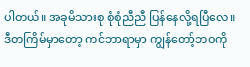ပါတယ်။ အခုမိသားစု စုံစုံညီညီ ပြန်နေလို့ရပြီလေ။
ဒီတကြိမ်မှာတော့ ကင်ဘာရာမှာ ကျွန်တော့်ဘဝကို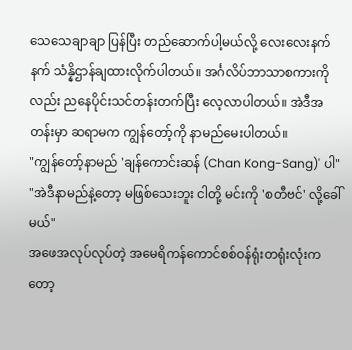သေသေချာချာ ပြန်ပြီး တည်ဆောက်ပါ့မယ်လို့ လေးလေးနက်နက် သံန္နိဌာန်ချထားလိုက်ပါတယ်။ အင်္ဂလိပ်ဘာသာစကားကိုလည်း ညနေပိုင်းသင်တန်းတက်ပြီး လေ့လာပါတယ်။ အဲဒီအတန်းမှာ ဆရာမက ကျွန်တော့်ကို နာမည်မေးပါတယ်။
"ကျွန်တော့်နာမည် 'ချန်ကောင်းဆန် (Chan Kong-Sang)' ပါ"
"အဲဒီနာမည်နဲ့တော့ မဖြစ်သေးဘူး ငါတို့ မင်းကို 'စတီဗင်' လို့ခေါ်မယ်"
အဖေအလုပ်လုပ်တဲ့ အမေရိကန်ကောင်စစ်ဝန်ရုံးတရုံးလုံးကတော့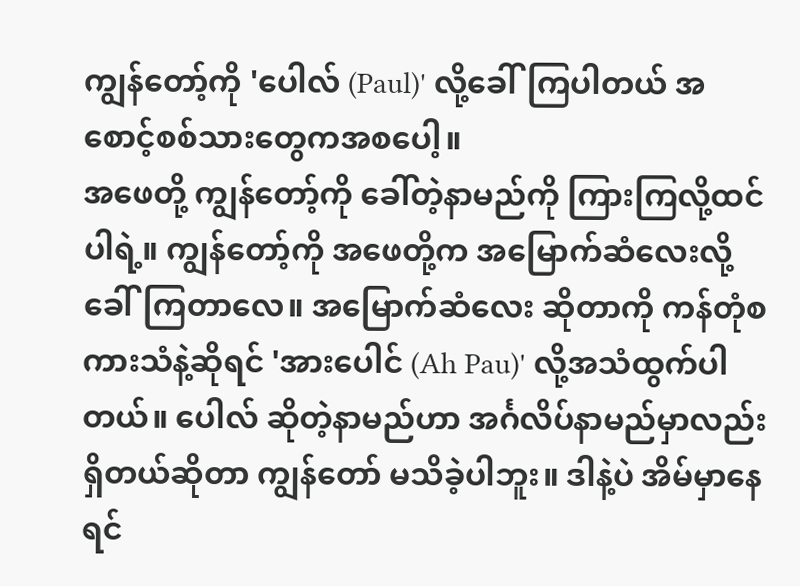ကျွန်တော့်ကို 'ပေါလ် (Paul)' လို့ခေါ်ကြပါတယ် အစောင့်စစ်သားတွေကအစပေါ့။
အဖေတို့ ကျွန်တော့်ကို ခေါ်တဲ့နာမည်ကို ကြားကြလို့ထင်ပါရဲ့။ ကျွန်တော့်ကို အဖေတို့က အမြောက်ဆံလေးလို့ခေါ်ကြတာလေ။ အမြောက်ဆံလေး ဆိုတာကို ကန်တုံစကားသံနဲ့ဆိုရင် 'အားပေါင် (Ah Pau)' လို့အသံထွက်ပါတယ်။ ပေါလ် ဆိုတဲ့နာမည်ဟာ အင်္ဂလိပ်နာမည်မှာလည်းရှိတယ်ဆိုတာ ကျွန်တော် မသိခဲ့ပါဘူး။ ဒါနဲ့ပဲ အိမ်မှာနေရင်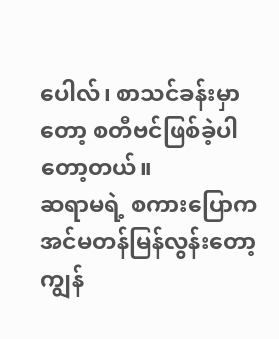ပေါလ်၊ စာသင်ခန်းမှာတော့ စတီဗင်ဖြစ်ခဲ့ပါတော့တယ်။
ဆရာမရဲ့ စကားပြောက အင်မတန်မြန်လွန်းတော့ ကျွန်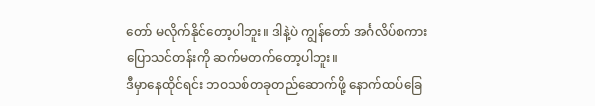တော် မလိုက်နိုင်တော့ပါဘူး။ ဒါနဲ့ပဲ ကျွန်တော် အင်္ဂလိပ်စကားပြောသင်တန်းကို ဆက်မတက်တော့ပါဘူး။
ဒီမှာနေထိုင်ရင်း ဘဝသစ်တခုတည်ဆောက်ဖို့ နောက်ထပ်ခြေ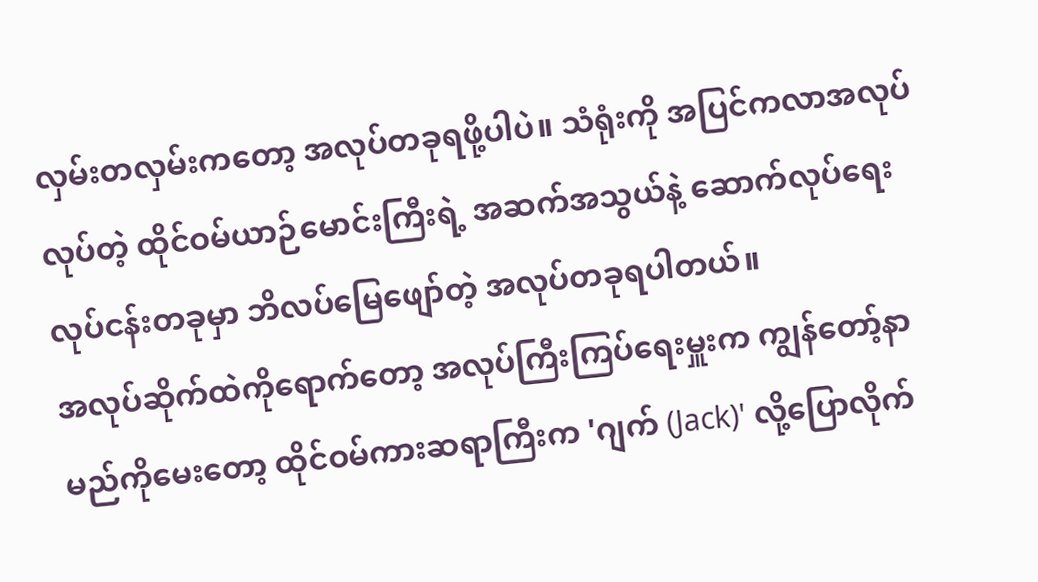လှမ်းတလှမ်းကတော့ အလုပ်တခုရဖို့ပါပဲ။ သံရုံးကို အပြင်ကလာအလုပ်လုပ်တဲ့ ထိုင်ဝမ်ယာဉ်မောင်းကြီးရဲ့ အဆက်အသွယ်နဲ့ ဆောက်လုပ်ရေးလုပ်ငန်းတခုမှာ ဘိလပ်မြေဖျော်တဲ့ အလုပ်တခုရပါတယ်။
အလုပ်ဆိုက်ထဲကိုရောက်တော့ အလုပ်ကြီးကြပ်ရေးမှူးက ကျွန်တော့်နာမည်ကိုမေးတော့ ထိုင်ဝမ်ကားဆရာကြီးက 'ဂျက် (Jack)' လို့ပြောလိုက်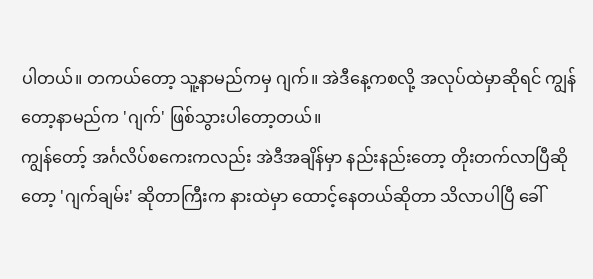ပါတယ်။ တကယ်တော့ သူ့နာမည်ကမှ ဂျက်။ အဲဒီနေ့ကစလို့ အလုပ်ထဲမှာဆိုရင် ကျွန်တော့နာမည်က 'ဂျက်' ဖြစ်သွားပါတော့တယ်။
ကျွန်တော့် အင်္ဂလိပ်စကေးကလည်း အဲဒီအချိန်မှာ နည်းနည်းတော့ တိုးတက်လာပြီဆိုတော့ 'ဂျက်ချမ်း' ဆိုတာကြီးက နားထဲမှာ ထောင့်နေတယ်ဆိုတာ သိလာပါပြီ ခေါ်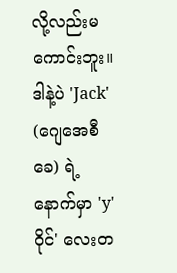လို့လည်းမကောင်းဘူး။ ဒါနဲ့ပဲ 'Jack' (ဂျေအေစီခေ) ရဲ့နောက်မှာ 'y' ဝိုင်' လေးတ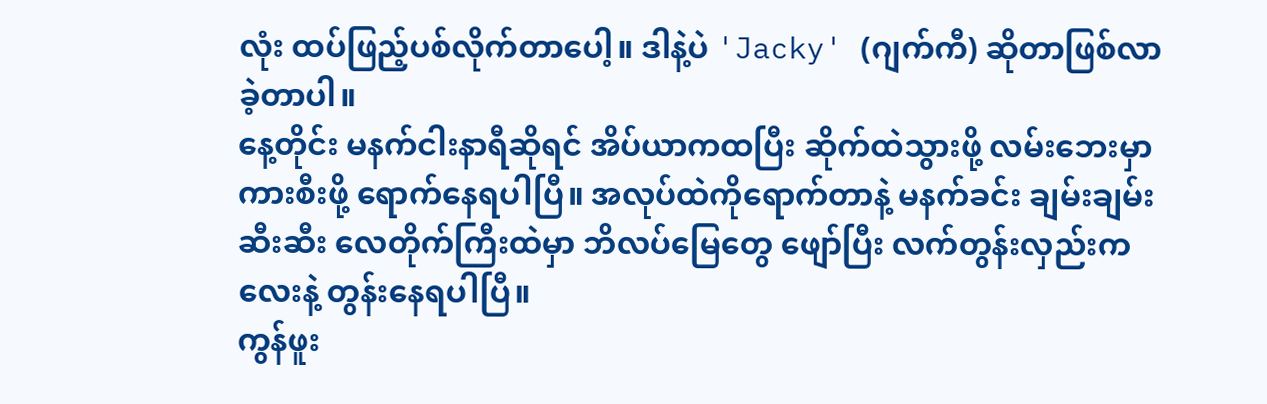လုံး ထပ်ဖြည့်ပစ်လိုက်တာပေါ့။ ဒါနဲ့ပဲ 'Jacky' (ဂျက်ကီ) ဆိုတာဖြစ်လာခဲ့တာပါ။
နေ့တိုင်း မနက်ငါးနာရီဆိုရင် အိပ်ယာကထပြီး ဆိုက်ထဲသွားဖို့ လမ်းဘေးမှာ ကားစီးဖို့ ရောက်နေရပါပြီ။ အလုပ်ထဲကိုရောက်တာနဲ့ မနက်ခင်း ချမ်းချမ်းဆီးဆီး လေတိုက်ကြီးထဲမှာ ဘိလပ်မြေတွေ ဖျော်ပြီး လက်တွန်းလှည်းကလေးနဲ့ တွန်းနေရပါပြီ။
ကွန်ဖူး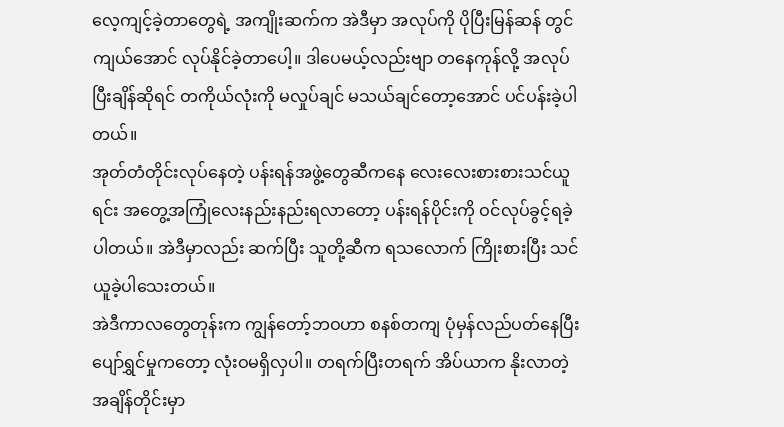လေ့ကျင့်ခဲ့တာတွေရဲ့ အကျိုးဆက်က အဲဒီမှာ အလုပ်ကို ပိုပြီးမြန်ဆန် တွင်ကျယ်အောင် လုပ်နိုင်ခဲ့တာပေါ့။ ဒါပေမယ့်လည်းဗျာ တနေကုန်လို့ အလုပ်ပြီးချိန်ဆိုရင် တကိုယ်လုံးကို မလှုပ်ချင် မသယ်ချင်တော့အောင် ပင်ပန်းခဲ့ပါတယ်။
အုတ်တံတိုင်းလုပ်နေတဲ့ ပန်းရန်အဖွဲ့တွေဆီကနေ လေးလေးစားစားသင်ယူရင်း အတွေ့အကြုံလေးနည်းနည်းရလာတော့ ပန်းရန်ပိုင်းကို ဝင်လုပ်ခွင့်ရခဲ့ပါတယ်။ အဲဒီမှာလည်း ဆက်ပြီး သူတို့ဆီက ရသလောက် ကြိုးစားပြီး သင်ယူခဲ့ပါသေးတယ်။
အဲဒီကာလတွေတုန်းက ကျွန်တော့်ဘဝဟာ စနစ်တကျ ပုံမှန်လည်ပတ်နေပြီး ပျော်ရွှင်မှုကတော့ လုံးဝမရှိလှပါ။ တရက်ပြီးတရက် အိပ်ယာက နိုးလာတဲ့ အချိန်တိုင်းမှာ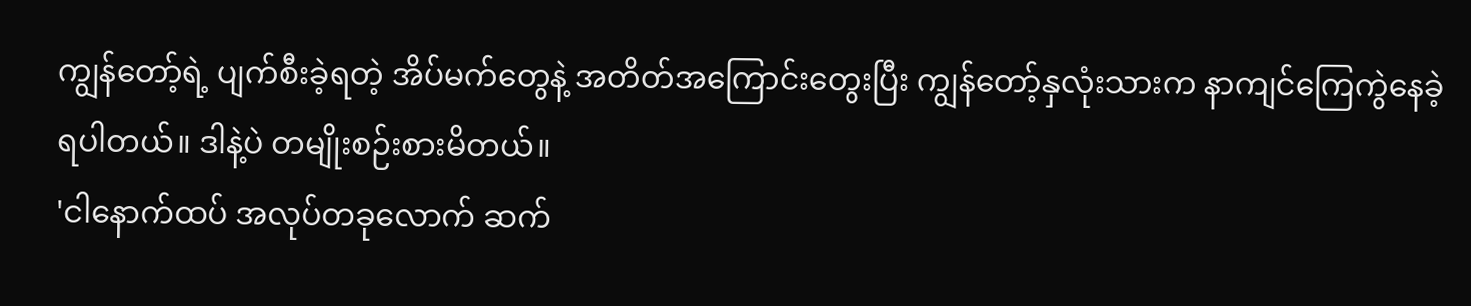ကျွန်တော့်ရဲ့ ပျက်စီးခဲ့ရတဲ့ အိပ်မက်တွေနဲ့ အတိတ်အကြောင်းတွေးပြီး ကျွန်တော့်နှလုံးသားက နာကျင်ကြေကွဲနေခဲ့ရပါတယ်။ ဒါနဲ့ပဲ တမျိုးစဉ်းစားမိတယ်။
'ငါနောက်ထပ် အလုပ်တခုလောက် ဆက်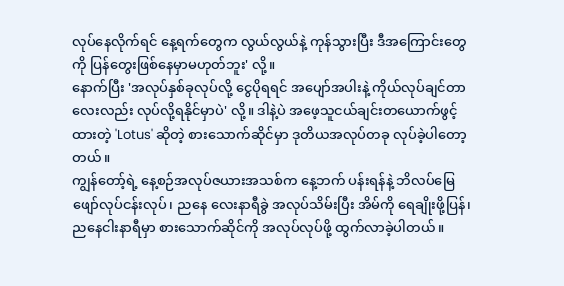လုပ်နေလိုက်ရင် နေ့ရက်တွေက လွယ်လွယ်နဲ့ ကုန်သွားပြီး ဒီအကြောင်းတွေကို ပြန်တွေးဖြစ်နေမှာမဟုတ်ဘူး' လို့။
နောက်ပြီး 'အလုပ်နှစ်ခုလုပ်လို့ ငွေပိုရရင် အပျော်အပါးနဲ့ ကိုယ်လုပ်ချင်တာလေးလည်း လုပ်လို့ရနိုင်မှာပဲ' လို့။ ဒါနဲ့ပဲ အဖေ့သူငယ်ချင်းတယောက်ဖွင့်ထားတဲ့ 'Lotus' ဆိုတဲ့ စားသောက်ဆိုင်မှာ ဒုတိယအလုပ်တခု လုပ်ခဲ့ပါတော့တယ်။
ကျွန်တော့်ရဲ့ နေ့စဉ်အလုပ်ဇယားအသစ်က နေ့ဘက် ပန်းရန်နဲ့ ဘိလပ်မြေဖျော်လုပ်ငန်းလုပ်၊ ညနေ လေးနာရီခွဲ အလုပ်သိမ်းပြီး အိမ်ကို ရေချိုးဖို့ပြန်၊ ညနေငါးနာရီမှာ စားသောက်ဆိုင်ကို အလုပ်လုပ်ဖို့ ထွက်လာခဲ့ပါတယ်။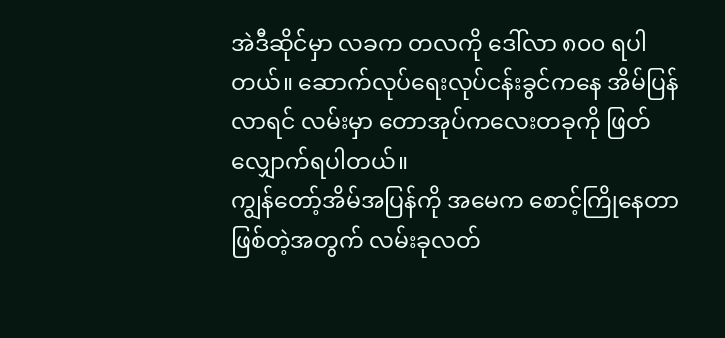အဲဒီဆိုင်မှာ လခက တလကို ဒေါ်လာ ၈၀၀ ရပါတယ်။ ဆောက်လုပ်ရေးလုပ်ငန်းခွင်ကနေ အိမ်ပြန်လာရင် လမ်းမှာ တောအုပ်ကလေးတခုကို ဖြတ်လျှောက်ရပါတယ်။
ကျွန်တော့်အိမ်အပြန်ကို အမေက စောင့်ကြိုနေတာဖြစ်တဲ့အတွက် လမ်းခုလတ်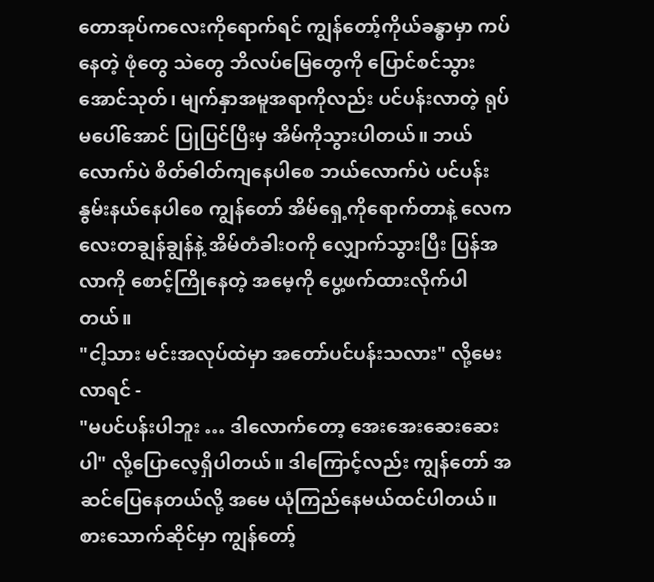တောအုပ်ကလေးကိုရောက်ရင် ကျွန်တော့်ကိုယ်ခန္ဓာမှာ ကပ်နေတဲ့ ဖုံတွေ သဲတွေ ဘိလပ်မြေတွေကို ပြောင်စင်သွားအောင်သုတ်၊ မျက်နှာအမူအရာကိုလည်း ပင်ပန်းလာတဲ့ ရုပ်မပေါ်အောင် ပြုပြင်ပြီးမှ အိမ်ကိုသွားပါတယ်။ ဘယ်လောက်ပဲ စိတ်ဓါတ်ကျနေပါစေ ဘယ်လောက်ပဲ ပင်ပန်းနွမ်းနယ်နေပါစေ ကျွန်တော် အိမ်ရှေ့ကိုရောက်တာနဲ့ လေကလေးတချွန်ချွန်နဲ့ အိမ်တံခါးဝကို လျှောက်သွားပြီး ပြန်အလာကို စောင့်ကြိုနေတဲ့ အမေ့ကို ပွေ့ဖက်ထားလိုက်ပါတယ်။
"ငါ့သား မင်းအလုပ်ထဲမှာ အတော်ပင်ပန်းသလား" လို့မေးလာရင် -
"မပင်ပန်းပါဘူး … ဒါလောက်တော့ အေးအေးဆေးဆေးပါ" လို့ပြောလေ့ရှိပါတယ်။ ဒါကြောင့်လည်း ကျွန်တော် အဆင်ပြေနေတယ်လို့ အမေ ယုံကြည်နေမယ်ထင်ပါတယ်။
စားသောက်ဆိုင်မှာ ကျွန်တော့်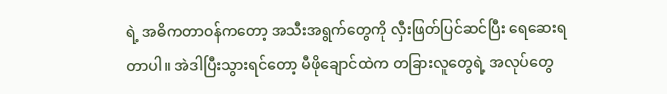ရဲ့ အဓိကတာဝန်ကတော့ အသီးအရွက်တွေကို လှီးဖြတ်ပြင်ဆင်ပြီး ရေဆေးရတာပါ။ အဲဒါပြီးသွားရင်တော့ မီဖိုချောင်ထဲက တခြားလူတွေရဲ့ အလုပ်တွေ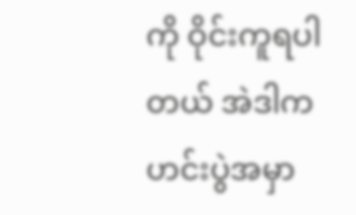ကို ဝိုင်းကူရပါတယ် အဲဒါက ဟင်းပွဲအမှာ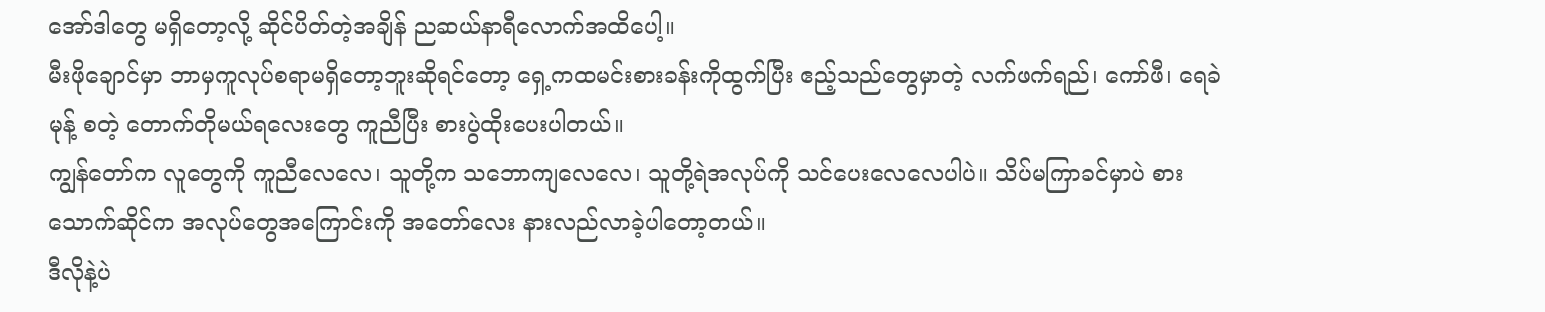အော်ဒါတွေ မရှိတော့လို့ ဆိုင်ပိတ်တဲ့အချိန် ညဆယ်နာရီလောက်အထိပေါ့။
မီးဖိုချောင်မှာ ဘာမှကူလုပ်စရာမရှိတော့ဘူးဆိုရင်တော့ ရှေ့ကထမင်းစားခန်းကိုထွက်ပြီး ဧည့်သည်တွေမှာတဲ့ လက်ဖက်ရည်၊ ကော်ဖီ၊ ရေခဲမုန့် စတဲ့ တောက်တိုမယ်ရလေးတွေ ကူညီပြီး စားပွဲထိုးပေးပါတယ်။
ကျွန်တော်က လူတွေကို ကူညီလေလေ၊ သူတို့က သဘောကျလေလေ၊ သူတို့ရဲအလုပ်ကို သင်ပေးလေလေပါပဲ။ သိပ်မကြာခင်မှာပဲ စားသောက်ဆိုင်က အလုပ်တွေအကြောင်းကို အတော်လေး နားလည်လာခဲ့ပါတော့တယ်။
ဒီလိုနဲ့ပဲ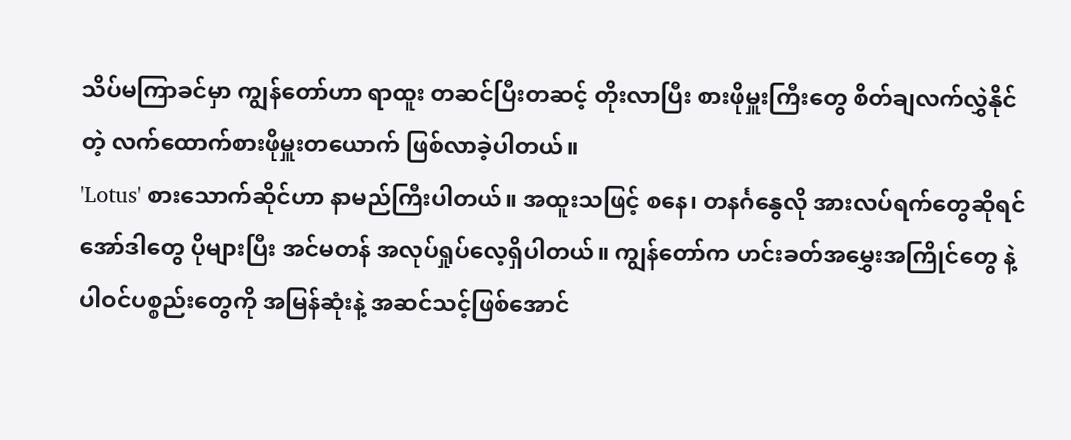သိပ်မကြာခင်မှာ ကျွန်တော်ဟာ ရာထူး တဆင်ပြီးတဆင့် တိုးလာပြီး စားဖိုမှူးကြီးတွေ စိတ်ချလက်လွှဲနိုင်တဲ့ လက်ထောက်စားဖိုမှူးတယောက် ဖြစ်လာခဲ့ပါတယ်။
'Lotus' စားသောက်ဆိုင်ဟာ နာမည်ကြီးပါတယ်။ အထူးသဖြင့် စနေ၊ တနင်္ဂနွေလို အားလပ်ရက်တွေဆိုရင် အော်ဒါတွေ ပိုများပြီး အင်မတန် အလုပ်ရှုပ်လေ့ရှိပါတယ်။ ကျွန်တော်က ဟင်းခတ်အမွှေးအကြိုင်တွေ နဲ့ ပါဝင်ပစ္စည်းတွေကို အမြန်ဆုံးနဲ့ အဆင်သင့်ဖြစ်အောင်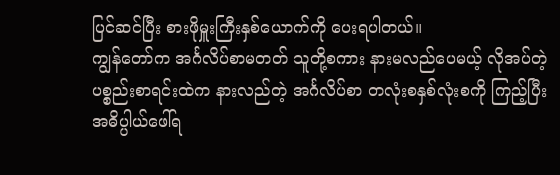ပြင်ဆင်ပြီး စားဖိုမှူးကြီးနှစ်ယောက်ကို ပေးရပါတယ်။
ကျွန်တော်က အင်္ဂလိပ်စာမတတ် သူတို့စကား နားမလည်ပေမယ့် လိုအပ်တဲ့ပစ္စည်းစာရင်းထဲက နားလည်တဲ့ အင်္ဂလိပ်စာ တလုံးစနှစ်လုံးစကို ကြည့်ပြီးအဓိပ္ပါယ်ဖေါ်ရ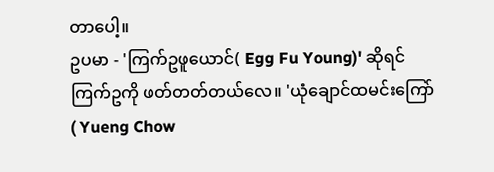တာပေါ့။
ဥပမာ - 'ကြက်ဥဖူယောင်( Egg Fu Young)' ဆိုရင် ကြက်ဥကို ဖတ်တတ်တယ်လေ။ 'ယုံချောင်ထမင်းကြော် ( Yueng Chow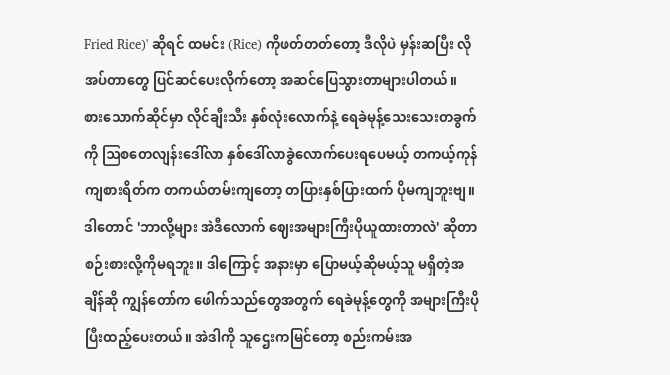Fried Rice)' ဆိုရင် ထမင်း (Rice) ကိုဖတ်တတ်တော့ ဒီလိုပဲ မှန်းဆပြီး လိုအပ်တာတွေ ပြင်ဆင်ပေးလိုက်တော့ အဆင်ပြေသွားတာများပါတယ်။
စားသောက်ဆိုင်မှာ လိုင်ချီးသီး နှစ်လုံးလောက်နဲ့ ရေခဲမုန့်သေးသေးတခွက်ကို ဩစတေလျန်းဒေါ်လာ နှစ်ဒေါ်လာခွဲလောက်ပေးရပေမယ့် တကယ့်ကုန်ကျစားရိတ်က တကယ်တမ်းကျတော့ တပြားနှစ်ပြားထက် ပိုမကျဘူးဗျ။
ဒါတောင် 'ဘာလို့များ အဲဒီလောက် ဈေးအများကြီးပိုယူထားတာလဲ' ဆိုတာ စဉ်းစားလို့ကိုမရဘူး။ ဒါကြောင့် အနားမှာ ပြောမယ့်ဆိုမယ့်သူ မရှိတဲ့အချိန်ဆို ကျွန်တော်က ဖေါက်သည်တွေအတွက် ရေခဲမုန့်တွေကို အများကြီးပိုပြီးထည့်ပေးတယ်။ အဲဒါကို သူဌေးကမြင်တော့ စည်းကမ်းအ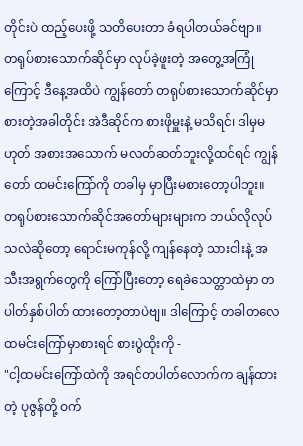တိုင်းပဲ ထည့်ပေးဖို့ သတိပေးတာ ခံရပါတယ်ခင်ဗျာ။
တရုပ်စားသောက်ဆိုင်မှာ လုပ်ခဲ့ဖူးတဲ့ အတွေ့အကြုံကြောင့် ဒီနေ့အထိပဲ ကျွန်တော် တရုပ်စားသောက်ဆိုင်မှာ စားတဲ့အခါတိုင်း အဲဒီဆိုင်က စားဖိုမှူးနဲ့ မသိရင်၊ ဒါမှမဟုတ် အစားအသောက် မလတ်ဆတ်ဘူးလို့ထင်ရင် ကျွန်တော် ထမင်းကြော်ကို တခါမှ မှာပြီးမစားတော့ပါဘူး။
တရုပ်စားသောက်ဆိုင်အတော်များများက ဘယ်လိုလုပ်သလဲဆိုတော့ ရောင်းမကုန်လို့ ကျန်နေတဲ့ သားငါးနဲ့ အသီးအရွက်တွေကို ကြော်ပြီးတော့ ရေခဲသေတ္တာထဲမှာ တပါတ်နှစ်ပါတ် ထားတော့တာပဲဗျ။ ဒါကြောင့် တခါတလေ ထမင်းကြော်မှာစားရင် စားပွဲထိုးကို -
"ငါ့ထမင်းကြော်ထဲကို အရင်တပါတ်လောက်က ချန်ထားတဲ့ ပုဇွန်တို့ ဝက်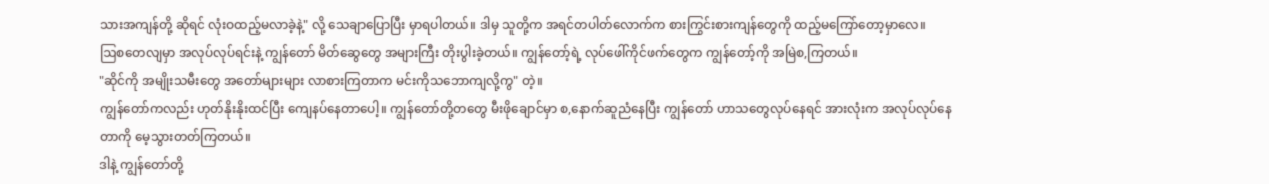သားအကျန်တို့ ဆိုရင် လုံးဝထည့်မလာခဲ့နဲ့" လို့ သေချာပြောပြီး မှာရပါတယ်။ ဒါမှ သူတို့က အရင်တပါတ်လောက်က စားကြွင်းစားကျန်တွေကို ထည့်မကြော်တော့မှာလေ။
ဩစတေလျမှာ အလုပ်လုပ်ရင်းနဲ့ ကျွန်တော် မိတ်ဆွေတွေ အများကြီး တိုးပွါးခဲ့တယ်။ ကျွန်တော့်ရဲ့ လုပ်ဖေါ်ကိုင်ဖက်တွေက ကျွန်တော့်ကို အမြဲစ,ကြတယ်။
"ဆိုင်ကို အမျိုးသမီးတွေ အတော်များများ လာစားကြတာက မင်းကိုသဘောကျလို့ကွ" တဲ့။
ကျွန်တော်ကလည်း ဟုတ်နိုးနိုးထင်ပြီး ကျေနပ်နေတာပေါ့။ ကျွန်တော်တို့တတွေ မီးဖိုချောင်မှာ စ,နောက်ဆူညံနေပြီး ကျွန်တော် ဟာသတွေလုပ်နေရင် အားလုံးက အလုပ်လုပ်နေတာကို မေ့သွားတတ်ကြတယ်။
ဒါနဲ့ ကျွန်တော်တို့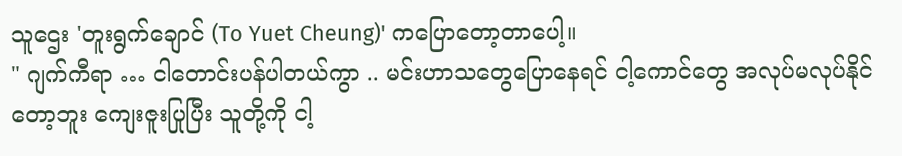သူဌေး 'တူးရွက်ချောင် (To Yuet Cheung)' ကပြောတော့တာပေါ့။
" ဂျက်ကီရာ … ငါတောင်းပန်ပါတယ်ကွာ .. မင်းဟာသတွေပြောနေရင် ငါ့ကောင်တွေ အလုပ်မလုပ်နိုင်တော့ဘူး ကျေးဇူးပြုပြီး သူတို့ကို ငါ့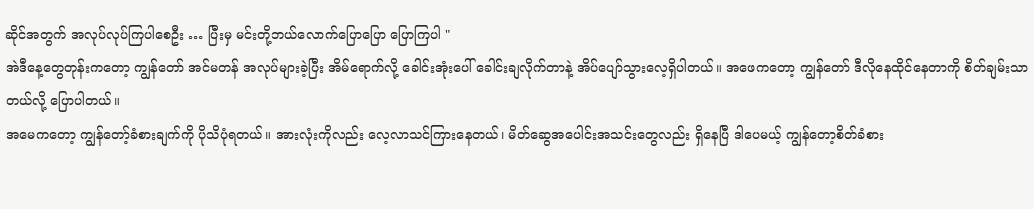ဆိုင်အတွက် အလုပ်လုပ်ကြပါစေဦး … ပြီးမှ မင်းတို့ဘယ်လောက်ပြောပြော ပြောကြပါ "
အဲဒီနေ့တွေတုန်းကတော့ ကျွန်တော် အင်မတန် အလုပ်များခဲ့ပြီး အိမ်ရောက်လို့ ခေါင်းအုံးပေါ် ခေါင်းချလိုက်တာနဲ့ အိပ်ပျော်သွားလေ့ရှိပါတယ်။ အဖေကတော့ ကျွန်တော် ဒီလိုနေထိုင်နေတာကို စိတ်ချမ်းသာတယ်လို့ ပြောပါတယ်။
အမေကတော့ ကျွန်တော့်ခံစားချက်ကို ပိုသိပုံရတယ်။ အားလုံးကိုလည်း လေ့လာသင်ကြားနေတယ်၊ မိတ်ဆွေအပေါင်းအသင်းတွေလည်း ရှိနေပြီ ဒါပေမယ့် ကျွန်တော့စိတ်ခံစား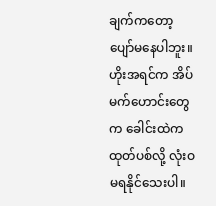ချက်ကတော့ ပျော်မနေပါဘူး။ ဟိုးအရင်က အိပ်မက်ဟောင်းတွေက ခေါင်းထဲကထုတ်ပစ်လို့ လုံးဝမရနိုင်သေးပါ။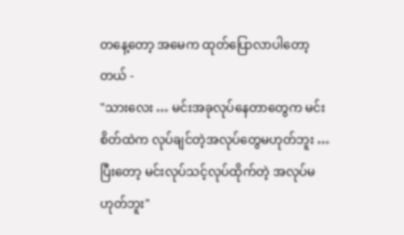တနေ့တော့ အမေက ထုတ်ပြောလာပါတော့တယ် -
"သားလေး … မင်းအခုလုပ်နေတာတွေက မင်းစိတ်ထဲက လုပ်ချင်တဲ့အလုပ်တွေမဟုတ်ဘူး … ပြီးတော့ မင်းလုပ်သင့်လုပ်ထိုက်တဲ့ အလုပ်မဟုတ်ဘူး"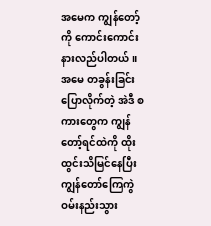အမေက ကျွန်တော့်ကို ကောင်းကောင်းနားလည်ပါတယ်။ အမေ တခွန်းခြင်းပြောလိုက်တဲ့ အဲဒီ စကားတွေက ကျွန်တော့်ရင်ထဲကို ထိုးထွင်းသိမြင်နေပြီး ကျွန်တော်ကြေကွဲဝမ်းနည်းသွား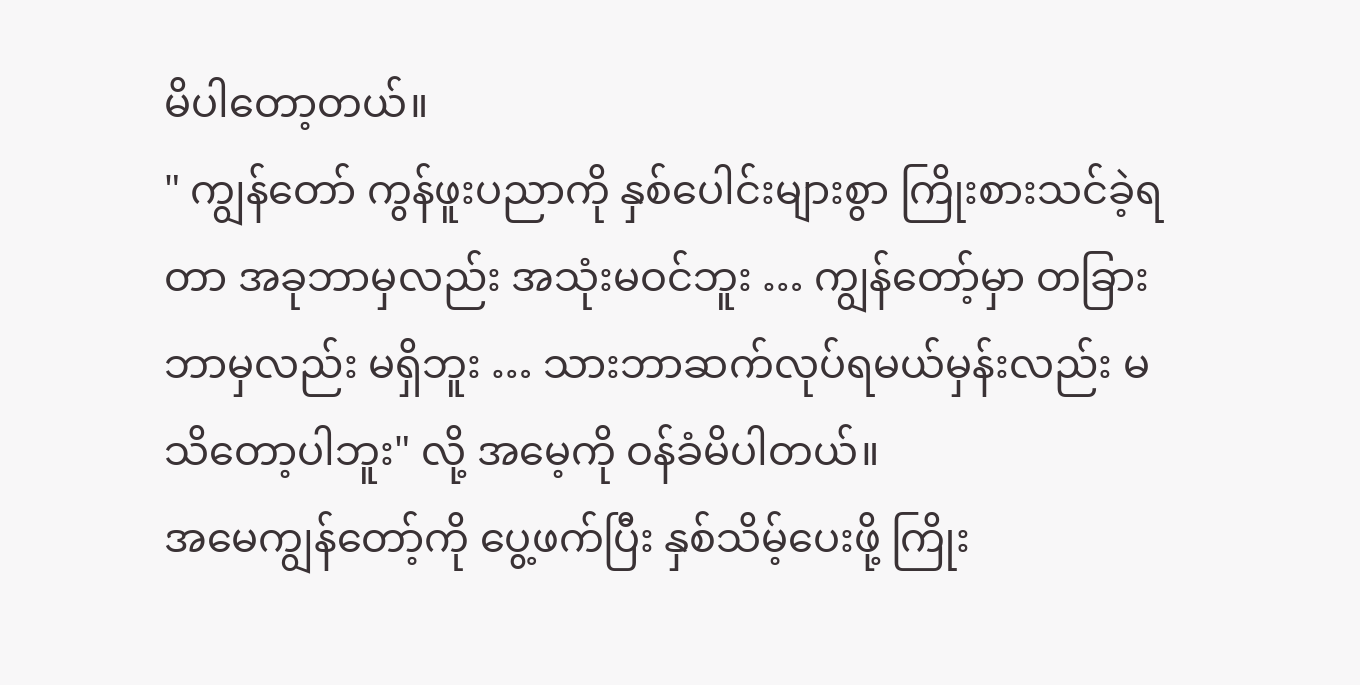မိပါတော့တယ်။
" ကျွန်တော် ကွန်ဖူးပညာကို နှစ်ပေါင်းများစွာ ကြိုးစားသင်ခဲ့ရတာ အခုဘာမှလည်း အသုံးမဝင်ဘူး … ကျွန်တော့်မှာ တခြားဘာမှလည်း မရှိဘူး … သားဘာဆက်လုပ်ရမယ်မှန်းလည်း မသိတော့ပါဘူး" လို့ အမေ့ကို ဝန်ခံမိပါတယ်။
အမေကျွန်တော့်ကို ပွေ့ဖက်ပြီး နှစ်သိမ့်ပေးဖို့ ကြိုး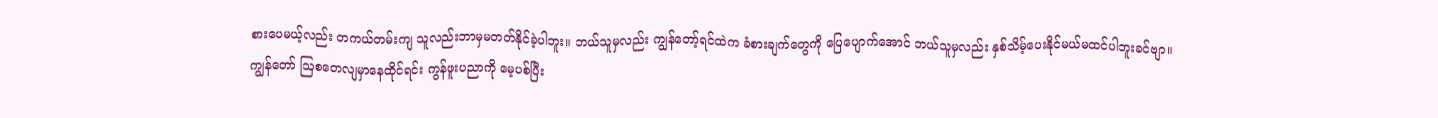စားပေမယ့်လည်း တကယ်တမ်းကျ သူလည်းဘာမှမတတ်နိုင်ခဲ့ပါဘူး။ ဘယ်သူမှလည်း ကျွန်တော့်ရင်ထဲက ခံစားချက်တွေကို ပြေပျောက်အောင် ဘယ်သူမှလည်း နှစ်သိမ့်ပေးနိုင်မယ်မထင်ပါဘူးခင်ဗျာ။
ကျွန်တော် ဩစတေလျမှာနေထိုင်ရင်း ကွန်ဖူးပညာကို မေ့ပစ်ပြီး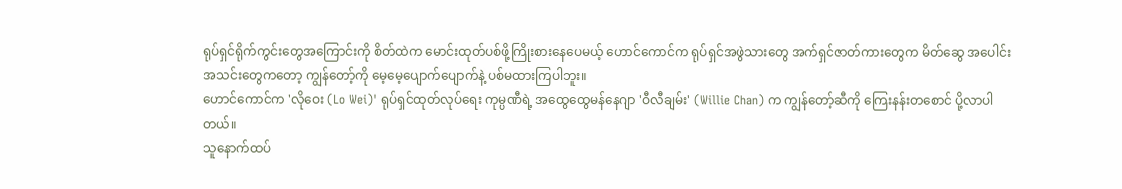ရုပ်ရှင်ရိုက်ကွင်းတွေအကြောင်းကို စိတ်ထဲက မောင်းထုတ်ပစ်ဖို့ကြိုးစားနေပေမယ့် ဟောင်ကောင်က ရုပ်ရှင်အဖွဲသားတွေ အက်ရှင်ဇာတ်ကားတွေက မိတ်ဆွေ အပေါင်းအသင်းတွေကတော့ ကျွန်တော့်ကို မေ့မေ့ပျောက်ပျောက်နဲ့ ပစ်မထားကြပါဘူး။
ဟောင်ကောင်က 'လိုဝေး (Lo Wei)' ရုပ်ရှင်ထုတ်လုပ်ရေး ကုမ္ပဏီရဲ့ အထွေထွေမန်နေဂျာ 'ဝီလီချမ်း' (Willie Chan) က ကျွန်တော့်ဆီကို ကြေးနန်းတစောင် ပို့လာပါတယ်။
သူနောက်ထပ်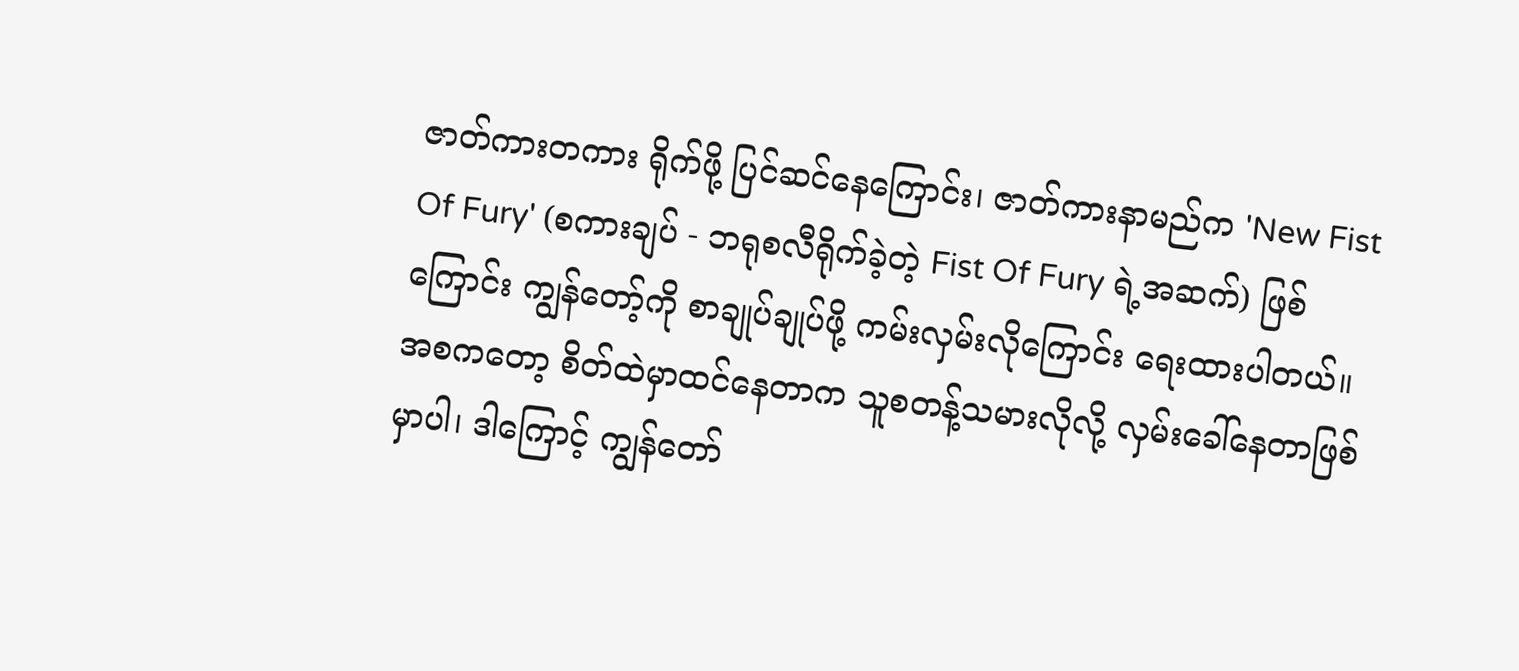ဇာတ်ကားတကား ရိုက်ဖို့ ပြင်ဆင်နေကြောင်း၊ ဇာတ်ကားနာမည်က 'New Fist Of Fury' (စကားချပ် - ဘရုစလီရိုက်ခဲ့တဲ့ Fist Of Fury ရဲ့အဆက်) ဖြစ်ကြောင်း ကျွန်တော့်ကို စာချုပ်ချုပ်ဖို့ ကမ်းလှမ်းလိုကြောင်း ရေးထားပါတယ်။
အစကတော့ စိတ်ထဲမှာထင်နေတာက သူစတန့်သမားလိုလို့ လှမ်းခေါ်နေတာဖြစ်မှာပါ၊ ဒါကြောင့် ကျွန်တော်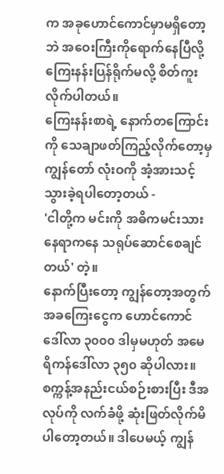က အခုဟောင်ကောင်မှာမရှိတော့ဘဲ အဝေးကြီးကိုရောက်နေပြီလို့ ကြေးနန်းပြန်ရိုက်မလို့ စိတ်ကူးလိုက်ပါတယ်။
ကြေးနန်းစာရဲ့ နောက်တကြောင်းကို သေချာဖတ်ကြည့်လိုက်တော့မှ ကျွန်တော် လုံးဝကို အံ့အားသင့်သွားခဲ့ရပါတော့တယ် -
'ငါတို့က မင်းကို အဓိကမင်းသားနေရာကနေ သရုပ်ဆောင်စေချင်တယ်' တဲ့။
နောက်ပြီးတော့ ကျွန်တော့အတွက် အခကြေးငွေက ဟောင်ကောင်ဒေါ်လာ ၃၀၀၀ ဒါမှမဟုတ် အမေရိကန်ဒေါ်လာ ၃၅၀ ဆိုပါလား။
စက္ကန့်အနည်းငယ်စဉ်းစားပြီး ဒီအလုပ်ကို လက်ခံဖို့ ဆုံးဖြတ်လိုက်မိပါတော့တယ်။ ဒါပေမယ့် ကျွန်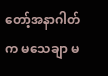တော့်အနာဂါတ်က မသေချာ မ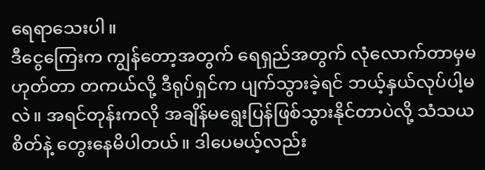ရေရာသေးပါ။
ဒီငွေကြေးက ကျွန်တော့အတွက် ရေရှည်အတွက် လုံလောက်တာမှမဟုတ်တာ တကယ်လို့ ဒီရုပ်ရှင်က ပျက်သွားခဲ့ရင် ဘယ့်နှယ်လုပ်ပါ့မလဲ။ အရင်တုန်းကလို အချိန်မရွေးပြန်ဖြစ်သွားနိုင်တာပဲလို့ သံသယစိတ်နဲ့ တွေးနေမိပါတယ်။ ဒါပေမယ့်လည်း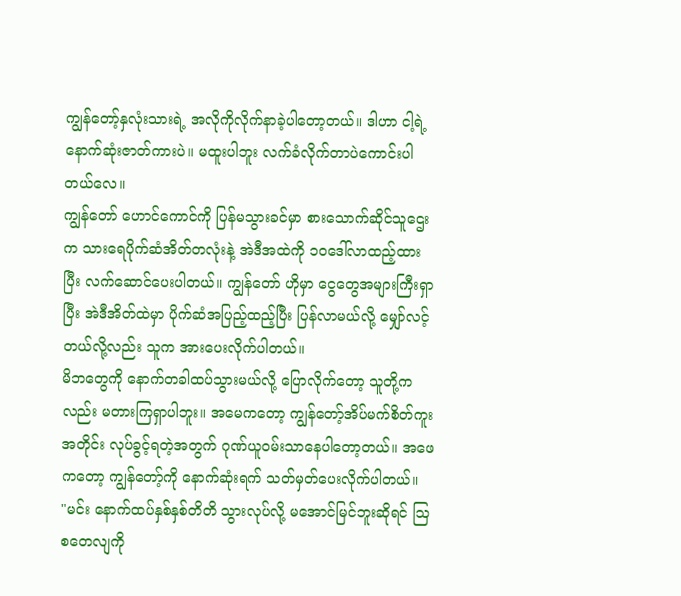ကျွန်တော့်နှလုံးသားရဲ့ အလိုကိုလိုက်နာခဲ့ပါတော့တယ်။ ဒါဟာ ငါ့ရဲ့နောက်ဆုံးဇာတ်ကားပဲ။ မထူးပါဘူး လက်ခံလိုက်တာပဲကောင်းပါတယ်လေ။
ကျွန်တော် ဟောင်ကောင်ကို ပြန်မသွားခင်မှာ စားသောက်ဆိုင်သူဌေးက သားရေပိုက်ဆံအိတ်တလုံးနဲ့ အဲဒီအထဲကို ၁၀ဒေါ်လာထည့်ထားပြီး လက်ဆောင်ပေးပါတယ်။ ကျွန်တော် ဟိုမှာ ငွေတွေအများကြီးရှာပြီး အဲဒီအိတ်ထဲမှာ ပိုက်ဆံအပြည့်ထည့်ပြီး ပြန်လာမယ်လို့ မျှော်လင့်တယ်လို့လည်း သူက အားပေးလိုက်ပါတယ်။
မိဘတွေကို နောက်တခါထပ်သွားမယ်လို့ ပြောလိုက်တော့ သူတို့ကလည်း မတားကြရှာပါဘူး။ အမေကတော့ ကျွန်တော့်အိပ်မက်စိတ်ကူးအတိုင်း လုပ်ခွင့်ရတဲ့အတွက် ဂုဏ်ယူဝမ်းသာနေပါတော့တယ်။ အဖေကတော့ ကျွန်တော့်ကို နောက်ဆုံးရက် သတ်မှတ်ပေးလိုက်ပါတယ်။
"မင်း နောက်ထပ်နှစ်နှစ်တိတိ သွားလုပ်လို့ မအောင်မြင်ဘူးဆိုရင် ဩစတေလျကို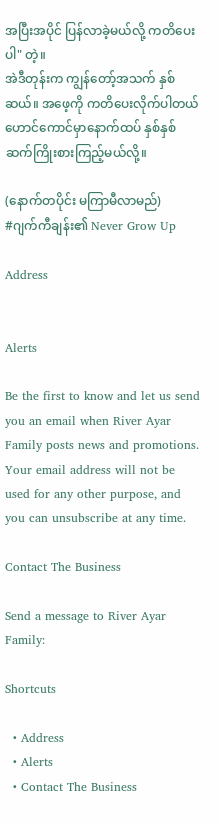အပြီးအပိုင် ပြန်လာခဲ့မယ်လို့ ကတိပေးပါ" တဲ့။
အဲဒီတုန်းက ကျွန်တော့်အသက် နှစ်ဆယ်။ အဖေ့ကို ကတိပေးလိုက်ပါတယ် ဟောင်ကောင်မှာနောက်ထပ် နှစ်နှစ် ဆက်ကြိုးစားကြည့်မယ်လို့။

(နောက်တပိုင်း မကြာမီလာမည်)
#ဂျက်ကီချန်း၏ Never Grow Up

Address


Alerts

Be the first to know and let us send you an email when River Ayar Family posts news and promotions. Your email address will not be used for any other purpose, and you can unsubscribe at any time.

Contact The Business

Send a message to River Ayar Family:

Shortcuts

  • Address
  • Alerts
  • Contact The Business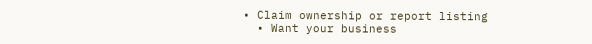• Claim ownership or report listing
  • Want your business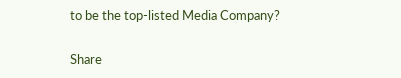to be the top-listed Media Company?

Share